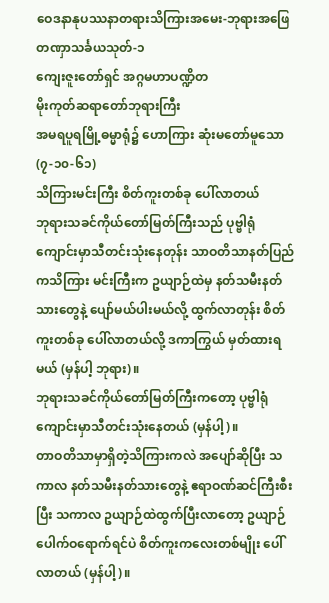ဝေဒနာနုပဿနာတရားသိကြားအမေး-ဘုရားအဖြေ
တဏှာသင်္ခယသုတ်-၁
ကျေးဇူးတော်ရှင် အဂ္ဂမဟာပဏ္ဍိတ
မိုးကုတ်ဆရာတော်ဘုရားကြီး
အမရပူရမြို့ဓမ္မာရုံ၌ ဟောကြား ဆုံးမတော်မူသော
(၇-၁၀-၆၁)
သိကြားမင်းကြီး စိတ်ကူးတစ်ခု ပေါ်လာတယ်
ဘုရားသခင်ကိုယ်တော်မြတ်ကြီးသည် ပုဗ္ဗါရုံကျောင်းမှာသီတင်းသုံးနေတုန်း သာဝတိသာနတ်ပြည်ကသိကြား မင်းကြီးက ဥယျာဉ်ထဲမှ နတ်သမီးနတ်သားတွေနဲ့ ပျော်မယ်ပါးမယ်လို့ ထွက်လာတုန်း စိတ်ကူးတစ်ခု ပေါ်လာတယ်လို့ ဒကာကြွယ် မှတ်ထားရမယ် (မှန်ပါ့ ဘုရား)။
ဘုရားသခင်ကိုယ်တော်မြတ်ကြီးကတော့ ပုဗ္ဗါရုံကျောင်းမှာသီတင်းသုံးနေတယ် (မှန်ပါ့)။
တာဝတိသာမှာရှိတဲ့သိကြားကလဲ အပျော်ဆိုပြီး သကာလ နတ်သမီးနတ်သားတွေနဲ့ ဧရာဝဏ်ဆင်ကြီးစီးပြီး သကာလ ဥယျာဉ်ထဲထွက်ပြီးလာတော့ ဥယျာဉ်ပေါက်ဝရောက်ရင်ပဲ စိတ်ကူးကလေးတစ်မျိုး ပေါ်လာတယ် (မှန်ပါ့)။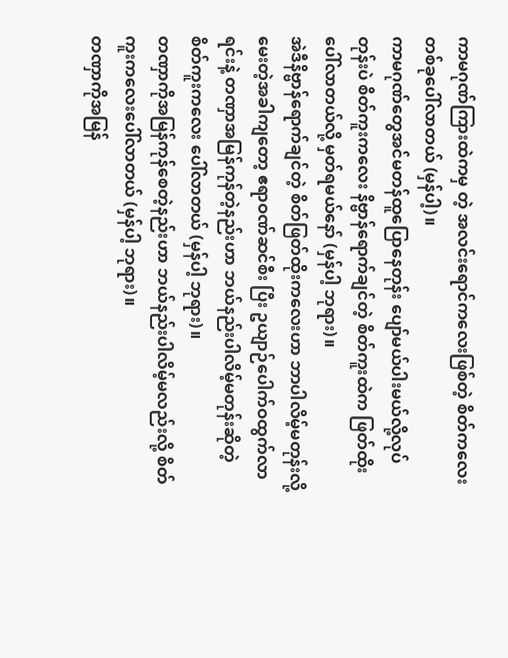ကာမဂုဏ်ကြားထဲကမှ တဲ့ အလင်းရောင်ကလေးဖြစ်တဲ့ စိတ်ကလေးတစ်ခုပေါ်လာတယ် (မှန်ပါ့)။
ကာမဂုဏ်တွေအင်မတန်ထူပြောနေတုန်း ပျော်မယ်ပါးမယ်လို့လုပ်တုန်းပဲ စိတ်ကူးကလေး နိဗ္ဗာန်ရောက်ချင်တဲ့ စိတ်ကူးထဲက ဖြတ်ထိုးပေါ်လာတယ်လို့ မှတ်ရမယ်နော် (မှန်ပါ့ ဘုရား)။
အဲဒီနိဗ္ဗာန်ရောက်ချင်တဲ့ စိတ်ဖြတ်ထိုးကလေးဟာ ဘာပါလိမ့်မတုန်းလို့ မေးတဲ့အခါကျတော့ ဧရာဝဏ်ဆင်စီး ပြီး ဥယျာဉ်ပေါက်ဝထွက်လာရင်းနဲ့ တဏှာအမြန်ကုန်တဲ့နည်းဟာ ဘယ်နည်းပါလိမ့်မတုန်းဆိုတဲ့ စိတ်ကူးကလေး ပေါ်လာတယ် (မှန်ပါ့ ဘုရား)။
တဏှာကိုအမြန်ကုန်စေတဲ့နည်းဟာ ဘယ်နည်းပါလိမ့်မလည်းလို့ စိတ်ကူးကလေးပေါ်လာတယ် (မှန်ပါ့ ဘုရား)။
တဏှာကိုအမြန်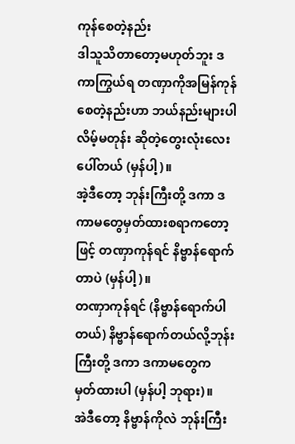ကုန်စေတဲ့နည်း
ဒါသူသိတာတော့မဟုတ်ဘူး ဒကာကြွယ်ရ တဏှာကိုအမြန်ကုန်စေတဲ့နည်းဟာ ဘယ်နည်းများပါလိမ့်မတုန်း ဆိုတဲ့တွေးလုံးလေးပေါ်တယ် (မှန်ပါ့)။
အဲ့ဒီတော့ ဘုန်းကြီးတို့ ဒကာ ဒကာမတွေမှတ်ထားစရာကတော့ဖြင့် တဏှာကုန်ရင် နိဗ္ဗာန်ရောက်တာပဲ (မှန်ပါ့)။
တဏှာကုန်ရင် (နိဗ္ဗာန်ရောက်ပါတယ်) နိဗ္ဗာန်ရောက်တယ်လို့ဘုန်းကြီးတို့ ဒကာ ဒကာမတွေက မှတ်ထားပါ (မှန်ပါ့ ဘုရား)။
အဲဒီတော့ နိဗ္ဗာန်ကိုလဲ ဘုန်းကြီး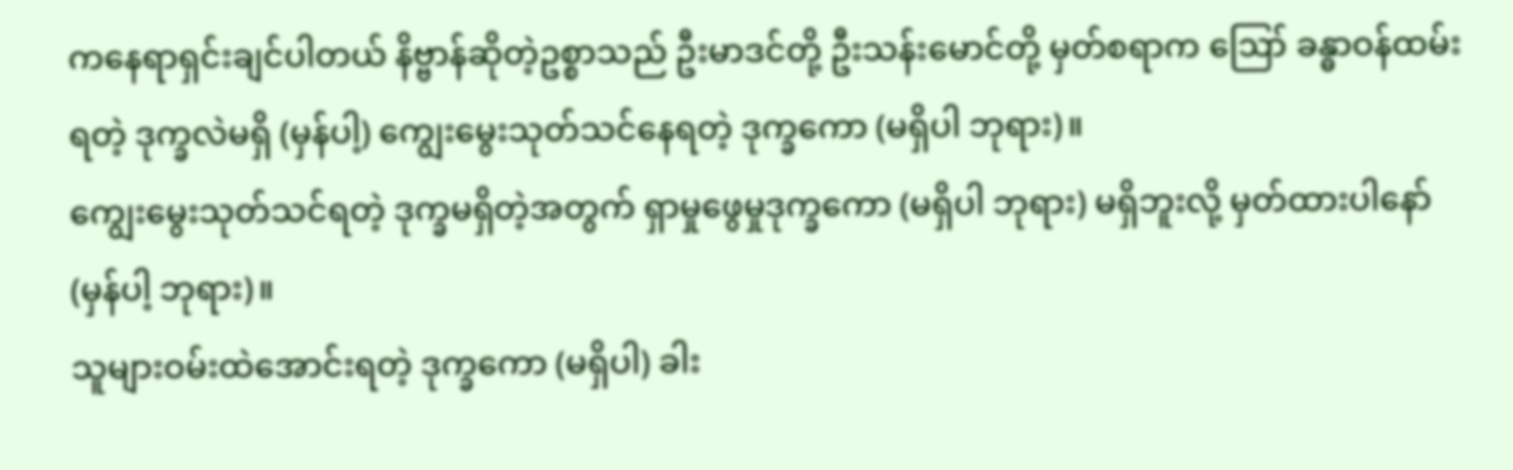ကနေရာရှင်းချင်ပါတယ် နိဗ္ဗာန်ဆိုတဲ့ဥစ္စာသည် ဦးမာဒင်တို့ ဦးသန်းမောင်တို့ မှတ်စရာက ဪ ခန္ဓာဝန်ထမ်းရတဲ့ ဒုက္ခလဲမရှိ (မှန်ပါ့) ကျွေးမွေးသုတ်သင်နေရတဲ့ ဒုက္ခကော (မရှိပါ ဘုရား)။
ကျွေးမွေးသုတ်သင်ရတဲ့ ဒုက္ခမရှိတဲ့အတွက် ရှာမှုဖွေမှုဒုက္ခကော (မရှိပါ ဘုရား) မရှိဘူးလို့ မှတ်ထားပါနော် (မှန်ပါ့ ဘုရား)။
သူများဝမ်းထဲအောင်းရတဲ့ ဒုက္ခကော (မရှိပါ) ခါး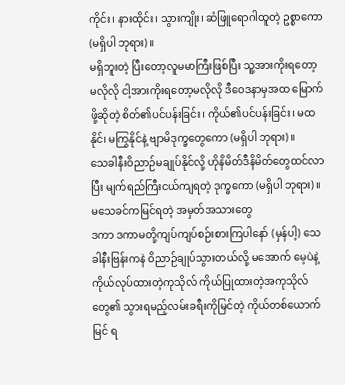ကိုင်း၊ နားထိုင်း၊ သွားကျိုး၊ ဆံဖြူရောဂါထူတဲ့ ဥစ္စာကော (မရှိပါ ဘုရား)။
မရှိဘူးတဲ့ ပြီးတော့လူမမာကြီးဖြစ်ပြီး သူ့အားကိုးရတော့မလိုလို ငါ့အားကိုးရတော့မလိုလို ဒီဝေဒနာမှအထ မြောက်ဖို့ဆိုတဲ့ စိတ်၏ပင်ပန်းခြင်း၊ ကိုယ်၏ပင်ပန်းခြင်း၊ မထနိုင်၊ မကြွနိုင်နဲ့ ဗျာမိဒုက္ခတွေကော (မရှိပါ ဘုရား)။
သေခါနီးဝိညာဉ်မချုပ်နိုင်လို့ ဟိုနိမိတ်ဒီနိမိတ်တွေထင်လာပြီး မျက်ရည်ကြီးငယ်ကျရတဲ့ ဒုက္ခကော (မရှိပါ ဘုရား)။
မသေခင်ကမြင်ရတဲ့ အမှတ်အသားတွေ
ဒကာ ဒကာမတို့ကျပ်ကျပ်စဉ်းစားကြပါနော် (မှန်ပါ့) သေခါနီးဗြန်းကနဲ ဝိညာဉ်ချုပ်သွားတယ်လို့ မအောက် မေ့ပဲနဲ့ ကိုယ်လုပ်ထားတဲ့ကုသိုလ် ကိုယ်ပြုထားတဲ့အကုသိုလ်တွေ၏ သွားရမည့်လမ်းခရီးကိုမြင်တဲ့ ကိုယ်တစ်ယောက်မြင် ရ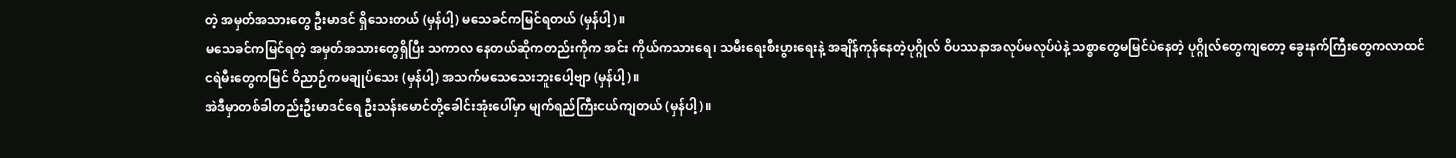တဲ့ အမှတ်အသားတွေ ဦးမာဒင် ရှိသေးတယ် (မှန်ပါ့) မသေခင်ကမြင်ရတယ် (မှန်ပါ့)။
မသေခင်ကမြင်ရတဲ့ အမှတ်အသားတွေရှိပြီး သကာလ နေတယ်ဆိုကတည်းကိုက အင်း ကိုယ်ကသားရေ၊ သမီးရေးစီးပွားရေးနဲ့ အချိန်ကုန်နေတဲ့ပုဂ္ဂိုလ် ဝိပဿနာအလုပ်မလုပ်ပဲနဲ့ သစ္စာတွေမမြင်ပဲနေတဲ့ ပုဂ္ဂိုလ်တွေကျတော့ ခွေးနက်ကြီးတွေကလာထင် ငရဲမီးတွေကမြင် ဝိညာဉ်ကမချုပ်သေး (မှန်ပါ့) အသက်မသေသေးဘူးပေါ့ဗျာ (မှန်ပါ့)။
အဲဒီမှာတစ်ခါတည်းဦးမာဒင်ရေ ဦးသန်းမောင်တို့ခေါင်းအုံးပေါ်မှာ မျက်ရည်ကြီးငယ်ကျတယ် (မှန်ပါ့)။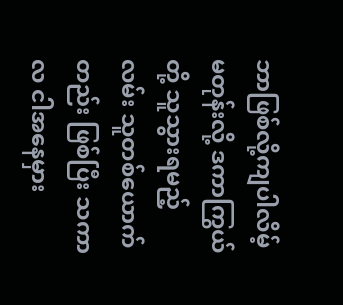ဘာဖြစ်လို့ကျပါလိမ့်မတုန်းလို့ ဒကာကြွယ်တို့ သူသွားရမည့်လမ်း သူတစ်ယောက်တည်း ဖြစ်ပြီး သကာလ ငါအနေမှား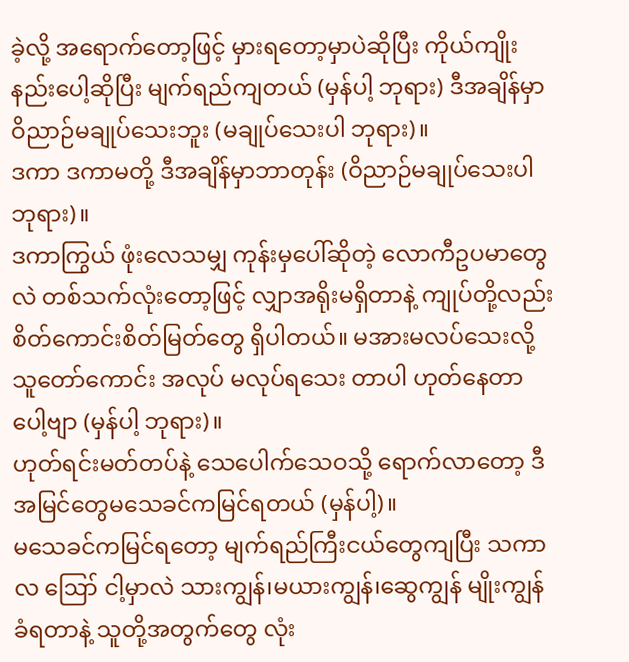ခဲ့လို့ အရောက်တော့ဖြင့် မှားရတော့မှာပဲဆိုပြီး ကိုယ်ကျိုးနည်းပေါ့ဆိုပြီး မျက်ရည်ကျတယ် (မှန်ပါ့ ဘုရား) ဒီအချိန်မှာဝိညာဉ်မချုပ်သေးဘူး (မချုပ်သေးပါ ဘုရား)။
ဒကာ ဒကာမတို့ ဒီအချိန်မှာဘာတုန်း (ဝိညာဉ်မချုပ်သေးပါ ဘုရား)။
ဒကာကြွယ် ဖုံးလေသမျှ ကုန်းမှပေါ်ဆိုတဲ့ လောကီဥပမာတွေလဲ တစ်သက်လုံးတော့ဖြင့် လျှာအရိုးမရှိတာနဲ့ ကျုပ်တို့လည်း စိတ်ကောင်းစိတ်မြတ်တွေ ရှိပါတယ်။ မအားမလပ်သေးလို့ သူတော်ကောင်း အလုပ် မလုပ်ရသေး တာပါ ဟုတ်နေတာပေါ့ဗျာ (မှန်ပါ့ ဘုရား)။
ဟုတ်ရင်းမတ်တပ်နဲ့ သေပေါက်သေဝသို့ ရောက်လာတော့ ဒီအမြင်တွေမသေခင်ကမြင်ရတယ် (မှန်ပါ့)။
မသေခင်ကမြင်ရတော့ မျက်ရည်ကြီးငယ်တွေကျပြီး သကာလ ဪ ငါ့မှာလဲ သားကျွန်၊မယားကျွန်၊ဆွေကျွန် မျိုးကျွန်ခံရတာနဲ့ သူတို့အတွက်တွေ လုံး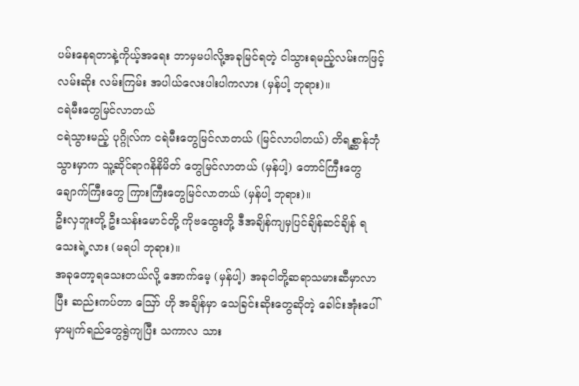ပမ်းနေရတာနဲ့ကိုယ့်အရေး ဘာမှမပါလို့အခုမြင်ရတဲ့ ငါသွားရမည့်လမ်းကဖြင့် လမ်းဆိုး လမ်းကြမ်း အပါယ်လေးပါးပါကလား (မှန်ပါ့ ဘုရား)။
ငရဲမီးတွေမြင်လာတယ်
ငရဲသွားမည့် ပုဂ္ဂိုလ်က ငရဲမီးတွေမြင်လာတယ် (မြင်လာပါတယ်) တိရစ္ဆာန်ဘုံသွားမှာက သူ့ဆိုင်ရာဂနိနိမိတ် တွေမြင်လာတယ် (မှန်ပါ့) တောင်ကြီးတွေချောက်ကြီးတွေ ကြားကြီးတွေမြင်လာတယ် (မှန်ပါ့ ဘုရား)။
ဦးလှဘူးတို့ ဦးသန်းမောင်တို့ ကိုဗထွေးတို့ ဒီအချိန်ကျမှပြင်ချိန်ဆင်ချိန် ရသေးရဲ့လား (မရပါ ဘုရား)။
အခုတော့ရသေးတယ်လို့ အောက်မေ့ (မှန်ပါ့) အခုငါတို့ဆရာသမားဆီမှာလာပြီး ဆည်းကပ်တာ ဪ ဟို အချိန်မှာ သေခြင်းဆိုးတွေဆိုတဲ့ ခေါင်းအုံးပေါ်မှာမျက်ရည်တွေရွဲကျပြီး သကာလ သား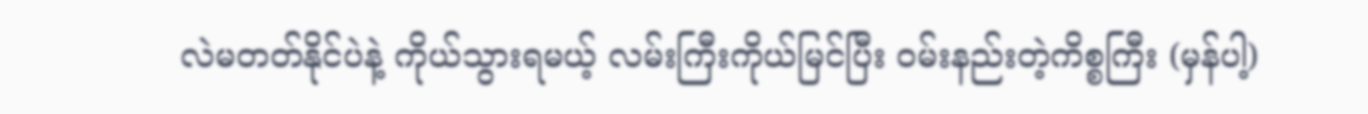လဲမတတ်နိုင်ပဲနဲ့ ကိုယ်သွားရမယ့် လမ်းကြီးကိုယ်မြင်ပြီး ဝမ်းနည်းတဲ့ကိစ္စကြီး (မှန်ပါ့)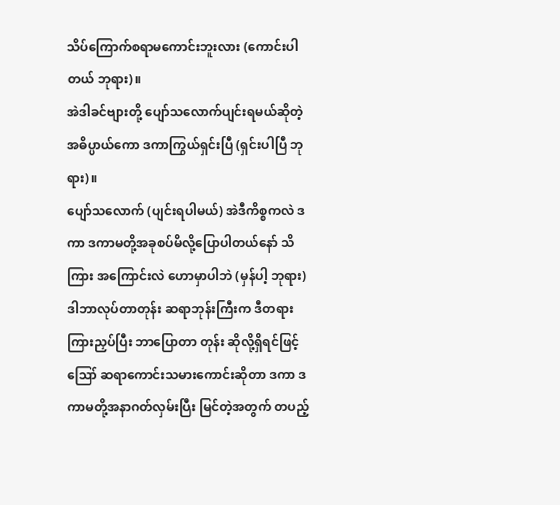သိပ်ကြောက်စရာမကောင်းဘူးလား (ကောင်းပါတယ် ဘုရား)။
အဲဒါခင်ဗျားတို့ ပျော်သလောက်ပျင်းရမယ်ဆိုတဲ့ အဓိပ္ပာယ်ကော ဒကာကြွယ်ရှင်းပြီ (ရှင်းပါပြီ ဘုရား)။
ပျော်သလောက် (ပျင်းရပါမယ်) အဲဒီကိစ္စကလဲ ဒကာ ဒကာမတို့အခုစပ်မိလို့ပြောပါတယ်နော် သိကြား အကြောင်းလဲ ဟောမှာပါဘဲ (မှန်ပါ့ ဘုရား) ဒါဘာလုပ်တာတုန်း ဆရာဘုန်းကြီးက ဒီတရားကြားညှပ်ပြီး ဘာပြောတာ တုန်း ဆိုလို့ရှိရင်ဖြင့် ဪ ဆရာကောင်းသမားကောင်းဆိုတာ ဒကာ ဒကာမတို့အနာဂတ်လှမ်းပြီး မြင်တဲ့အတွက် တပည့်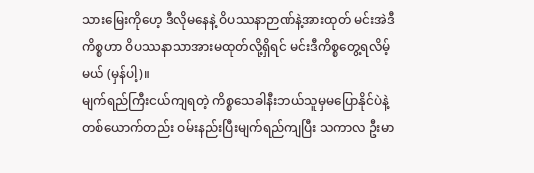သားမြေးကိုဟေ့ ဒီလိုမနေနဲ့ ဝိပဿနာဉာဏ်နဲ့အားထုတ် မင်းအဲဒီကိစ္စဟာ ဝိပဿနာသာအားမထုတ်လို့ရှိရင် မင်းဒီကိစ္စတွေ့ရလိမ့်မယ် (မှန်ပါ့)။
မျက်ရည်ကြီးငယ်ကျရတဲ့ ကိစ္စသေခါနီးဘယ်သူမှမပြောနိုင်ပဲနဲ့တစ်ယောက်တည်း ဝမ်းနည်းပြီးမျက်ရည်ကျပြီး သကာလ ဦးမာ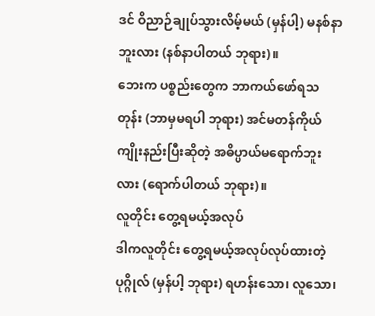ဒင် ဝိညာဉ်ချုပ်သွားလိမ့်မယ် (မှန်ပါ့) မနစ်နာဘူးလား (နစ်နာပါတယ် ဘုရား)။
ဘေးက ပစ္စည်းတွေက ဘာကယ်ဖော်ရသတုန်း (ဘာမှမရပါ ဘုရား) အင်မတန်ကိုယ်ကျိုးနည်းပြီးဆိုတဲ့ အဓိပ္ပာယ်မရောက်ဘူးလား (ရောက်ပါတယ် ဘုရား)။
လူတိုင်း တွေ့ရမယ့်အလုပ်
ဒါကလူတိုင်း တွေ့ရမယ့်အလုပ်လုပ်ထားတဲ့ ပုဂ္ဂိုလ် (မှန်ပါ့ ဘုရား) ရဟန်းသော၊ လူသော၊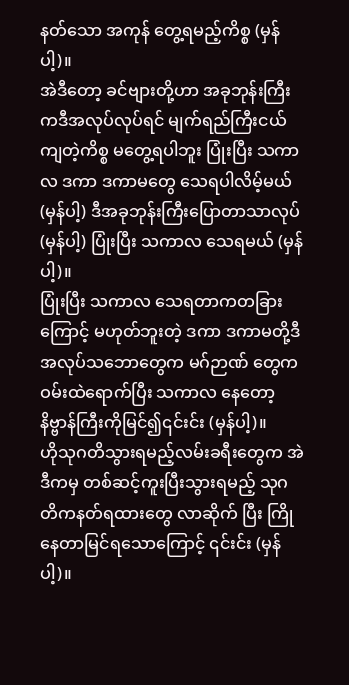နတ်သော အကုန် တွေ့ရမည့်ကိစ္စ (မှန်ပါ့)။
အဲဒီတော့ ခင်ဗျားတို့ဟာ အခုဘုန်းကြီးကဒီအလုပ်လုပ်ရင် မျက်ရည်ကြီးငယ်ကျတဲ့ကိစ္စ မတွေ့ရပါဘူး ပြုံးပြီး သကာလ ဒကာ ဒကာမတွေ သေရပါလိမ့်မယ် (မှန်ပါ့) ဒီအခုဘုန်းကြီးပြောတာသာလုပ် (မှန်ပါ့) ပြုံးပြီး သကာလ သေရမယ် (မှန်ပါ့)။
ပြုံးပြီး သကာလ သေရတာကတခြားကြောင့် မဟုတ်ဘူးတဲ့ ဒကာ ဒကာမတို့ဒီအလုပ်သဘောတွေက မဂ်ဉာဏ် တွေက ဝမ်းထဲရောက်ပြီး သကာလ နေတော့ နိဗ္ဗာန်ကြီးကိုမြင်၍၎င်းင်း (မှန်ပါ့)။
ဟိုသုဂတိသွားရမည့်လမ်းခရီးတွေက အဲဒီကမှ တစ်ဆင့်ကူးပြီးသွားရမည့် သုဂတိကနတ်ရထားတွေ လာဆိုက် ပြီး ကြိုနေတာမြင်ရသောကြောင့် ၎င်းင်း (မှန်ပါ့)။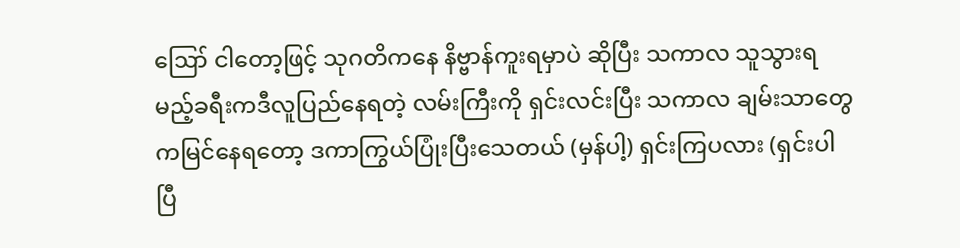ဪ ငါတော့ဖြင့် သုဂတိကနေ နိဗ္ဗာန်ကူးရမှာပဲ ဆိုပြီး သကာလ သူသွားရမည့်ခရီးကဒီလူပြည်နေရတဲ့ လမ်းကြီးကို ရှင်းလင်းပြီး သကာလ ချမ်းသာတွေကမြင်နေရတော့ ဒကာကြွယ်ပြုံးပြီးသေတယ် (မှန်ပါ့) ရှင်းကြပလား (ရှင်းပါပြီ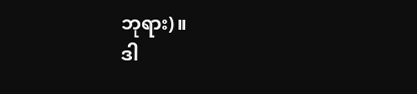ဘုရား)။
ဒါ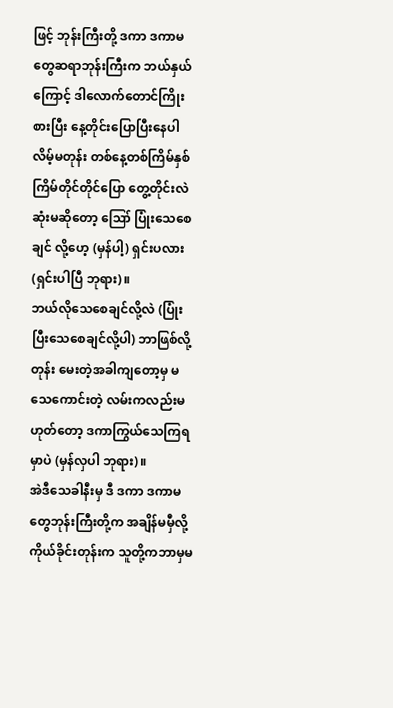ဖြင့် ဘုန်းကြီးတို့ ဒကာ ဒကာမတွေဆရာဘုန်းကြီးက ဘယ်နှယ်ကြောင့် ဒါလောက်တောင်ကြိုးစားပြီး နေ့တိုင်းပြောပြီးနေပါလိမ့်မတုန်း တစ်နေ့တစ်ကြိမ်နှစ်ကြိမ်တိုင်တိုင်ပြော တွေ့တိုင်းလဲဆုံးမဆိုတော့ ဪ ပြုံးသေစေချင် လို့ဟေ့ (မှန်ပါ့) ရှင်းပလား (ရှင်းပါပြီ ဘုရား)။
ဘယ်လိုသေစေချင်လို့လဲ (ပြုံးပြီးသေစေချင်လို့ပါ) ဘာဖြစ်လို့တုန်း မေးတဲ့အခါကျတော့မှ မသေကောင်းတဲ့ လမ်းကလည်းမဟုတ်တော့ ဒကာကြွယ်သေကြရမှာပဲ (မှန်လှပါ ဘုရား)။
အဲဒီသေခါနီးမှ ဒီ ဒကာ ဒကာမတွေဘုန်းကြီးတို့က အချိန်မမှီလို့ကိုယ်ခိုင်းတုန်းက သူတို့ကဘာမှမ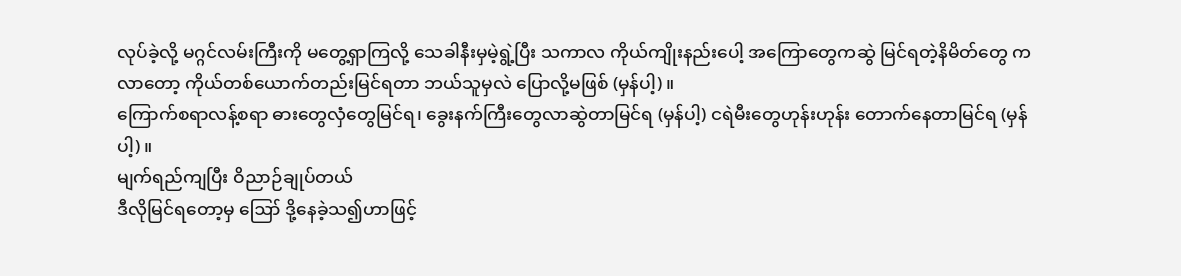လုပ်ခဲ့လို့ မဂ္ဂင်လမ်းကြီးကို မတွေ့ရှာကြလို့ သေခါနီးမှမဲ့ရွဲ့ပြီး သကာလ ကိုယ်ကျိုးနည်းပေါ့ အကြောတွေကဆွဲ မြင်ရတဲ့နိမိတ်တွေ ကလာတော့ ကိုယ်တစ်ယောက်တည်းမြင်ရတာ ဘယ်သူမှလဲ ပြောလို့မဖြစ် (မှန်ပါ့)။
ကြောက်စရာလန့်စရာ ဓားတွေလှံတွေမြင်ရ၊ ခွေးနက်ကြီးတွေလာဆွဲတာမြင်ရ (မှန်ပါ့) ငရဲမီးတွေဟုန်းဟုန်း တောက်နေတာမြင်ရ (မှန်ပါ့)။
မျက်ရည်ကျပြီး ဝိညာဉ်ချုပ်တယ်
ဒီလိုမြင်ရတော့မှ ဪ ဒို့နေခဲ့သ၍ဟာဖြင့်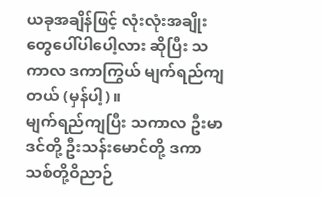ယခုအချိန်ဖြင့် လုံးလုံးအချိုးတွေပေါ်ပါပေါ့လား ဆိုပြီး သကာလ ဒကာကြွယ် မျက်ရည်ကျတယ် (မှန်ပါ့)။
မျက်ရည်ကျပြီး သကာလ ဦးမာဒင်တို့ ဦးသန်းမောင်တို့ ဒကာသစ်တို့ဝိညာဉ်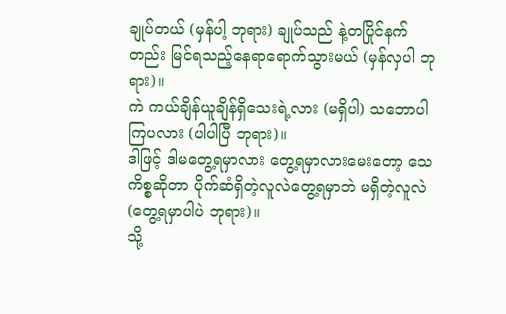ချုပ်တယ် (မှန်ပါ့ ဘုရား) ချုပ်သည် နဲ့တပြိုင်နက်တည်း မြင်ရသည့်နေရာရောက်သွားမယ် (မှန်လှပါ ဘုရား)။
ကဲ ကယ်ချိန်ယူချိန်ရှိသေးရဲ့လား (မရှိပါ) သဘောပါကြပလား (ပါပါပြီ ဘုရား)။
ဒါဖြင့် ဒါမတွေ့ရမှာလား တွေ့ရမှာလားမေးတော့ သေကိစ္စဆိုတာ ပိုက်ဆံရှိတဲ့လူလဲတွေ့ရမှာဘဲ မရှိတဲ့လူလဲ (တွေ့ရမှာပါပဲ ဘုရား)။
သို့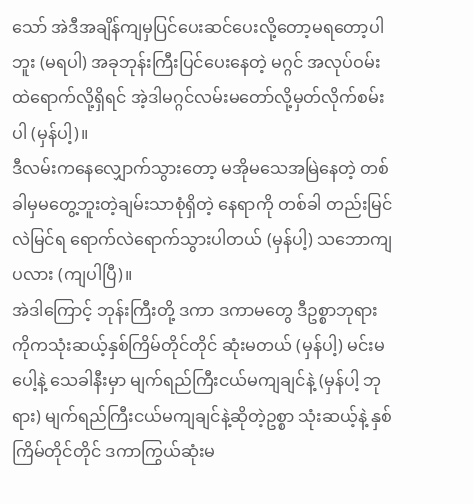သော် အဲဒီအချိန်ကျမှပြင်ပေးဆင်ပေးလို့တော့မရတော့ပါဘူး (မရပါ) အခုဘုန်းကြီးပြင်ပေးနေတဲ့ မဂ္ဂင် အလုပ်ဝမ်းထဲရောက်လို့ရှိရင် အဲ့ဒါမဂ္ဂင်လမ်းမတော်လို့မှတ်လိုက်စမ်းပါ (မှန်ပါ့)။
ဒီလမ်းကနေလျှောက်သွားတော့ မအိုမသေအမြဲနေတဲ့ တစ်ခါမှမတွေ့ဘူးတဲ့ချမ်းသာစုံရှိတဲ့ နေရာကို တစ်ခါ တည်းမြင်လဲမြင်ရ ရောက်လဲရောက်သွားပါတယ် (မှန်ပါ့) သဘောကျပလား (ကျပါပြီ)။
အဲဒါကြောင့် ဘုန်းကြီးတို့ ဒကာ ဒကာမတွေ ဒီဥစ္စာဘုရားကိုကသုံးဆယ့်နှစ်ကြိမ်တိုင်တိုင် ဆုံးမတယ် (မှန်ပါ့) မင်းမပေါ့နဲ့ သေခါနီးမှာ မျက်ရည်ကြီးငယ်မကျချင်နဲ့ (မှန်ပါ့ ဘုရား) မျက်ရည်ကြီးငယ်မကျချင်နဲ့ဆိုတဲ့ဥစ္စာ သုံးဆယ့်နဲ့ နှစ်ကြိမ်တိုင်တိုင် ဒကာကြွယ်ဆုံးမ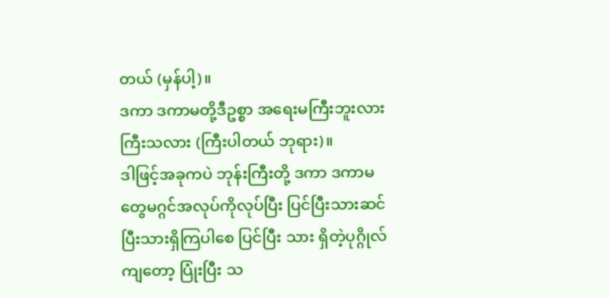တယ် (မှန်ပါ့)။
ဒကာ ဒကာမတို့ဒီဥစ္စာ အရေးမကြီးဘူးလား ကြီးသလား (ကြီးပါတယ် ဘုရား)။
ဒါဖြင့်အခုကပဲ ဘုန်းကြီးတို့ ဒကာ ဒကာမတွေမဂ္ဂင်အလုပ်ကိုလုပ်ပြီး ပြင်ပြီးသားဆင်ပြီးသားရှိကြပါစေ ပြင်ပြီး သား ရှိတဲ့ပုဂ္ဂိုလ်ကျတော့ ပြုံးပြီး သ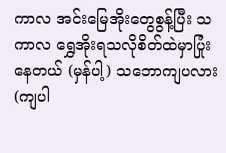ကာလ အင်းမြေအိုးတွေစွန့်ပြီး သကာလ ရွှေအိုးရသလိုစိတ်ထဲမှာပြုံးနေတယ် (မှန်ပါ့) သဘောကျပလား (ကျပါ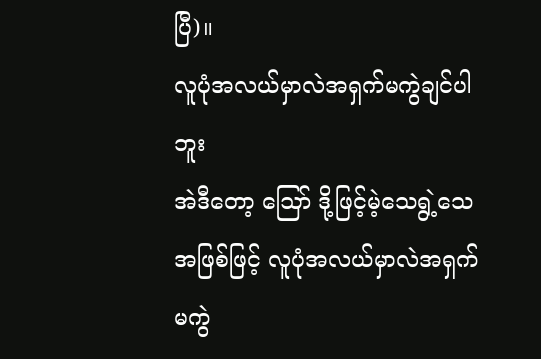ပြီ)။
လူပုံအလယ်မှာလဲအရှက်မကွဲချင်ပါဘူး
အဲဒီတော့ ဪ ဒို့ဖြင့်မဲ့သေရွဲ့သေအဖြစ်ဖြင့် လူပုံအလယ်မှာလဲအရှက်မကွဲ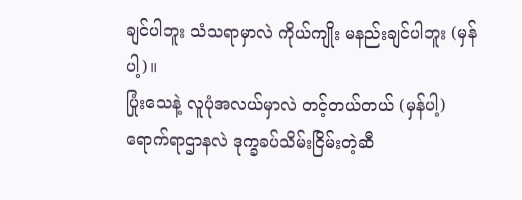ချင်ပါဘူး သံသရာမှာလဲ ကိုယ်ကျိုး မနည်းချင်ပါဘူး (မှန်ပါ့)။
ပြုံးသေနဲ့ လူပုံအလယ်မှာလဲ တင့်တယ်တယ် (မှန်ပါ့) ရောက်ရာဌာနလဲ ဒုက္ခခပ်သိမ်းငြိမ်းတဲ့ဆီ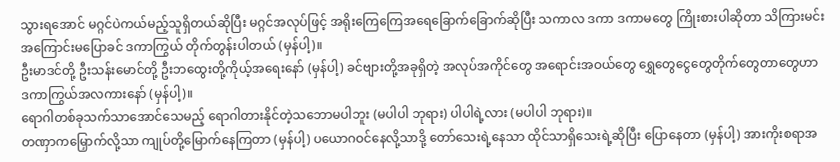သွားရအောင် မဂ္ဂင်ပဲကယ်မည့်သူရှိတယ်ဆိုပြီး မဂ္ဂင်အလုပ်ဖြင့် အရိုးကြေကြေအရေခြောက်ခြောက်ဆိုပြီး သကာလ ဒကာ ဒကာမတွေ ကြိုးစားပါဆိုတာ သိကြားမင်း အကြောင်းမပြောခင် ဒကာကြွယ် တိုက်တွန်းပါတယ် (မှန်ပါ့)။
ဦးမာဒင်တို့ ဦးသန်းမောင်တို့ ဦးဘထွေးတို့ကိုယ့်အရေးနော် (မှန်ပါ့) ခင်ဗျားတို့အခုရှိတဲ့ အလုပ်အကိုင်တွေ အရောင်းအဝယ်တွေ ရွှေတွေငွေတွေတိုက်တွေတာတွေဟာ ဒကာကြွယ်အလကားနော် (မှန်ပါ့)။
ရောဂါတစ်ခုသက်သာအောင်သေမည့် ရောဂါတားနိုင်တဲ့သဘောမပါဘူး (မပါပါ ဘုရား) ပါပါရဲ့လား (မပါပါ ဘုရား)။
တဏှာကမြှောက်လို့သာ ကျုပ်တို့မြောက်နေကြတာ (မှန်ပါ့) ပယောဂဝင်နေလို့သာဒို့ တော်သေးရဲ့နေသာ ထိုင်သာရှိသေးရဲ့ဆိုပြီး ပြောနေတာ (မှန်ပါ့) အားကိုးစရာအ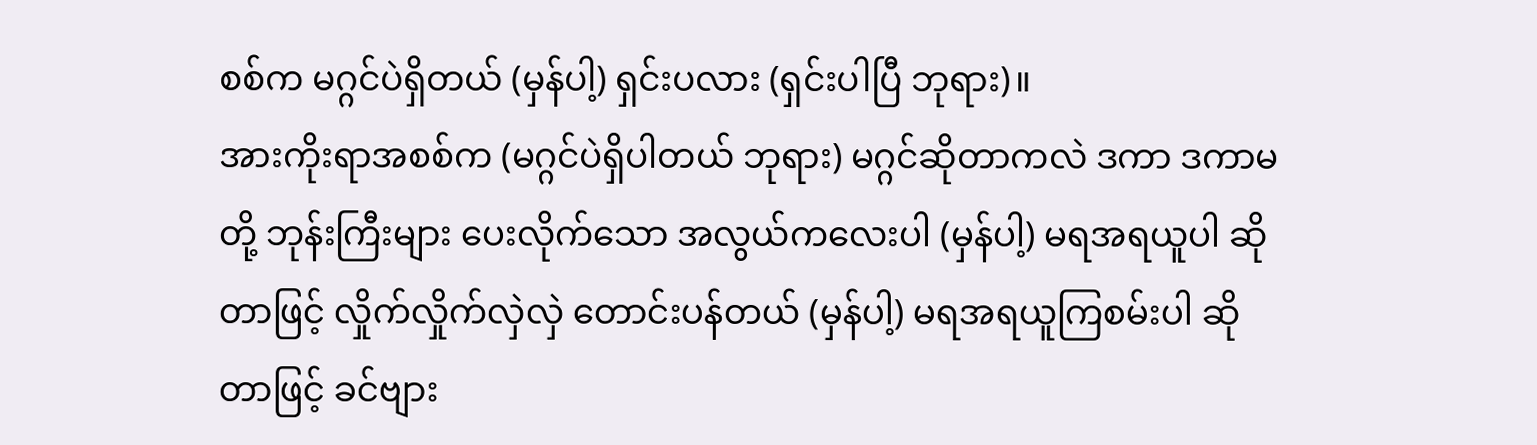စစ်က မဂ္ဂင်ပဲရှိတယ် (မှန်ပါ့) ရှင်းပလား (ရှင်းပါပြီ ဘုရား)။
အားကိုးရာအစစ်က (မဂ္ဂင်ပဲရှိပါတယ် ဘုရား) မဂ္ဂင်ဆိုတာကလဲ ဒကာ ဒကာမတို့ ဘုန်းကြီးများ ပေးလိုက်သော အလွယ်ကလေးပါ (မှန်ပါ့) မရအရယူပါ ဆိုတာဖြင့် လှိုက်လှိုက်လှဲလှဲ တောင်းပန်တယ် (မှန်ပါ့) မရအရယူကြစမ်းပါ ဆိုတာဖြင့် ခင်ဗျား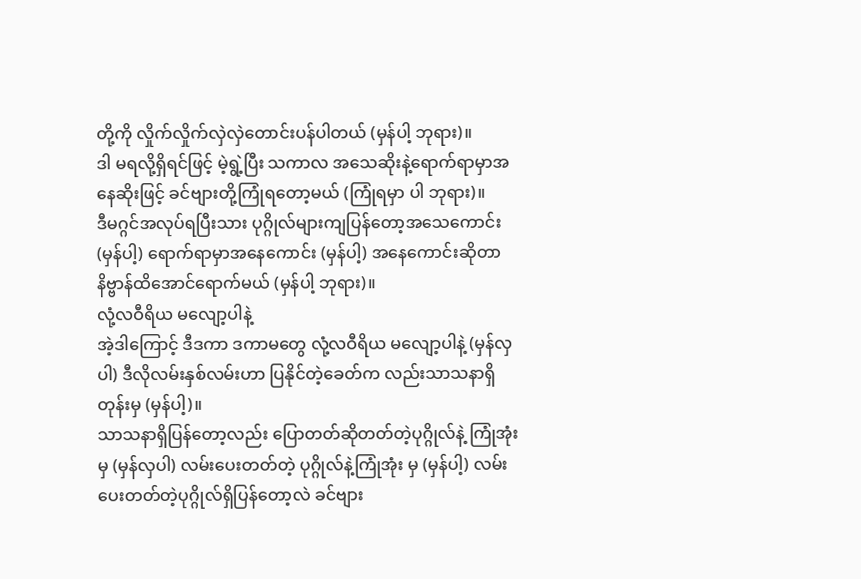တို့ကို လှိုက်လှိုက်လှဲလှဲတောင်းပန်ပါတယ် (မှန်ပါ့ ဘုရား)။
ဒါ မရလို့ရှိရင်ဖြင့် မဲ့ရွဲ့ပြီး သကာလ အသေဆိုးနဲ့ရောက်ရာမှာအနေဆိုးဖြင့် ခင်ဗျားတို့ကြုံရတော့မယ် (ကြုံရမှာ ပါ ဘုရား)။
ဒီမဂ္ဂင်အလုပ်ရပြီးသား ပုဂ္ဂိုလ်များကျပြန်တော့အသေကောင်း (မှန်ပါ့) ရောက်ရာမှာအနေကောင်း (မှန်ပါ့) အနေကောင်းဆိုတာ နိဗ္ဗာန်ထိအောင်ရောက်မယ် (မှန်ပါ့ ဘုရား)။
လုံ့လဝီရိယ မလျော့ပါနဲ့
အဲ့ဒါကြောင့် ဒီဒကာ ဒကာမတွေ လုံ့လဝီရိယ မလျော့ပါနဲ့ (မှန်လှပါ) ဒီလိုလမ်းနှစ်လမ်းဟာ ပြနိုင်တဲ့ခေတ်က လည်းသာသနာရှိတုန်းမှ (မှန်ပါ့)။
သာသနာရှိပြန်တော့လည်း ပြောတတ်ဆိုတတ်တဲ့ပုဂ္ဂိုလ်နဲ့ ကြုံအုံးမှ (မှန်လှပါ) လမ်းပေးတတ်တဲ့ ပုဂ္ဂိုလ်နဲ့ကြုံအုံး မှ (မှန်ပါ့) လမ်းပေးတတ်တဲ့ပုဂ္ဂိုလ်ရှိပြန်တော့လဲ ခင်ဗျား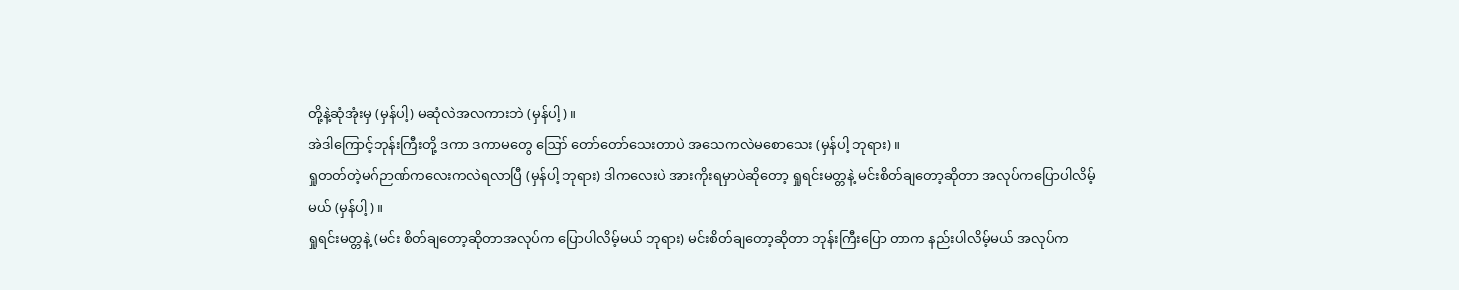တို့နဲ့ဆုံအုံးမှ (မှန်ပါ့) မဆုံလဲအလကားဘဲ (မှန်ပါ့)။
အဲဒါကြောင့်ဘုန်းကြီးတို့ ဒကာ ဒကာမတွေ ဪ တော်တော်သေးတာပဲ အသေကလဲမစောသေး (မှန်ပါ့ ဘုရား)။
ရှုတတ်တဲ့မဂ်ဉာဏ်ကလေးကလဲရလာပြီ (မှန်ပါ့ ဘုရား) ဒါကလေးပဲ အားကိုးရမှာပဲဆိုတော့ ရှုရင်းမတ္တနဲ့ မင်းစိတ်ချတော့ဆိုတာ အလုပ်ကပြောပါလိမ့်မယ် (မှန်ပါ့)။
ရှုရင်းမတ္တနဲ့ (မင်း စိတ်ချတော့ဆိုတာအလုပ်က ပြောပါလိမ့်မယ် ဘုရား) မင်းစိတ်ချတော့ဆိုတာ ဘုန်းကြီးပြော တာက နည်းပါလိမ့်မယ် အလုပ်က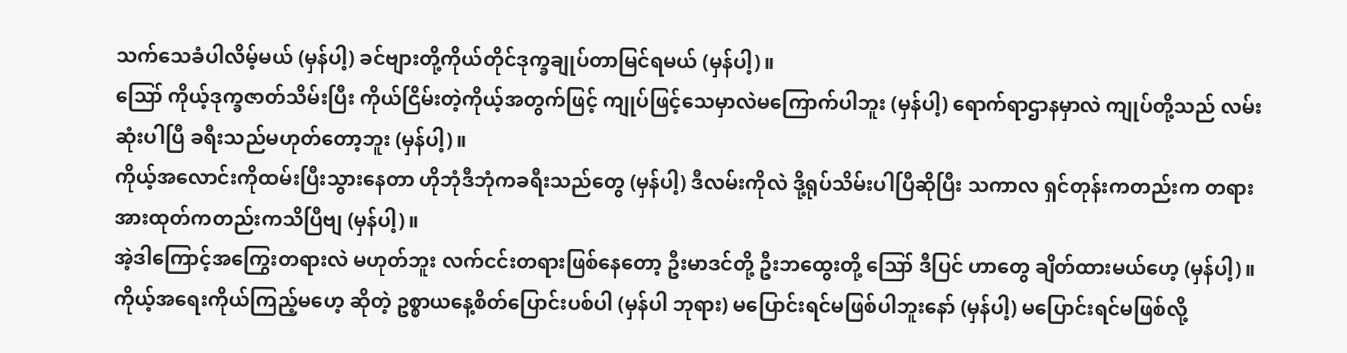သက်သေခံပါလိမ့်မယ် (မှန်ပါ့) ခင်ဗျားတို့ကိုယ်တိုင်ဒုက္ခချုပ်တာမြင်ရမယ် (မှန်ပါ့)။
ဪ ကိုယ့်ဒုက္ခဇာတ်သိမ်းပြီး ကိုယ်ငြိမ်းတဲ့ကိုယ့်အတွက်ဖြင့် ကျုပ်ဖြင့်သေမှာလဲမကြောက်ပါဘူး (မှန်ပါ့) ရောက်ရာဌာနမှာလဲ ကျုပ်တို့သည် လမ်းဆုံးပါပြီ ခရီးသည်မဟုတ်တော့ဘူး (မှန်ပါ့)။
ကိုယ့်အလောင်းကိုထမ်းပြီးသွားနေတာ ဟိုဘုံဒီဘုံကခရီးသည်တွေ (မှန်ပါ့) ဒီလမ်းကိုလဲ ဒို့ရုပ်သိမ်းပါပြီဆိုပြီး သကာလ ရှင်တုန်းကတည်းက တရားအားထုတ်ကတည်းကသိပြီဗျ (မှန်ပါ့)။
အဲ့ဒါကြောင့်အကြွေးတရားလဲ မဟုတ်ဘူး လက်ငင်းတရားဖြစ်နေတော့ ဦးမာဒင်တို့ ဦးဘထွေးတို့ ဪ ဒီပြင် ဟာတွေ ချိတ်ထားမယ်ဟေ့ (မှန်ပါ့)။
ကိုယ့်အရေးကိုယ်ကြည့်မဟေ့ ဆိုတဲ့ ဥစ္စာယနေ့စိတ်ပြောင်းပစ်ပါ (မှန်ပါ ဘုရား) မပြောင်းရင်မဖြစ်ပါဘူးနော် (မှန်ပါ့) မပြောင်းရင်မဖြစ်လို့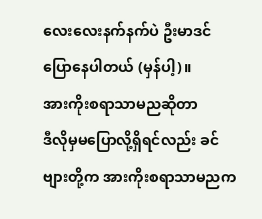လေးလေးနက်နက်ပဲ ဦးမာဒင်ပြောနေပါတယ် (မှန်ပါ့)။
အားကိုးစရာသာမညဆိုတာ
ဒီလိုမှမပြောလို့ရှိရင်လည်း ခင်ဗျားတို့က အားကိုးစရာသာမညက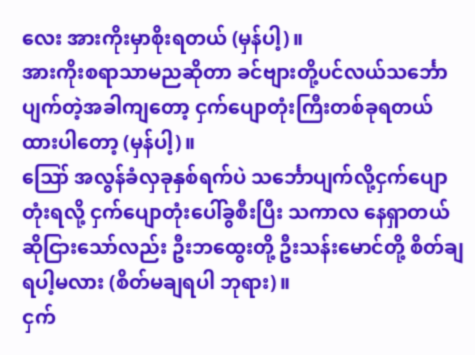လေး အားကိုးမှာစိုးရတယ် (မှန်ပါ့)။
အားကိုးစရာသာမညဆိုတာ ခင်ဗျားတို့ပင်လယ်သင်္ဘောပျက်တဲ့အခါကျတော့ ငှက်ပျောတုံးကြီးတစ်ခုရတယ် ထားပါတော့ (မှန်ပါ့)။
ဪ အလွန်ခံလှခုနှစ်ရက်ပဲ သင်္ဘောပျက်လို့ငှက်ပျောတုံးရလို့ ငှက်ပျောတုံးပေါ်ခွစီးပြီး သကာလ နေရှာတယ် ဆိုငြားသော်လည်း ဦးဘထွေးတို့ ဦးသန်းမောင်တို့ စိတ်ချရပါ့မလား (စိတ်မချရပါ ဘုရား)။
ငှက်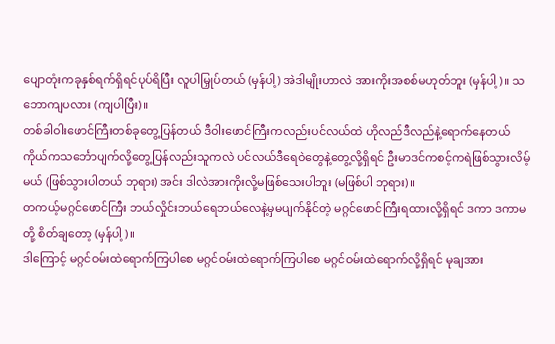ပျောတုံးကခုနှစ်ရက်ရှိရင်ပုပ်ရိပြီး လူပါမြှုပ်တယ် (မှန်ပါ့) အဲဒါမျိုးဟာလဲ အားကိုးအစစ်မဟုတ်ဘူး (မှန်ပါ့)။ သဘောကျပလား (ကျပါပြီး)။
တစ်ခါဝါးဖောင်ကြီးတစ်ခုတွေ့ပြန်တယ် ဒီဝါးဖောင်ကြီးကလည်းပင်လယ်ထဲ ဟိုလည်ဒီလည်နဲ့ရောက်နေတယ် ကိုယ်ကသင်္ဘောပျက်လို့တွေ့ပြန်လည်းသူကလဲ ပင်လယ်ဒီရေဝဲတွေနဲ့တွေ့လို့ရှိရင် ဦးမာဒင်ကစင့်ကရဲဖြစ်သွားလိမ့်မယ် (ဖြစ်သွားပါတယ် ဘုရား) အင်း ဒါလဲအားကိုးလို့မဖြစ်သေးပါဘူး (မဖြစ်ပါ ဘုရား)။
တကယ့်မဂ္ဂင်ဖောင်ကြီး ဘယ်လှိုင်းဘယ်ရေဘယ်လေနဲ့မှမပျက်နိုင်တဲ့ မဂ္ဂင်ဖောင်ကြီးရထားလို့ရှိရင် ဒကာ ဒကာမတို့ စိတ်ချတော့ (မှန်ပါ့)။
ဒါကြောင့် မဂ္ဂင်ဝမ်းထဲရောက်ကြပါစေ မဂ္ဂင်ဝမ်းထဲရောက်ကြပါစေ မဂ္ဂင်ဝမ်းထဲရောက်လို့ရှိရင် မုချအား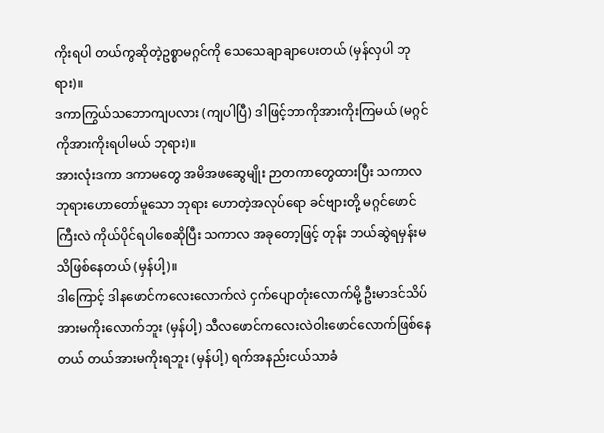ကိုးရပါ တယ်ကွဆိုတဲ့ဥစ္စာမဂ္ဂင်ကို သေသေချာချာပေးတယ် (မှန်လှပါ ဘုရား)။
ဒကာကြွယ်သဘောကျပလား (ကျပါပြီ) ဒါဖြင့်ဘာကိုအားကိုးကြမယ် (မဂ္ဂင်ကိုအားကိုးရပါမယ် ဘုရား)။
အားလုံးဒကာ ဒကာမတွေ အမိအဖဆွေမျိုး ဉာတကာတွေထားပြီး သကာလ ဘုရားဟောတော်မူသော ဘုရား ဟောတဲ့အလုပ်ရော ခင်ဗျားတို့ မဂ္ဂင်ဖောင်ကြီးလဲ ကိုယ်ပိုင်ရပါစေဆိုပြီး သကာလ အခုတော့ဖြင့် တုန်း ဘယ်ဆွဲရမှန်းမသိဖြစ်နေတယ် (မှန်ပါ့)။
ဒါကြောင့် ဒါနဖောင်ကလေးလောက်လဲ ငှက်ပျောတုံးလောက်မို့ ဦးမာဒင်သိပ်အားမကိုးလောက်ဘူး (မှန်ပါ့) သီလဖောင်ကလေးလဲဝါးဖောင်လောက်ဖြစ်နေတယ် တယ်အားမကိုးရဘူး (မှန်ပါ့) ရက်အနည်းငယ်သာခံ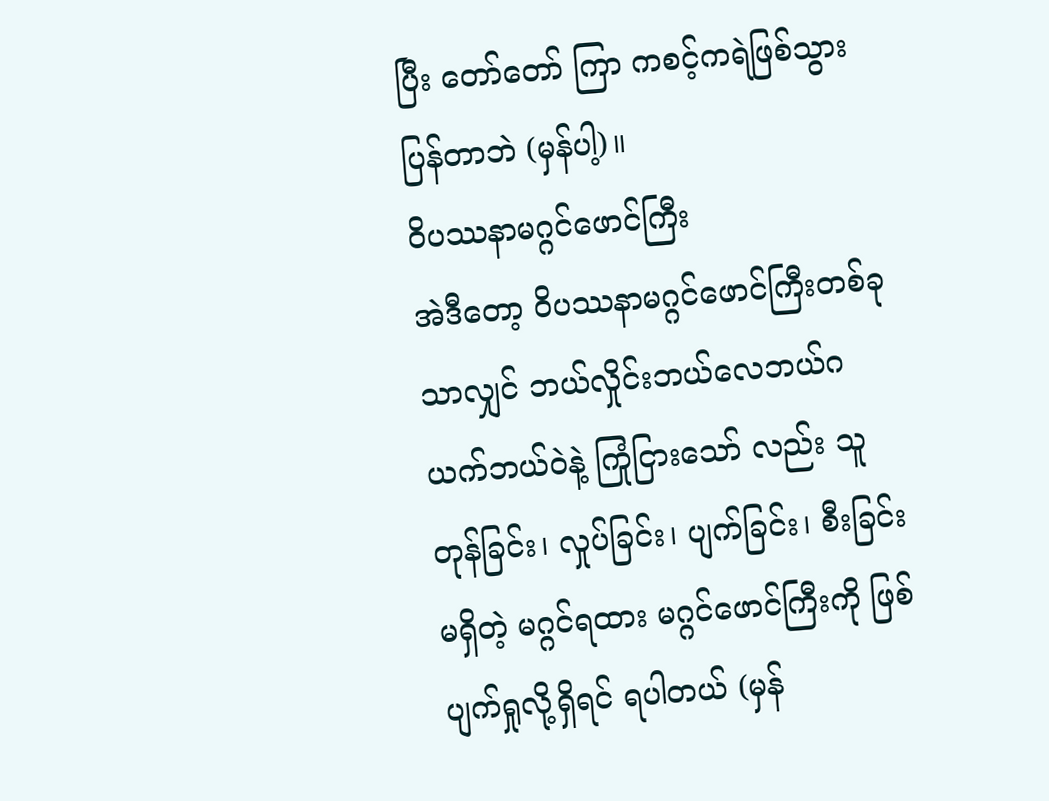ပြီး တော်တော် ကြာ ကစင့်ကရဲဖြစ်သွားပြန်တာဘဲ (မှန်ပါ့)။
ဝိပဿနာမဂ္ဂင်ဖောင်ကြီး
အဲဒီတော့ ဝိပဿနာမဂ္ဂင်ဖောင်ကြီးတစ်ခုသာလျှင် ဘယ်လှိုင်းဘယ်လေဘယ်ဂယက်ဘယ်ဝဲနဲ့ ကြုံငြားသော် လည်း သူတုန်ခြင်း၊ လှုပ်ခြင်း၊ ပျက်ခြင်း၊ စီးခြင်းမရှိတဲ့ မဂ္ဂင်ရထား မဂ္ဂင်ဖောင်ကြီးကို ဖြစ်ပျက်ရှုလို့ရှိရင် ရပါတယ် (မှန်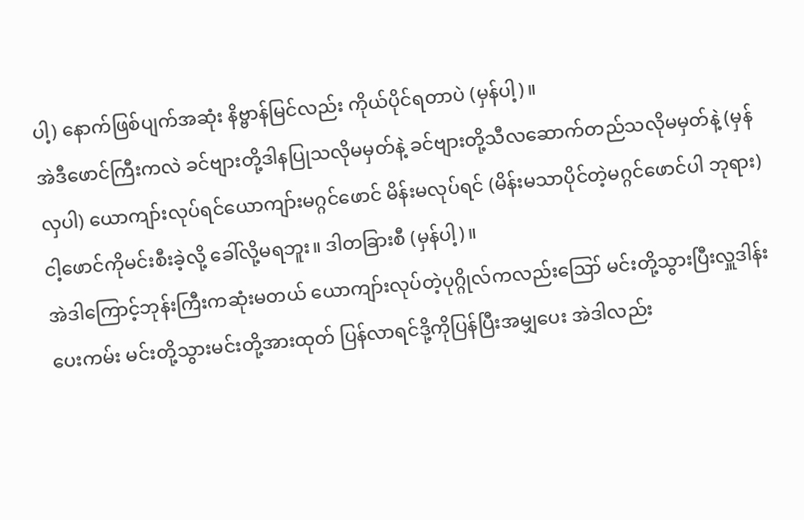ပါ့) နောက်ဖြစ်ပျက်အဆုံး နိဗ္ဗာန်မြင်လည်း ကိုယ်ပိုင်ရတာပဲ (မှန်ပါ့)။
အဲဒီဖောင်ကြီးကလဲ ခင်ဗျားတို့ဒါနပြုသလိုမမှတ်နဲ့ ခင်ဗျားတို့သီလဆောက်တည်သလိုမမှတ်နဲ့ (မှန်လှပါ) ယောကျာ်းလုပ်ရင်ယောကျာ်းမဂ္ဂင်ဖောင် မိန်းမလုပ်ရင် (မိန်းမသာပိုင်တဲ့မဂ္ဂင်ဖောင်ပါ ဘုရား) ငါ့ဖောင်ကိုမင်းစီးခဲ့လို့ ခေါ်လို့မရဘူး။ ဒါတခြားစီ (မှန်ပါ့)။
အဲဒါကြောင့်ဘုန်းကြီးကဆုံးမတယ် ယောကျာ်းလုပ်တဲ့ပုဂ္ဂိုလ်ကလည်းဪ မင်းတို့သွားပြီးလှူဒါန်းပေးကမ်း မင်းတို့သွားမင်းတို့အားထုတ် ပြန်လာရင်ဒို့ကိုပြန်ပြီးအမျှပေး အဲဒါလည်း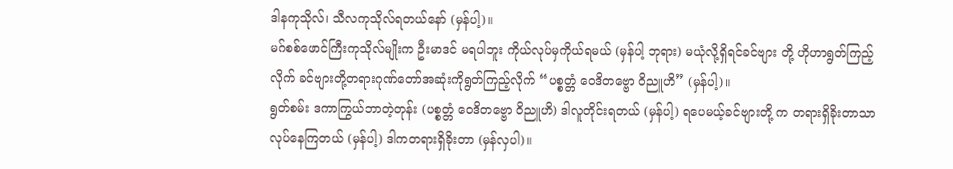ဒါနကုသိုလ်၊ သီလကုသိုလ်ရတယ်နော် (မှန်ပါ့)။
မဂ်စစ်ဖောင်ကြီးကုသိုလ်မျိုးက ဦးမာဒင် မရပါဘူး ကိုယ်လုပ်မှကိုယ်ရမယ် (မှန်ပါ့ ဘုရား) မယုံလို့ရှိရင်ခင်ဗျား တို့ ဟိုဟာရွတ်ကြည့်လိုက် ခင်ဗျားတို့တရားဂုဏ်တော်အဆုံးကိုရွတ်ကြည့်လိုက် “ပစ္စတ္တံ ဝေဒိတဗ္ဗော ဝိညူဟိ” (မှန်ပါ့)။
ရွတ်စမ်း ဒကာကြွယ်ဘာတဲ့တုန်း (ပစ္စတ္တံ ဝေဒိတဗ္ဗော ဝိညူဟိ) ဒါလူတိုင်းရတယ် (မှန်ပါ့) ရပေမယ့်ခင်ဗျားတို့ က တရားရှိခိုးတာသာလုပ်နေကြတယ် (မှန်ပါ့) ဒါကတရားရှိခိုးတာ (မှန်လှပါ)။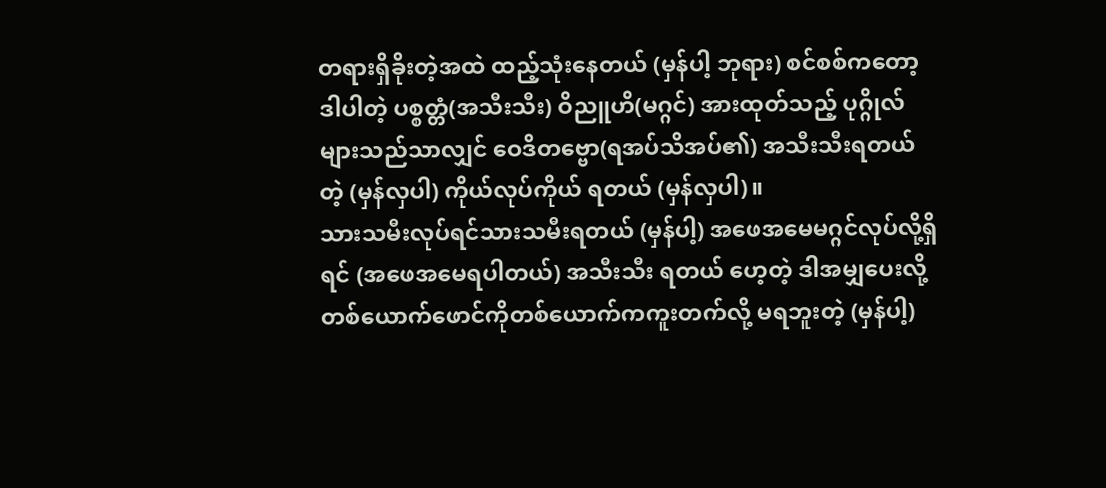တရားရှိခိုးတဲ့အထဲ ထည့်သုံးနေတယ် (မှန်ပါ့ ဘုရား) စင်စစ်ကတော့ဒါပါတဲ့ ပစ္စတ္တံ(အသီးသီး) ဝိညူဟိ(မဂ္ဂင်) အားထုတ်သည့် ပုဂ္ဂိုလ်များသည်သာလျှင် ဝေဒိတဗ္ဗော(ရအပ်သိအပ်၏) အသီးသီးရတယ်တဲ့ (မှန်လှပါ) ကိုယ်လုပ်ကိုယ် ရတယ် (မှန်လှပါ)။
သားသမီးလုပ်ရင်သားသမီးရတယ် (မှန်ပါ့) အဖေအမေမဂ္ဂင်လုပ်လို့ရှိရင် (အဖေအမေရပါတယ်) အသီးသီး ရတယ် ဟေ့တဲ့ ဒါအမျှပေးလို့တစ်ယောက်ဖောင်ကိုတစ်ယောက်ကကူးတက်လို့ မရဘူးတဲ့ (မှန်ပါ့)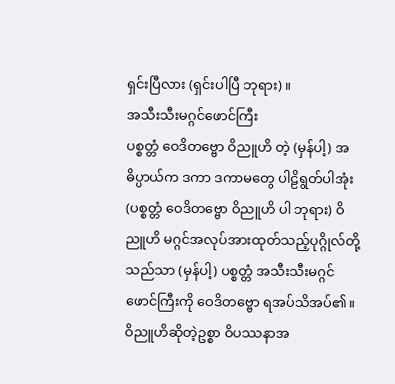ရှင်းပြီလား (ရှင်းပါပြီ ဘုရား)။
အသီးသီးမဂ္ဂင်ဖောင်ကြီး
ပစ္စတ္တံ ဝေဒိတဗ္ဗော ဝိညူဟိ တဲ့ (မှန်ပါ့) အဓိပ္ပာယ်က ဒကာ ဒကာမတွေ ပါဠိရွတ်ပါအုံး (ပစ္စတ္တံ ဝေဒိတဗ္ဗော ဝိညူဟိ ပါ ဘုရား) ဝိညူဟိ မဂ္ဂင်အလုပ်အားထုတ်သည့်ပုဂ္ဂိုလ်တို့သည်သာ (မှန်ပါ့) ပစ္စတ္တံ အသီးသီးမဂ္ဂင်ဖောင်ကြီးကို ဝေဒိတဗ္ဗော ရအပ်သိအပ်၏။
ဝိညူဟိဆိုတဲ့ဥစ္စာ ဝိပဿနာအ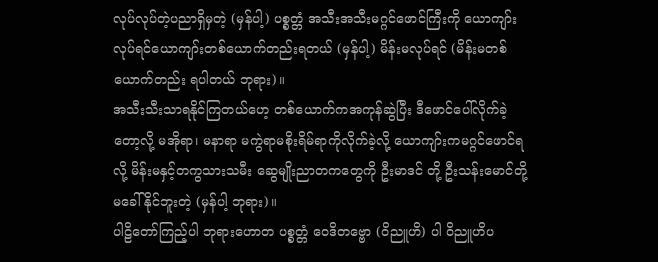လုပ်လုပ်တဲ့ပညာရှိမှတဲ့ (မှန်ပါ့) ပစ္စတ္တံ အသီးအသီးမဂ္ဂင်ဖောင်ကြီးကို ယောကျာ်း လုပ်ရင်ယောကျာ်းတစ်ယောက်တည်းရတယ် (မှန်ပါ့) မိန်းမလုပ်ရင် (မိန်းမတစ်ယောက်တည်း ရပါတယ် ဘုရား)။
အသီးသီးသာရနိုင်ကြတယ်ဟေ့ တစ်ယောက်ကအကုန်ဆွဲပြီး ဒီဖောင်ပေါ်လိုက်ခဲ့တော့လို့ မအိုရာ၊ မနာရာ မကွဲရာမစိုးရိမ်ရာကိုလိုက်ခဲ့လို့ ယောကျာ်းကမဂ္ဂင်ဖောင်ရလို့ မိန်းမနှင့်တကွသားသမီး ဆွေမျိုးညာတကတွေကို ဦးမာဒင် တို့ ဦးသန်းမောင်တို့မခေါ်နိုင်ဘူးတဲ့ (မှန်ပါ့ ဘုရား)။
ပါဠိတော်ကြည့်ပါ ဘုရားဟောတ ပစ္စတ္တံ ဝေဒိတဗ္ဗော (ဝိညူဟိ) ပါ ဝိညူဟိပ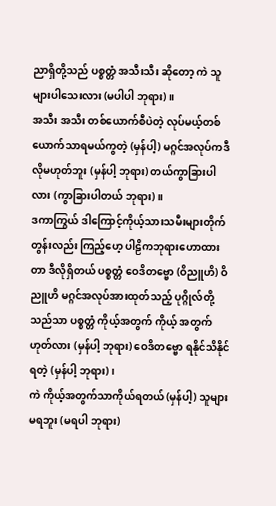ညာရှိတို့သည် ပစ္စတ္တံ အသီးသီး ဆိုတော့ ကဲ သူများပါသေးလား (မပါပါ ဘုရား)။
အသီး အသီး တစ်ယောက်စီပဲတဲ့ လုပ်မယ့်တစ်ယောက်သာရမယ်ကွတဲ့ (မှန်ပါ့) မဂ္ဂင်အလုပ်ကဒီလိုမဟုတ်ဘူး (မှန်ပါ့ ဘုရား) တယ်ကွာခြားပါလား (ကွာခြားပါတယ် ဘုရား)။
ဒကာကြွယ် ဒါကြောင့်ကိုယ့်သားသမီးများတိုက်တွန်းလည်း ကြည့်ဟေ့ ပါဠိကဘုရားဟောထားတာ ဒီလိုရှိတယ် ပစ္စတ္တံ ဝေဒိတဗ္ဗော (ဝိညူဟိ) ဝိညူဟိ မဂ္ဂင်အလုပ်အားထုတ်သည့် ပုဂ္ဂိုလ်တို့သည်သာ ပစ္စတ္တံ ကိုယ့်အတွက် ကိုယ့် အတွက်ဟုတ်လား (မှန်ပါ့ ဘုရား) ဝေဒိတဗ္ဗော ရနိုင်သိနိုင်ရတဲ့ (မှန်ပါ့ ဘုရား)၊
ကဲ ကိုယ့်အတွက်သာကိုယ်ရတယ် (မှန်ပါ့) သူများမရဘူး (မရပါ ဘုရား)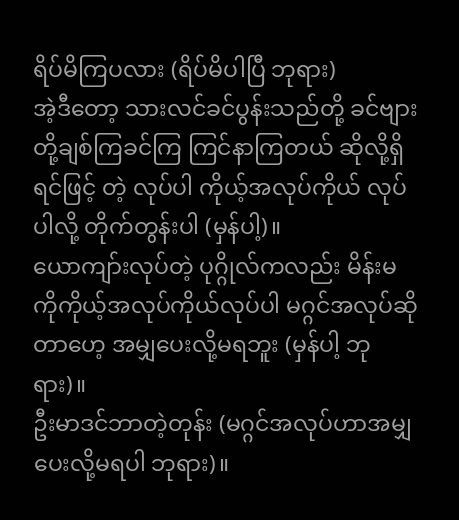ရိပ်မိကြပလား (ရိပ်မိပါပြီ ဘုရား)
အဲ့ဒီတော့ သားလင်ခင်ပွန်းသည်တို့ ခင်ဗျားတို့ချစ်ကြခင်ကြ ကြင်နာကြတယ် ဆိုလို့ရှိရင်ဖြင့် တဲ့ လုပ်ပါ ကိုယ့်အလုပ်ကိုယ် လုပ်ပါလို့ တိုက်တွန်းပါ (မှန်ပါ့)။
ယောကျာ်းလုပ်တဲ့ ပုဂ္ဂိုလ်ကလည်း မိန်းမကိုကိုယ့်အလုပ်ကိုယ်လုပ်ပါ မဂ္ဂင်အလုပ်ဆိုတာဟေ့ အမျှပေးလို့မရဘူး (မှန်ပါ့ ဘုရား)။
ဦးမာဒင်ဘာတဲ့တုန်း (မဂ္ဂင်အလုပ်ဟာအမျှပေးလို့မရပါ ဘုရား)။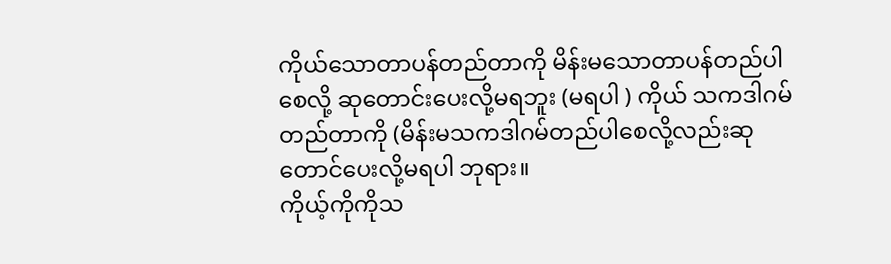ကိုယ်သောတာပန်တည်တာကို မိန်းမသောတာပန်တည်ပါစေလို့ ဆုတောင်းပေးလို့မရဘူး (မရပါ ) ကိုယ် သကဒါဂမ်တည်တာကို (မိန်းမသကဒါဂမ်တည်ပါစေလို့လည်းဆုတောင်ပေးလို့မရပါ ဘုရား။
ကိုယ့်ကိုကိုသ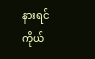နားရင် ကိုယ်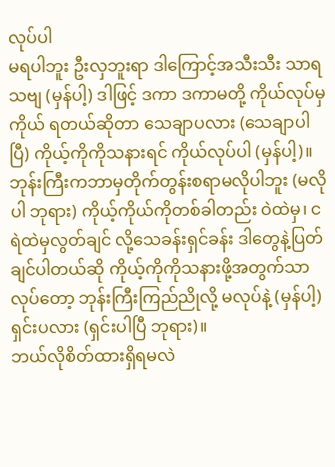လုပ်ပါ
မရပါဘူး ဦးလှဘူးရာ ဒါကြောင့်အသီးသီး သာရသဗျ (မှန်ပါ့) ဒါဖြင့် ဒကာ ဒကာမတို့ ကိုယ်လုပ်မှကိုယ် ရတယ်ဆိုတာ သေချာပလား (သေချာပါပြီ) ကိုယ့်ကိုကိုသနားရင် ကိုယ်လုပ်ပါ (မှန်ပါ့)။
ဘုန်းကြီးကဘာမှတိုက်တွန်းစရာမလိုပါဘူး (မလိုပါ ဘုရား) ကိုယ့်ကိုယ်ကိုတစ်ခါတည်း ဝဲထဲမှ၊ ငရဲထဲမှလွတ်ချင် လို့သေခန်းရှင်ခန်း ဒါတွေနဲ့ပြတ်ချင်ပါတယ်ဆို ကိုယ့်ကိုကိုသနားဖို့အတွက်သာလုပ်တော့ ဘုန်းကြီးကြည်ညိုလို့ မလုပ်နဲ့ (မှန်ပါ့) ရှင်းပလား (ရှင်းပါပြီ ဘုရား)။
ဘယ်လိုစိတ်ထားရှိရမလဲ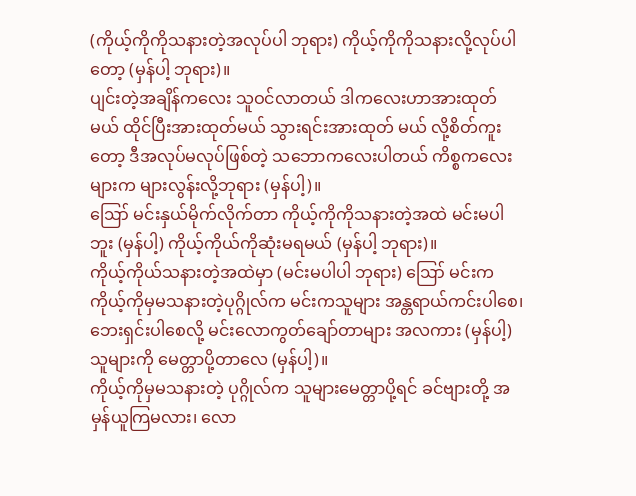(ကိုယ့်ကိုကိုသနားတဲ့အလုပ်ပါ ဘုရား) ကိုယ့်ကိုကိုသနားလို့လုပ်ပါတော့ (မှန်ပါ့ ဘုရား)။
ပျင်းတဲ့အချိန်ကလေး သူဝင်လာတယ် ဒါကလေးဟာအားထုတ်မယ် ထိုင်ပြီးအားထုတ်မယ် သွားရင်းအားထုတ် မယ် လို့စိတ်ကူးတော့ ဒီအလုပ်မလုပ်ဖြစ်တဲ့ သဘောကလေးပါတယ် ကိစ္စကလေးများက များလွန်းလို့ဘုရား (မှန်ပါ့)။
ဪ မင်းနှယ်မိုက်လိုက်တာ ကိုယ့်ကိုကိုသနားတဲ့အထဲ မင်းမပါဘူး (မှန်ပါ့) ကိုယ့်ကိုယ်ကိုဆုံးမရမယ် (မှန်ပါ့ ဘုရား)။
ကိုယ့်ကိုယ်သနားတဲ့အထဲမှာ (မင်းမပါပါ ဘုရား) ဪ မင်းက ကိုယ့်ကိုမှမသနားတဲ့ပုဂ္ဂိုလ်က မင်းကသူများ အန္တရာယ်ကင်းပါစေ၊ ဘေးရှင်းပါစေလို့ မင်းလောကွတ်ချော်တာများ အလကား (မှန်ပါ့) သူများကို မေတ္တာပို့တာလေ (မှန်ပါ့)။
ကိုယ့်ကိုမှမသနားတဲ့ ပုဂ္ဂိုလ်က သူများမေတ္တာပို့ရင် ခင်ဗျားတို့ အမှန်ယူကြမလား၊ လော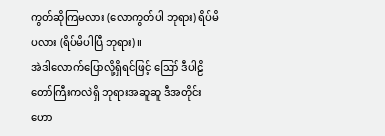ကွတ်ဆိုကြမလား (လောကွတ်ပါ ဘုရား) ရိပ်မိပလား (ရိပ်မိပါပြီ ဘုရား)။
အဲဒါလောက်ပြောလို့ရှိရင်ဖြင့် ဪ ဒီပါဠိတော်ကြီးကလဲရှိ ဘုရားအဆူဆူ ဒီအတိုင်းဟော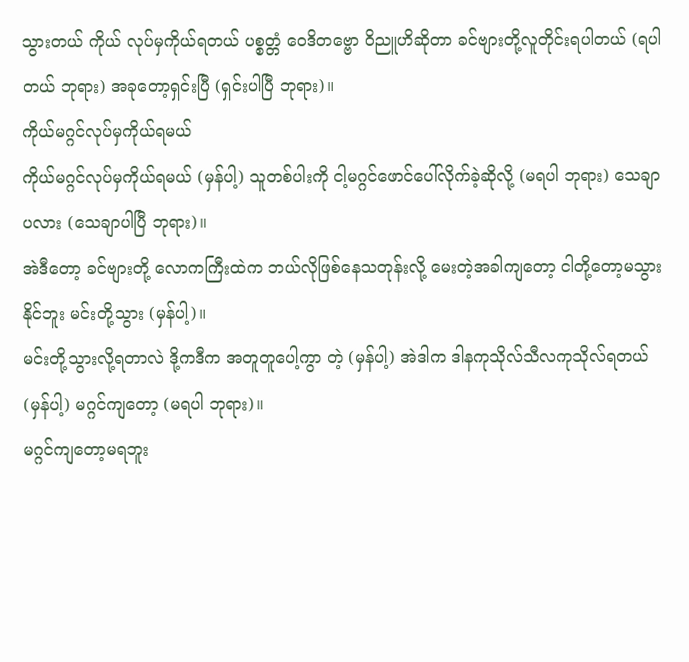သွားတယ် ကိုယ် လုပ်မှကိုယ်ရတယ် ပစ္စတ္တံ ဝေဒိတဗ္ဗော ဝိညူဟိဆိုတာ ခင်ဗျားတို့လူတိုင်းရပါတယ် (ရပါတယ် ဘုရား) အခုတော့ရှင်းပြီ (ရှင်းပါပြီ ဘုရား)။
ကိုယ်မဂ္ဂင်လုပ်မှကိုယ်ရမယ်
ကိုယ်မဂ္ဂင်လုပ်မှကိုယ်ရမယ် (မှန်ပါ့) သူတစ်ပါးကို ငါ့မဂ္ဂင်ဖောင်ပေါ်လိုက်ခဲ့ဆိုလို့ (မရပါ ဘုရား) သေချာပလား (သေချာပါပြီ ဘုရား)။
အဲဒီတော့ ခင်ဗျားတို့ လောကကြီးထဲက ဘယ်လိုဖြစ်နေသတုန်းလို့ မေးတဲ့အခါကျတော့ ငါတို့တော့မသွားနိုင်ဘူး မင်းတို့သွား (မှန်ပါ့)။
မင်းတို့သွားလို့ရတာလဲ ဒို့ကဒီက အတူတူပေါ့ကွာ တဲ့ (မှန်ပါ့) အဲဒါက ဒါနကုသိုလ်သီလကုသိုလ်ရတယ် (မှန်ပါ့) မဂ္ဂင်ကျတော့ (မရပါ ဘုရား)။
မဂ္ဂင်ကျတော့မရဘူး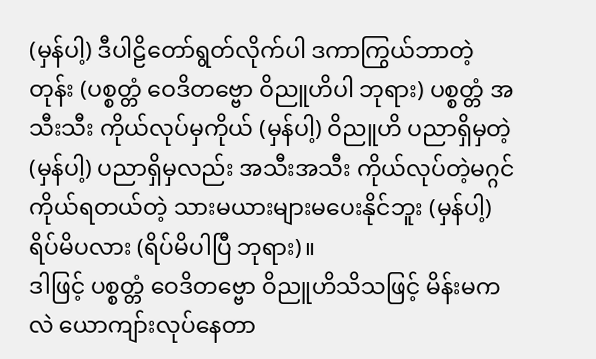(မှန်ပါ့) ဒီပါဠိတော်ရွတ်လိုက်ပါ ဒကာကြွယ်ဘာတဲ့တုန်း (ပစ္စတ္တံ ဝေဒိတဗ္ဗော ဝိညူဟိပါ ဘုရား) ပစ္စတ္တံ အသီးသီး ကိုယ်လုပ်မှကိုယ် (မှန်ပါ့) ဝိညူဟိ ပညာရှိမှတဲ့ (မှန်ပါ့) ပညာရှိမှလည်း အသီးအသီး ကိုယ်လုပ်တဲ့မဂ္ဂင် ကိုယ်ရတယ်တဲ့ သားမယားများမပေးနိုင်ဘူး (မှန်ပါ့) ရိပ်မိပလား (ရိပ်မိပါပြီ ဘုရား)။
ဒါဖြင့် ပစ္စတ္တံ ဝေဒိတဗ္ဗော ဝိညူဟိသိသဖြင့် မိန်းမကလဲ ယောကျာ်းလုပ်နေတာ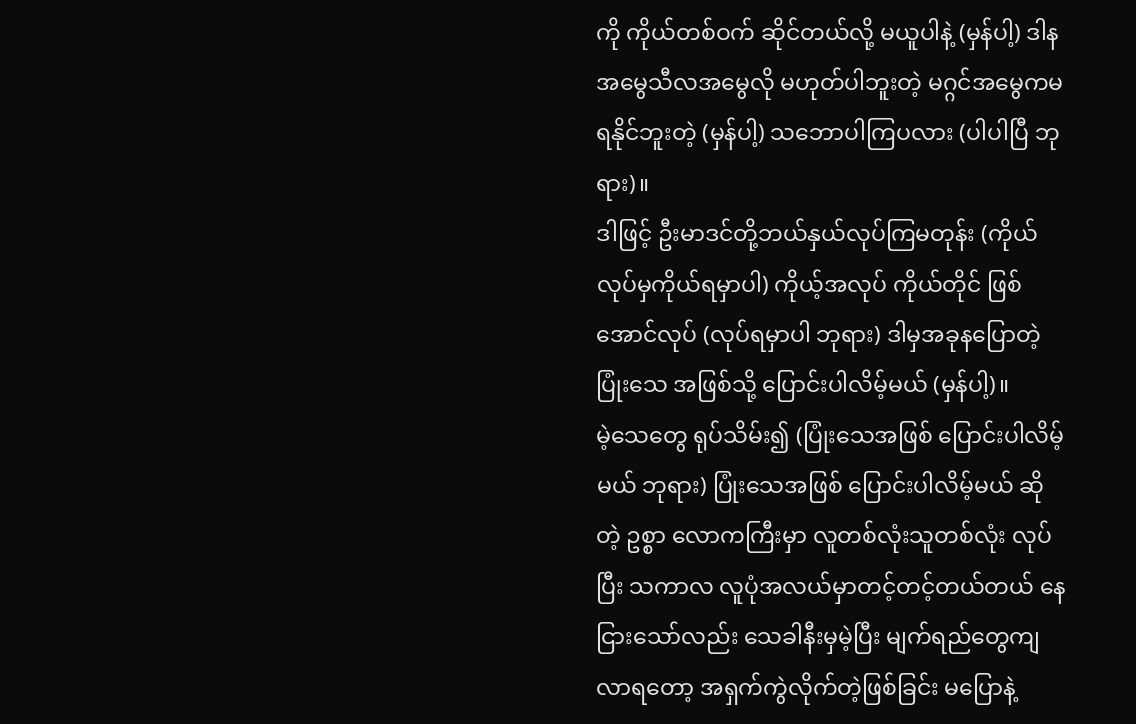ကို ကိုယ်တစ်ဝက် ဆိုင်တယ်လို့ မယူပါနဲ့ (မှန်ပါ့) ဒါနအမွေသီလအမွေလို မဟုတ်ပါဘူးတဲ့ မဂ္ဂင်အမွေကမရနိုင်ဘူးတဲ့ (မှန်ပါ့) သဘောပါကြပလား (ပါပါပြီ ဘုရား)။
ဒါဖြင့် ဦးမာဒင်တို့ဘယ်နှယ်လုပ်ကြမတုန်း (ကိုယ်လုပ်မှကိုယ်ရမှာပါ) ကိုယ့်အလုပ် ကိုယ်တိုင် ဖြစ်အောင်လုပ် (လုပ်ရမှာပါ ဘုရား) ဒါမှအခုနပြောတဲ့ ပြုံးသေ အဖြစ်သို့ ပြောင်းပါလိမ့်မယ် (မှန်ပါ့)။
မဲ့သေတွေ ရုပ်သိမ်း၍ (ပြုံးသေအဖြစ် ပြောင်းပါလိမ့်မယ် ဘုရား) ပြုံးသေအဖြစ် ပြောင်းပါလိမ့်မယ် ဆိုတဲ့ ဥစ္စာ လောကကြီးမှာ လူတစ်လုံးသူတစ်လုံး လုပ်ပြီး သကာလ လူပုံအလယ်မှာတင့်တင့်တယ်တယ် နေငြားသော်လည်း သေခါနီးမှမဲ့ပြီး မျက်ရည်တွေကျလာရတော့ အရှက်ကွဲလိုက်တဲ့ဖြစ်ခြင်း မပြောနဲ့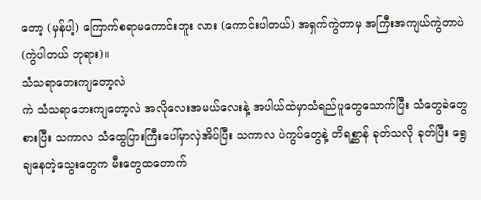တော့ (မှန်ပါ့) ကြောက်စရာမကောင်းဘူး လား (ကောင်းပါတယ်) အရှက်ကွဲတာမှ အကြီးအကျယ်ကွဲတာပဲ (ကွဲပါတယ် ဘုရား)။
သံသရာဘေးကျတော့လဲ
ကဲ သံသရာဘေးကျတော့လဲ အလိုလေးအမယ်လေးနဲ့ အပါယ်ထဲမှာသံရည်ပူတွေသောက်ပြီး သံတွေခဲတွေ စားပြီး သကာလ သံထွေပြားကြီးပေါ်မှာလှဲအိပ်ပြီး သကာလ ပဲကွပ်တွေနဲ့ တိရစ္ဆာန် ခုတ်သလို ခုတ်ပြီး ရွေချနေတဲ့သွေးတွေက မီးတွေထတောက်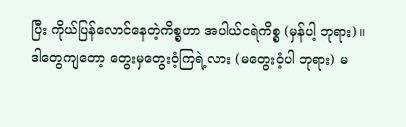ပြီး ကိုယ်ပြန်လောင်နေတဲ့ကိစ္စဟာ အပါယ်ငရဲကိစ္စ (မှန်ပါ့ ဘုရား)။
ဒါတွေကျတော့ တွေးမှတွေးဝံ့ကြရဲ့လား (မတွေးဝံ့ပါ ဘုရား) မ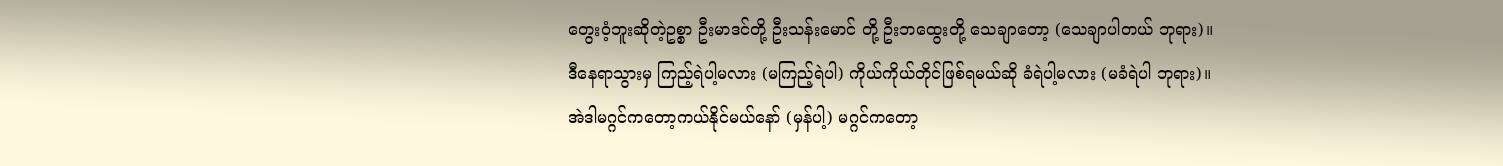တွေးဝံ့ဘူးဆိုတဲ့ဥစ္စာ ဦးမာဒင်တို့ ဦးသန်းမောင် တို့ ဦးဘထွေးတို့ သေချာတော့ (သေချာပါတယ် ဘုရား)။
ဒီနေရာသွားမှ ကြည့်ရဲပါ့မလား (မကြည့်ရဲပါ) ကိုယ်ကိုယ်တိုင်ဖြစ်ရမယ်ဆို ခံရဲပါ့မလား (မခံရဲပါ ဘုရား)။
အဲဒါမဂ္ဂင်ကတော့ကယ်နိုင်မယ်နော် (မှန်ပါ့) မဂ္ဂင်ကတော့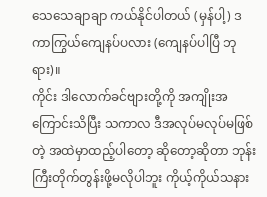သေသေချာချာ ကယ်နိုင်ပါတယ် (မှန်ပါ့) ဒကာကြွယ်ကျေနပ်ပလား (ကျေနပ်ပါပြီ ဘုရား)။
ကိုင်း ဒါလောက်ခင်ဗျားတို့ကို အကျိုးအကြောင်းသိပြီး သကာလ ဒီအလုပ်မလုပ်မဖြစ်တဲ့ အထဲမှာထည့်ပါတော့ ဆိုတော့ဆိုတာ ဘုန်းကြီးတိုက်တွန်းဖို့မလိုပါဘူး ကိုယ့်ကိုယ်သနား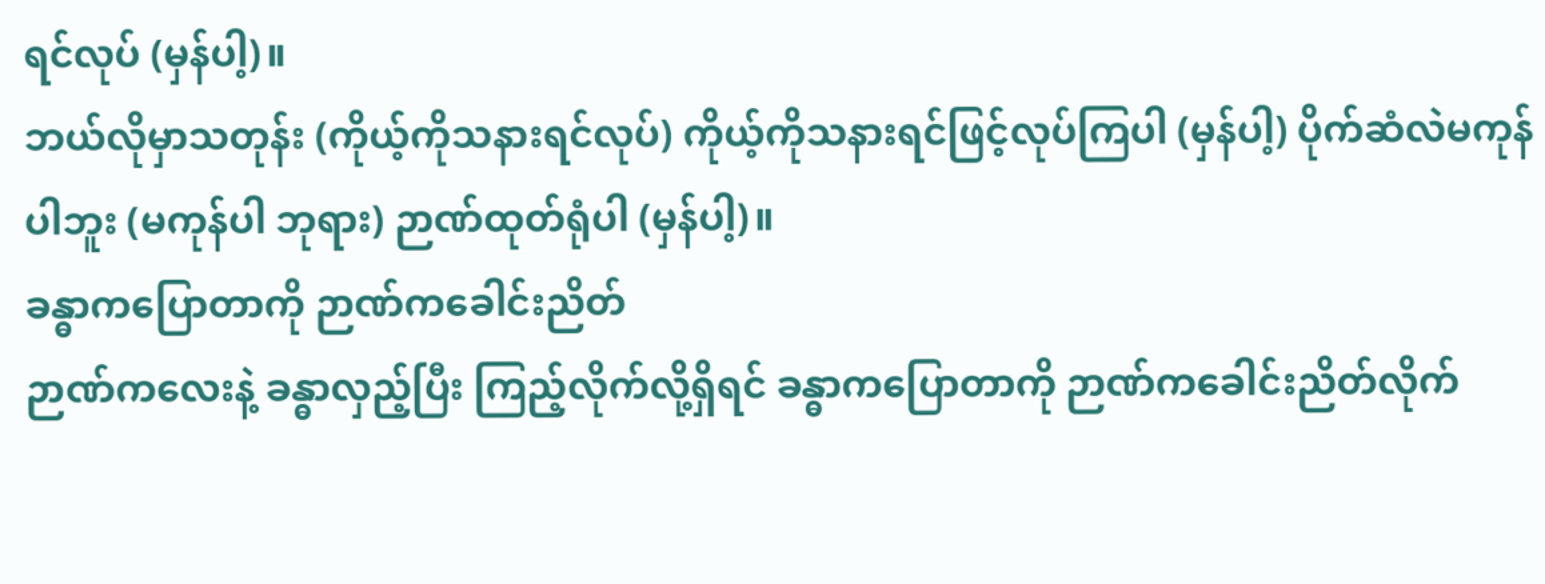ရင်လုပ် (မှန်ပါ့)။
ဘယ်လိုမှာသတုန်း (ကိုယ့်ကိုသနားရင်လုပ်) ကိုယ့်ကိုသနားရင်ဖြင့်လုပ်ကြပါ (မှန်ပါ့) ပိုက်ဆံလဲမကုန်ပါဘူး (မကုန်ပါ ဘုရား) ဉာဏ်ထုတ်ရုံပါ (မှန်ပါ့)။
ခန္ဓာကပြောတာကို ဉာဏ်ကခေါင်းညိတ်
ဉာဏ်ကလေးနဲ့ ခန္ဓာလှည့်ပြီး ကြည့်လိုက်လို့ရှိရင် ခန္ဓာကပြောတာကို ဉာဏ်ကခေါင်းညိတ်လိုက်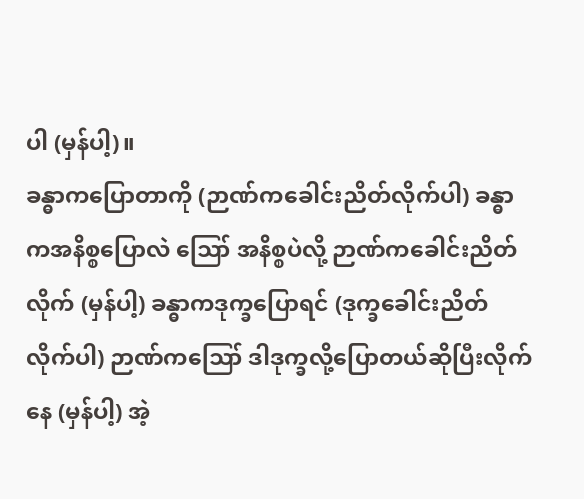ပါ (မှန်ပါ့)။
ခန္ဓာကပြောတာကို (ဉာဏ်ကခေါင်းညိတ်လိုက်ပါ) ခန္ဓာကအနိစ္စပြောလဲ ဪ အနိစ္စပဲလို့ ဉာဏ်ကခေါင်းညိတ် လိုက် (မှန်ပါ့) ခန္ဓာကဒုက္ခပြောရင် (ဒုက္ခခေါင်းညိတ်လိုက်ပါ) ဉာဏ်ကဪ ဒါဒုက္ခလို့ပြောတယ်ဆိုပြီးလိုက်နေ (မှန်ပါ့) အဲ့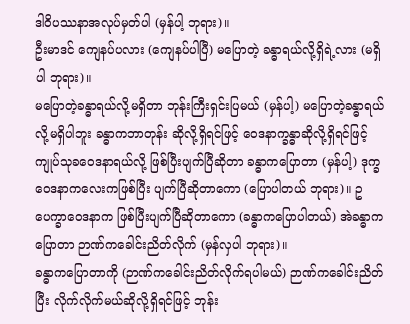ဒါဝိပဿနာအလုပ်မှတ်ပါ (မှန်ပါ့ ဘုရား)။
ဦးမာဒင် ကျေနပ်ပလား (ကျေနပ်ပါပြီ) မပြောတဲ့ ခန္ဓာရယ်လို့ရှိရဲ့လား (မရှိပါ ဘုရား)။
မပြောတဲ့ခန္ဓာရယ်လို့မရှိတာ ဘုန်းကြီးရှင်းပြမယ် (မှန်ပါ့) မပြောတဲ့ခန္ဓာရယ်လို့မရှိပါဘူး ခန္ဓာကဘာတုန်း ဆိုလို့ရှိရင်ဖြင့် ဝေဒနာက္ခန္ဓာဆိုလို့ရှိရင်ဖြင့် ကျုပ်သုခဝေဒနာရယ်လို့ ဖြစ်ပြီးပျက်ပြီဆိုတာ ခန္ဓာကပြောတာ (မှန်ပါ့) ဒုက္ခဝေဒနာကလေးကဖြစ်ပြီး ပျက်ပြီဆိုတာကော (ပြောပါတယ် ဘုရား)။ ဥပေက္ခာဝေဒနာက ဖြစ်ပြီးပျက်ပြီဆိုတာကော (ခန္ဓာကပြောပါတယ်) အဲခန္ဓာကပြောတာ ဉာဏ်ကခေါင်းညိတ်လိုက် (မှန်လှပါ ဘုရား)။
ခန္ဓာကပြောတာကို (ဉာဏ်ကခေါင်းညိတ်လိုက်ရပါမယ်) ဉာဏ်ကခေါင်းညိတ်ပြီး လိုက်လိုက်မယ်ဆိုလို့ရှိရင်ဖြင့် ဘုန်း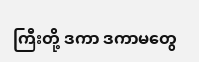ကြီးတို့ ဒကာ ဒကာမတွေ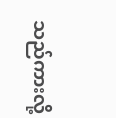သည်ကားလို့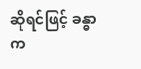ဆိုရင်ဖြင့် ခန္ဓာက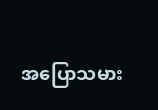အပြောသမား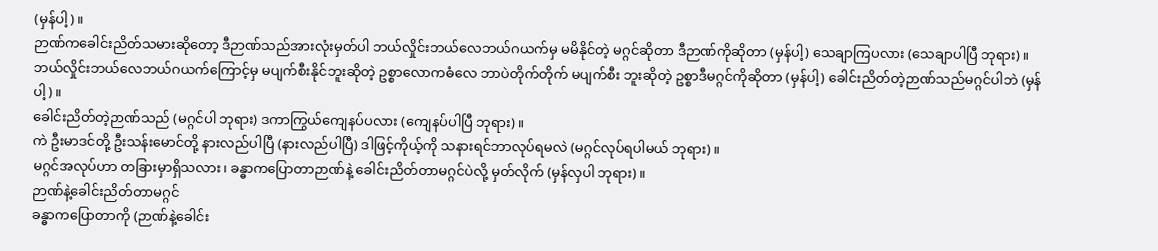(မှန်ပါ့)။
ဉာဏ်ကခေါင်းညိတ်သမားဆိုတော့ ဒီဉာဏ်သည်အားလုံးမှတ်ပါ ဘယ်လှိုင်းဘယ်လေဘယ်ဂယက်မှ မမိနိုင်တဲ့ မဂ္ဂင်ဆိုတာ ဒီဉာဏ်ကိုဆိုတာ (မှန်ပါ့) သေချာကြပလား (သေချာပါပြီ ဘုရား)။
ဘယ်လှိုင်းဘယ်လေဘယ်ဂယက်ကြောင့်မှ မပျက်စီးနိုင်ဘူးဆိုတဲ့ ဥစ္စာလောကဓံလေ ဘာပဲတိုက်တိုက် မပျက်စီး ဘူးဆိုတဲ့ ဥစ္စာဒီမဂ္ဂင်ကိုဆိုတာ (မှန်ပါ့) ခေါင်းညိတ်တဲ့ဉာဏ်သည်မဂ္ဂင်ပါဘဲ (မှန်ပါ့)။
ခေါင်းညိတ်တဲ့ဉာဏ်သည် (မဂ္ဂင်ပါ ဘုရား) ဒကာကြွယ်ကျေနပ်ပလား (ကျေနပ်ပါပြီ ဘုရား)။
ကဲ ဦးမာဒင်တို့ ဦးသန်းမောင်တို့ နားလည်ပါပြီ (နားလည်ပါပြီ) ဒါဖြင့်ကိုယ့်ကို သနားရင်ဘာလုပ်ရမလဲ (မဂ္ဂင်လုပ်ရပါမယ် ဘုရား)။
မဂ္ဂင်အလုပ်ဟာ တခြားမှာရှိသလား၊ ခန္ဓာကပြောတာဉာဏ်နဲ့ ခေါင်းညိတ်တာမဂ္ဂင်ပဲလို့ မှတ်လိုက် (မှန်လှပါ ဘုရား)။
ဉာဏ်နဲ့ခေါင်းညိတ်တာမဂ္ဂင်
ခန္ဓာကပြောတာကို (ဉာဏ်နဲ့ခေါင်း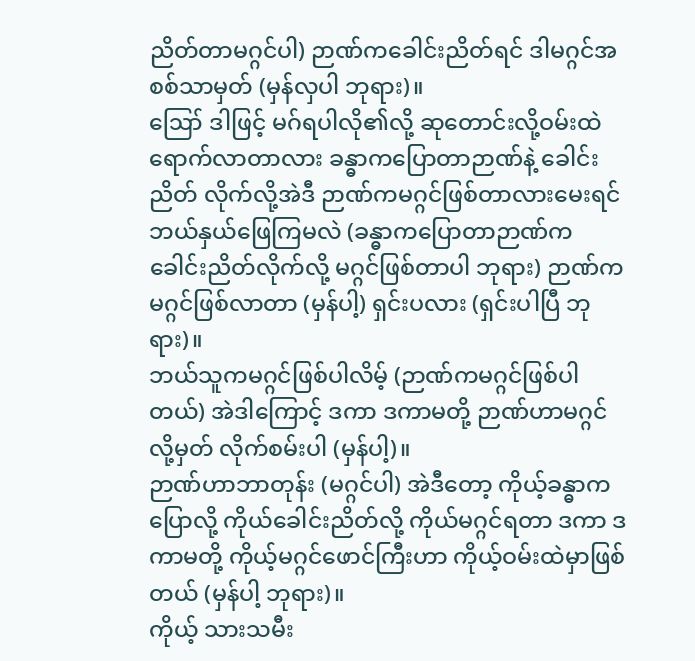ညိတ်တာမဂ္ဂင်ပါ) ဉာဏ်ကခေါင်းညိတ်ရင် ဒါမဂ္ဂင်အစစ်သာမှတ် (မှန်လှပါ ဘုရား)။
ဪ ဒါဖြင့် မဂ်ရပါလို၏လို့ ဆုတောင်းလို့ဝမ်းထဲ ရောက်လာတာလား ခန္ဓာကပြောတာဉာဏ်နဲ့ ခေါင်းညိတ် လိုက်လို့အဲဒီ ဉာဏ်ကမဂ္ဂင်ဖြစ်တာလားမေးရင် ဘယ်နှယ်ဖြေကြမလဲ (ခန္ဓာကပြောတာဉာဏ်က ခေါင်းညိတ်လိုက်လို့ မဂ္ဂင်ဖြစ်တာပါ ဘုရား) ဉာဏ်ကမဂ္ဂင်ဖြစ်လာတာ (မှန်ပါ့) ရှင်းပလား (ရှင်းပါပြီ ဘုရား)။
ဘယ်သူကမဂ္ဂင်ဖြစ်ပါလိမ့် (ဉာဏ်ကမဂ္ဂင်ဖြစ်ပါတယ်) အဲဒါကြောင့် ဒကာ ဒကာမတို့ ဉာဏ်ဟာမဂ္ဂင်လို့မှတ် လိုက်စမ်းပါ (မှန်ပါ့)။
ဉာဏ်ဟာဘာတုန်း (မဂ္ဂင်ပါ) အဲဒီတော့ ကိုယ့်ခန္ဓာကပြောလို့ ကိုယ်ခေါင်းညိတ်လို့ ကိုယ်မဂ္ဂင်ရတာ ဒကာ ဒကာမတို့ ကိုယ့်မဂ္ဂင်ဖောင်ကြီးဟာ ကိုယ့်ဝမ်းထဲမှာဖြစ်တယ် (မှန်ပါ့ ဘုရား)။
ကိုယ့် သားသမီး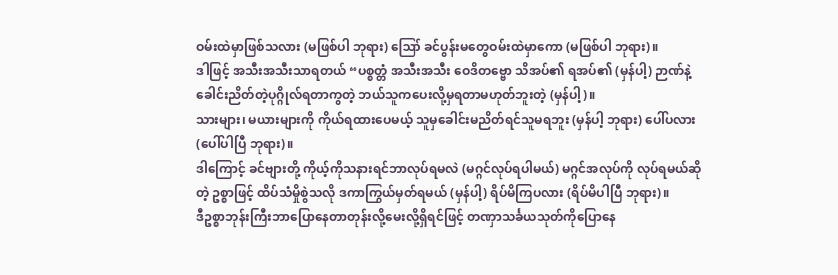ဝမ်းထဲမှာဖြစ်သလား (မဖြစ်ပါ ဘုရား) ဪ ခင်ပွန်းမတွေဝမ်းထဲမှာကော (မဖြစ်ပါ ဘုရား)။
ဒါဖြင့် အသီးအသီးသာရတယ် “ပစ္စတ္တံ အသီးအသီး ဝေဒိတဗ္ဗော သိအပ်၏ ရအပ်၏ (မှန်ပါ့) ဉာဏ်နဲ့ ခေါင်းညိတ်တဲ့ပုဂ္ဂိုလ်ရတာကွတဲ့ ဘယ်သူကပေးလို့မှရတာမဟုတ်ဘူးတဲ့ (မှန်ပါ့)။
သားများ၊ မယားများကို ကိုယ်ရထားပေမယ့် သူမှခေါင်းမညိတ်ရင်သူမရဘူး (မှန်ပါ့ ဘုရား) ပေါ်ပလား (ပေါ်ပါပြီ ဘုရား)။
ဒါကြောင့် ခင်ဗျားတို့ ကိုယ့်ကိုသနားရင်ဘာလုပ်ရမလဲ (မဂ္ဂင်လုပ်ရပါမယ်) မဂ္ဂင်အလုပ်ကို လုပ်ရမယ်ဆိုတဲ့ ဥစ္စာဖြင့် ထိပ်သံမှိုစွဲသလို ဒကာကြွယ်မှတ်ရမယ် (မှန်ပါ့) ရိပ်မိကြပလား (ရိပ်မိပါပြီ ဘုရား)။
ဒီဥစ္စာဘုန်းကြီးဘာပြောနေတာတုန်းလို့မေးလို့ရှိရင်ဖြင့် တဏှာသင်္ခယသုတ်ကိုပြောနေ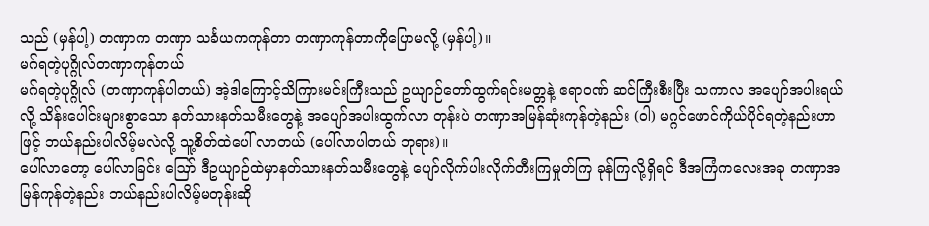သည် (မှန်ပါ့) တဏှာက တဏှာ သင်္ခယကကုန်တာ တဏှာကုန်တာကိုပြောမလို့ (မှန်ပါ့)။
မဂ်ရတဲ့ပုဂ္ဂိုလ်တဏှာကုန်တယ်
မဂ်ရတဲ့ပုဂ္ဂိုလ် (တဏှာကုန်ပါတယ်) အဲ့ဒါကြောင့်သိကြားမင်းကြီးသည် ဥယျာဉ်တော်ထွက်ရင်းမတ္တနဲ့ ဧရာဝဏ် ဆင်ကြီးစီးပြီး သကာလ အပျော်အပါးရယ်လို့ သိန်းပေါင်းများစွာသော နတ်သားနတ်သမီးတွေနဲ့ အပျော်အပါးထွက်လာ တုန်းပဲ တဏှာအမြန်ဆုံးကုန်တဲ့နည်း (ဝါ) မဂ္ဂင်ဖောင်ကိုယ်ပိုင်ရတဲ့နည်းဟာဖြင့် ဘယ်နည်းပါလိမ့်မလဲလို့ သူ့စိတ်ထဲပေါ် လာတယ် (ပေါ်လာပါတယ် ဘုရား)။
ပေါ်လာတော့ ပေါ်လာခြင်း ဪ ဒီဥယျာဉ်ထဲမှာနတ်သားနတ်သမီးတွေနဲ့ ပျော်လိုက်ပါးလိုက်တီးကြမှုတ်ကြ ခုန်ကြလို့ရှိရင် ဒီအကြံကလေးအခု တဏှာအမြန်ကုန်တဲ့နည်း ဘယ်နည်းပါလိမ့်မတုန်းဆို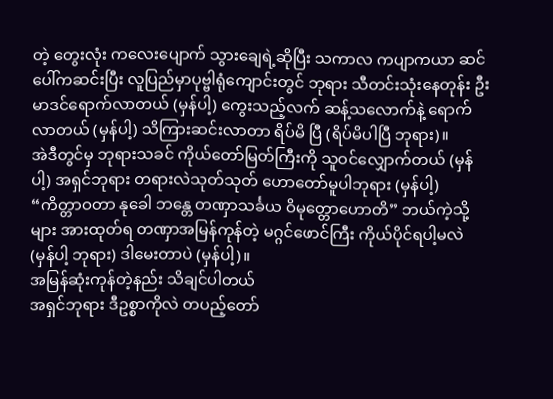တဲ့ တွေးလုံး ကလေးပျောက် သွားချေရဲ့ဆိုပြီး သကာလ ကပျာကယာ ဆင်ပေါ်ကဆင်းပြီး လူပြည်မှာပုဗ္ဗါရုံကျောင်းတွင် ဘုရား သီတင်းသုံးနေတုန်း ဦးမာဒင်ရောက်လာတယ် (မှန်ပါ့) ကွေးသည့်လက် ဆန့်သလောက်နဲ့ ရောက်လာတယ် (မှန်ပါ့) သိကြားဆင်းလာတာ ရိပ်မိ ပြီ (ရိပ်မိပါပြီ ဘုရား)။
အဲဒီတွင်မှ ဘုရားသခင် ကိုယ်တော်မြတ်ကြီးကို သူဝင်လျှောက်တယ် (မှန်ပါ့) အရှင်ဘုရား တရားလဲသုတ်သုတ် ဟောတော်မူပါဘုရား (မှန်ပါ့) “ကိတ္တာဝတာ နုခေါ ဘန္တေ တဏှာသင်္ခယ ဝိမုတ္တောဟောတိ” ဘယ်ကဲ့သို့များ အားထုတ်ရ တဏှာအမြန်ကုန်တဲ့ မဂ္ဂင်ဖောင်ကြီး ကိုယ်ပိုင်ရပါ့မလဲ (မှန်ပါ့ ဘုရား) ဒါမေးတာပဲ (မှန်ပါ့)။
အမြန်ဆုံးကုန်တဲ့နည်း သိချင်ပါတယ်
အရှင်ဘုရား ဒီဥစ္စာကိုလဲ တပည့်တော်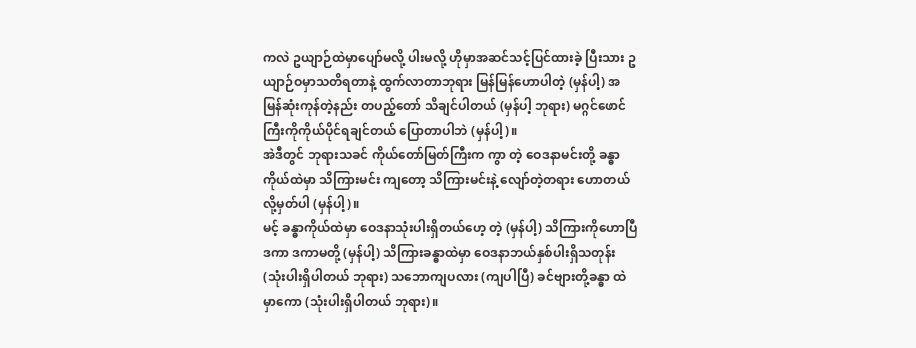ကလဲ ဥယျာဉ်ထဲမှာပျော်မလို့ ပါးမလို့ ဟိုမှာအဆင်သင့်ပြင်ထားခဲ့ ပြီးသား ဥယျာဉ်ဝမှာသတိရတာနဲ့ ထွက်လာတာဘုရား မြန်မြန်ဟောပါတဲ့ (မှန်ပါ့) အမြန်ဆုံးကုန်တဲ့နည်း တပည့်တော် သိချင်ပါတယ် (မှန်ပါ့ ဘုရား) မဂ္ဂင်ဖောင်ကြီးကိုကိုယ်ပိုင်ရချင်တယ် ပြောတာပါဘဲ (မှန်ပါ့)။
အဲဒီတွင် ဘုရားသခင် ကိုယ်တော်မြတ်ကြီးက ကွာ တဲ့ ဝေဒနာမင်းတို့ ခန္ဓာကိုယ်ထဲမှာ သိကြားမင်း ကျတော့ သိကြားမင်းနဲ့ လျော်တဲ့တရား ဟောတယ်လို့မှတ်ပါ (မှန်ပါ့)။
မင့် ခန္ဓာကိုယ်ထဲမှာ ဝေဒနာသုံးပါးရှိတယ်ဟေ့ တဲ့ (မှန်ပါ့) သိကြားကိုဟောပြီ ဒကာ ဒကာမတို့ (မှန်ပါ့) သိကြားခန္ဓာထဲမှာ ဝေဒနာဘယ်နှစ်ပါးရှိသတုန်း (သုံးပါးရှိပါတယ် ဘုရား) သဘောကျပလား (ကျပါပြီ) ခင်ဗျားတို့ခန္ဓာ ထဲမှာကော (သုံးပါးရှိပါတယ် ဘုရား)။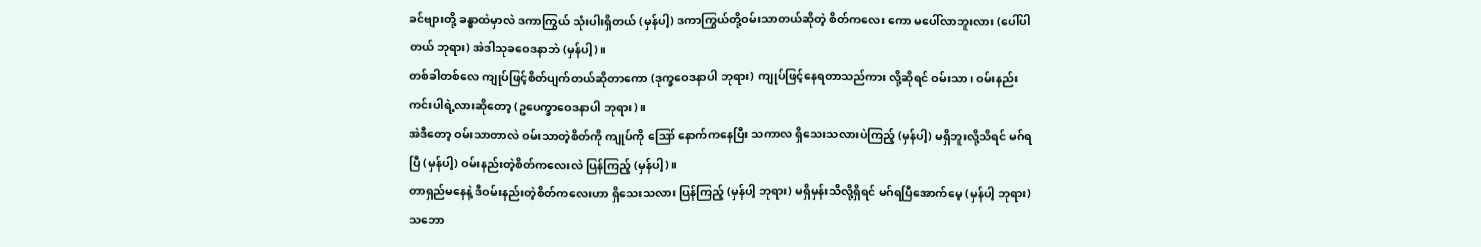ခင်ဗျားတို့ ခန္ဓာထဲမှာလဲ ဒကာကြွယ် သုံးပါးရှိတယ် (မှန်ပါ့) ဒကာကြွယ်တို့ဝမ်းသာတယ်ဆိုတဲ့ စိတ်ကလေး ကော မပေါ်လာဘူးလား (ပေါ်ပါတယ် ဘုရား) အဲဒါသုခဝေဒနာဘဲ (မှန်ပါ့)။
တစ်ခါတစ်လေ ကျုပ်ဖြင့်စိတ်ပျက်တယ်ဆိုတာကော (ဒုက္ခဝေဒနာပါ ဘုရား) ကျုပ်ဖြင့်နေရတာသည်ကား လို့ဆိုရင် ဝမ်းသာ၊ ဝမ်းနည်းကင်းပါရဲ့လားဆိုတော့ (ဥပေက္ခာဝေဒနာပါ ဘုရား)။
အဲဒီတော့ ဝမ်းသာတာလဲ ဝမ်းသာတဲ့စိတ်ကို ကျုပ်ကို ဪ နောက်ကနေပြီး သကာလ ရှိသေးသလားပဲကြည့် (မှန်ပါ့) မရှိဘူးလို့သိရင် မဂ်ရပြီ (မှန်ပါ့) ဝမ်းနည်းတဲ့စိတ်ကလေးလဲ ပြန်ကြည့် (မှန်ပါ့)။
တာရှည်မနေနဲ့ ဒီဝမ်းနည်းတဲ့စိတ်ကလေးဟာ ရှိသေးသလား ပြန်ကြည့် (မှန်ပါ့ ဘုရား) မရှိမှန်းသိလို့ရှိရင် မဂ်ရပြီအောက်မေ့ (မှန်ပါ့ ဘုရား) သဘော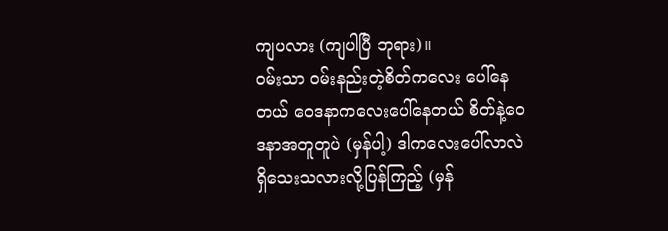ကျပလား (ကျပါပြီ ဘုရား)။
ဝမ်းသာ ဝမ်းနည်းတဲ့စိတ်ကလေး ပေါ်နေတယ် ဝေဒနာကလေးပေါ်နေတယ် စိတ်နဲ့ဝေဒနာအတူတူပဲ (မှန်ပါ့) ဒါကလေးပေါ်လာလဲ ရှိသေးသလားလို့ပြန်ကြည့် (မှန်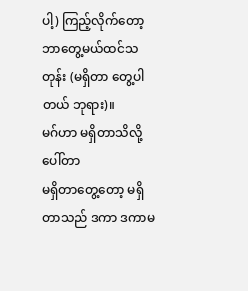ပါ့) ကြည့်လိုက်တော့ ဘာတွေ့မယ်ထင်သတုန်း (မရှိတာ တွေ့ပါတယ် ဘုရား)။
မဂ်ဟာ မရှိတာသိလို့ ပေါ်တာ
မရှိတာတွေ့တော့ မရှိတာသည် ဒကာ ဒကာမ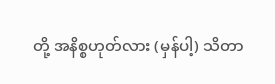တို့ အနိစ္စဟုတ်လား (မှန်ပါ့) သိတာ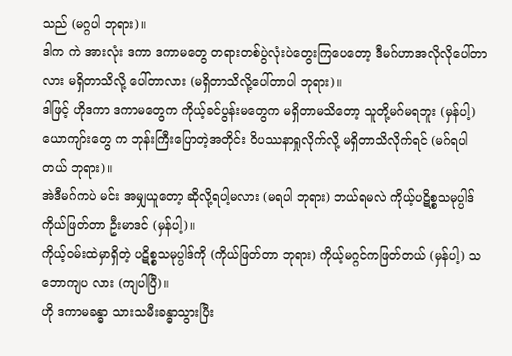သည် (မဂ္ဂပါ ဘုရား)။
ဒါက ကဲ အားလုံး ဒကာ ဒကာမတွေ တရားတစ်ပွဲလုံးပဲတွေးကြပေတော့ ဒီမဂ်ဟာအလိုလိုပေါ်တာလား မရှိတာသိလို့ ပေါ်တာလား (မရှိတာသိလို့ပေါ်တာပါ ဘုရား)။
ဒါဖြင့် ဟိုဒကာ ဒကာမတွေက ကိုယ့်ခင်ပွန်းမတွေက မရှိတာမသိတော့ သူတို့မဂ်မရဘူး (မှန်ပါ့) ယောကျာ်းတွေ က ဘုန်းကြီးပြောတဲ့အတိုင်း ဝိပဿနာရှုလိုက်လို့ မရှိတာသိလိုက်ရင် (မဂ်ရပါတယ် ဘုရား)။
အဲဒီမဂ်ကပဲ မင်း အမျှယူတော့ ဆိုလို့ရပါ့မလား (မရပါ ဘုရား) ဘယ်ရမလဲ ကိုယ့်ပဋိစ္စသမုပ္ပါဒ် ကိုယ်ဖြတ်တာ ဦးမာဒင် (မှန်ပါ့)။
ကိုယ့်ဝမ်းထဲမှာရှိတဲ့ ပဋိစ္စသမုပ္ပါဒ်ကို (ကိုယ်ဖြတ်တာ ဘုရား) ကိုယ့်မဂ္ဂင်ကဖြတ်တယ် (မှန်ပါ့) သဘောကျပ လား (ကျပါပြီ)။
ဟို ဒကာမခန္ဓာ သားသမီးခန္ဓာသွားပြီး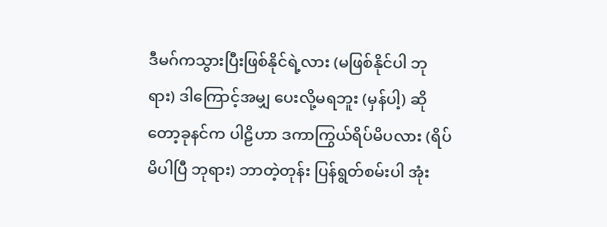ဒီမဂ်ကသွားပြီးဖြစ်နိုင်ရဲ့လား (မဖြစ်နိုင်ပါ ဘုရား) ဒါကြောင့်အမျှ ပေးလို့မရဘူး (မှန်ပါ့) ဆိုတော့ခုနင်က ပါဠိဟာ ဒကာကြွယ်ရိပ်မိပလား (ရိပ်မိပါပြီ ဘုရား) ဘာတဲ့တုန်း ပြန်ရွတ်စမ်းပါ အုံး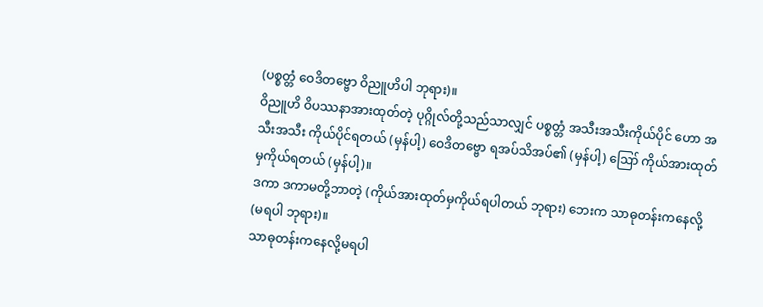(ပစ္စတ္တံ ဝေဒိတဗ္ဗော ဝိညူဟိပါ ဘုရား)။
ဝိညူဟိ ဝိပဿနာအားထုတ်တဲ့ ပုဂ္ဂိုလ်တို့သည်သာလျှင် ပစ္စတ္တံ အသီးအသီးကိုယ်ပိုင် ဟော အသီးအသီး ကိုယ်ပိုင်ရတယ် (မှန်ပါ့) ဝေဒိတဗ္ဗော ရအပ်သိအပ်၏ (မှန်ပါ့) ဪ ကိုယ်အားထုတ်မှကိုယ်ရတယ် (မှန်ပါ့)။
ဒကာ ဒကာမတို့ဘာတဲ့ (ကိုယ်အားထုတ်မှကိုယ်ရပါတယ် ဘုရား) ဘေးက သာဓုတန်းကနေလို့ (မရပါ ဘုရား)။
သာဓုတန်းကနေလို့မရပါ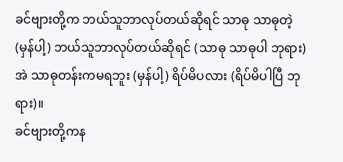ခင်ဗျားတို့က ဘယ်သူဘာလုပ်တယ်ဆိုရင် သာဓု သာဓုတဲ့ (မှန်ပါ့) ဘယ်သူဘာလုပ်တယ်ဆိုရင် (သာဓု သာဓုပါ ဘုရား) အဲ သာဓုတန်းကမရဘူး (မှန်ပါ့) ရိပ်မိပလား (ရိပ်မိပါပြီ ဘုရား)။
ခင်ဗျားတို့ကန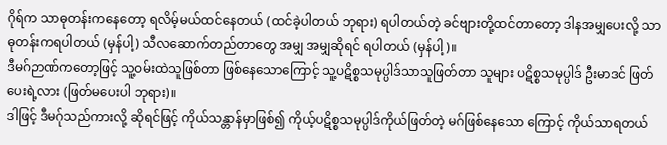ဂိုရ်က သာဓုတန်းကနေတော့ ရလိမ့်မယ်ထင်နေတယ် (ထင်ခဲ့ပါတယ် ဘုရား) ရပါတယ်တဲ့ ခင်ဗျားတို့ထင်တာတော့ ဒါနအမျှပေးလို့ သာဓုတန်းကရပါတယ် (မှန်ပါ့) သီလဆောက်တည်တာတွေ အမျှ အမျှဆိုရင် ရပါတယ် (မှန်ပါ့)။
ဒီမဂ်ဉာဏ်ကတော့ဖြင့် သူ့ဝမ်းထဲသူဖြစ်တာ ဖြစ်နေသောကြောင့် သူ့ပဋိစ္စသမုပ္ပါဒ်သာသူဖြတ်တာ သူများ ပဋိစ္စသမုပ္ပါဒ် ဦးမာဒင် ဖြတ်ပေးရဲ့လား (ဖြတ်မပေးပါ ဘုရား)။
ဒါဖြင့် ဒီမဂ်ုသည်ကားလို့ ဆိုရင်ဖြင့် ကိုယ်သန္တာန်မှာဖြစ်၍ ကိုယ့်ပဋိစ္စသမုပ္ပါဒ်ကိုယ်ဖြတ်တဲ့ မဂ်ဖြစ်နေသော ကြောင့် ကိုယ်သာရတယ်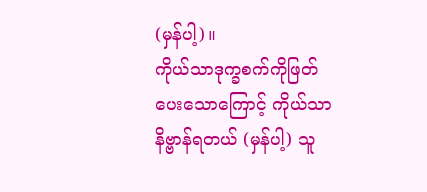(မှန်ပါ့)။
ကိုယ်သာဒုက္ခစက်ကိုဖြတ်ပေးသောကြောင့် ကိုယ်သာနိဗ္ဗာန်ရတယ် (မှန်ပါ့) သူ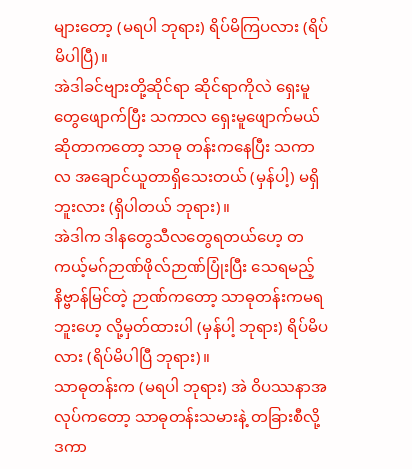များတော့ (မရပါ ဘုရား) ရိပ်မိကြပလား (ရိပ်မိပါပြီ)။
အဲဒါခင်ဗျားတို့ဆိုင်ရာ ဆိုင်ရာကိုလဲ ရှေးမူတွေဖျောက်ပြီး သကာလ ရှေးမူဖျောက်မယ်ဆိုတာကတော့ သာဓု တန်းကနေပြီး သကာလ အချောင်ယူတာရှိသေးတယ် (မှန်ပါ့) မရှိဘူးလား (ရှိပါတယ် ဘုရား)။
အဲဒါက ဒါနတွေသီလတွေရတယ်ဟေ့ တကယ့်မဂ်ဉာဏ်ဖိုလ်ဉာဏ်ပြုံးပြီး သေရမည့်နိဗ္ဗာန်မြင်တဲ့ ဉာဏ်ကတော့ သာဓုတန်းကမရဘူးဟေ့ လို့မှတ်ထားပါ (မှန်ပါ့ ဘုရား) ရိပ်မိပလား (ရိပ်မိပါပြီ ဘုရား)။
သာဓုတန်းက (မရပါ ဘုရား) အဲ ဝိပဿနာအလုပ်ကတော့ သာဓုတန်းသမားနဲ့ တခြားစီလို့ ဒကာ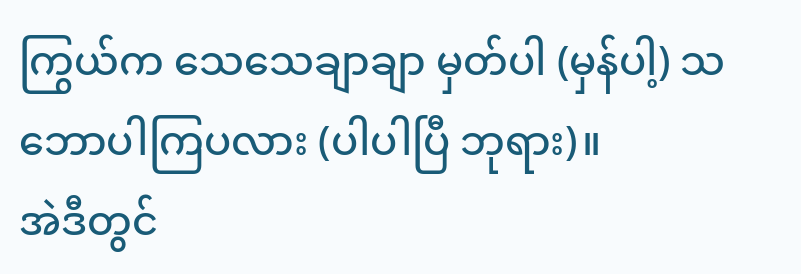ကြွယ်က သေသေချာချာ မှတ်ပါ (မှန်ပါ့) သဘောပါကြပလား (ပါပါပြီ ဘုရား)။
အဲဒီတွင်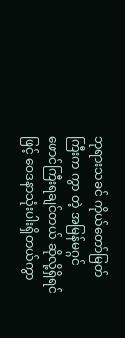ဘုရားသခင် ကိုယ်တော်မြတ်ကြီးက ကွာ တဲ့ အမြန်မဂ္ဂင်ဖောင်ကြီးရချင်တယ် ဆိုလို့ရှိရင်ဖြင့် ဝေဒနာသုံးပါးရှိတယ်ကွာ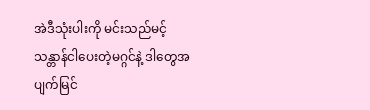အဲဒီသုံးပါးကို မင်းသည်မင့်သန္တာန်ငါပေးတဲ့မဂ္ဂင်နဲ့ ဒါတွေအပျက်မြင်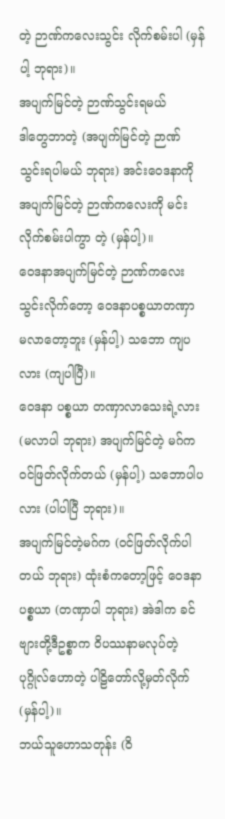တဲ့ ဉာဏ်ကလေးသွင်း လိုက်စမ်းပါ (မှန်ပါ့ ဘုရား)။
အပျက်မြင်တဲ့ ဉာဏ်သွင်းရမယ်
ဒါတွေဘာတဲ့ (အပျက်မြင်တဲ့ ဉာဏ်သွင်းရပါမယ် ဘုရား) အင်းဝေဒနာကို အပျက်မြင်တဲ့ ဉာဏ်ကလေးကို မင်းလိုက်စမ်းပါကွာ တဲ့ (မှန်ပါ့)။
ဝေဒနာအပျက်မြင်တဲ့ ဉာဏ်ကလေးသွင်းလိုက်တော့ ဝေဒနာပစ္စယာတဏှာ မလာတော့ဘူး (မှန်ပါ့) သဘော ကျပလား (ကျပါပြီ)။
ဝေဒနာ ပစ္စယာ တဏှာလာသေးရဲ့လား (မလာပါ ဘုရား) အပျက်မြင်တဲ့ မဂ်ကဝင်ဖြတ်လိုက်တယ် (မှန်ပါ့) သဘောပါပလား (ပါပါပြီ ဘုရား)။
အပျက်မြင်တဲ့မဂ်က (ဝင်ဖြတ်လိုက်ပါတယ် ဘုရား) ထုံးစံကတော့ဖြင့် ဝေဒနာပစ္စယာ (တဏှာပါ ဘုရား) အဲဒါက ခင်ဗျားတို့ဒီဥစ္စာက ဝိပဿနာမလုပ်တဲ့ ပုဂ္ဂိုလ်ဟောတဲ့ ပါဠိတော်လို့မှတ်လိုက် (မှန်ပါ့)။
ဘယ်သူဟောသတုန်း (ဝိ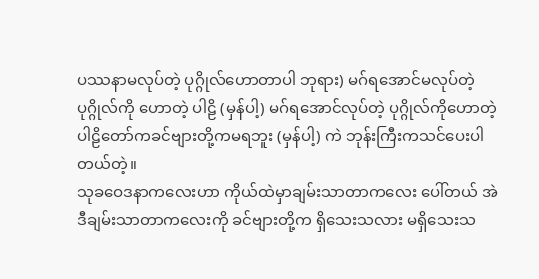ပဿနာမလုပ်တဲ့ ပုဂ္ဂိုလ်ဟောတာပါ ဘုရား) မဂ်ရအောင်မလုပ်တဲ့ ပုဂ္ဂိုလ်ကို ဟောတဲ့ ပါဠိ (မှန်ပါ့) မဂ်ရအောင်လုပ်တဲ့ ပုဂ္ဂိုလ်ကိုဟောတဲ့ ပါဠိတော်ကခင်ဗျားတို့ကမရဘူး (မှန်ပါ့) ကဲ ဘုန်းကြီးကသင်ပေးပါ တယ်တဲ့။
သုခဝေဒနာကလေးဟာ ကိုယ်ထဲမှာချမ်းသာတာကလေး ပေါ်တယ် အဲဒီချမ်းသာတာကလေးကို ခင်ဗျားတို့က ရှိသေးသလား မရှိသေးသ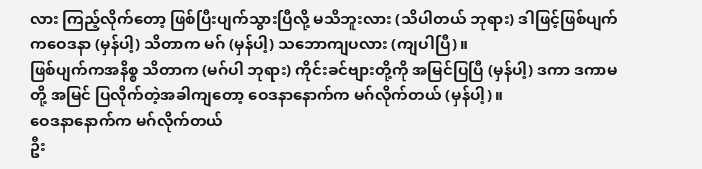လား ကြည့်လိုက်တော့ ဖြစ်ပြီးပျက်သွားပြီလို့ မသိဘူးလား (သိပါတယ် ဘုရား) ဒါဖြင့်ဖြစ်ပျက် ကဝေဒနာ (မှန်ပါ့) သိတာက မဂ် (မှန်ပါ့) သဘောကျပလား (ကျပါပြီ)။
ဖြစ်ပျက်ကအနိစ္စ သိတာက (မဂ်ပါ ဘုရား) ကိုင်းခင်ဗျားတို့ကို အမြင်ပြပြီ (မှန်ပါ့) ဒကာ ဒကာမတို့ အမြင် ပြလိုက်တဲ့အခါကျတော့ ဝေဒနာနောက်က မဂ်လိုက်တယ် (မှန်ပါ့)။
ဝေဒနာနောက်က မဂ်လိုက်တယ်
ဦး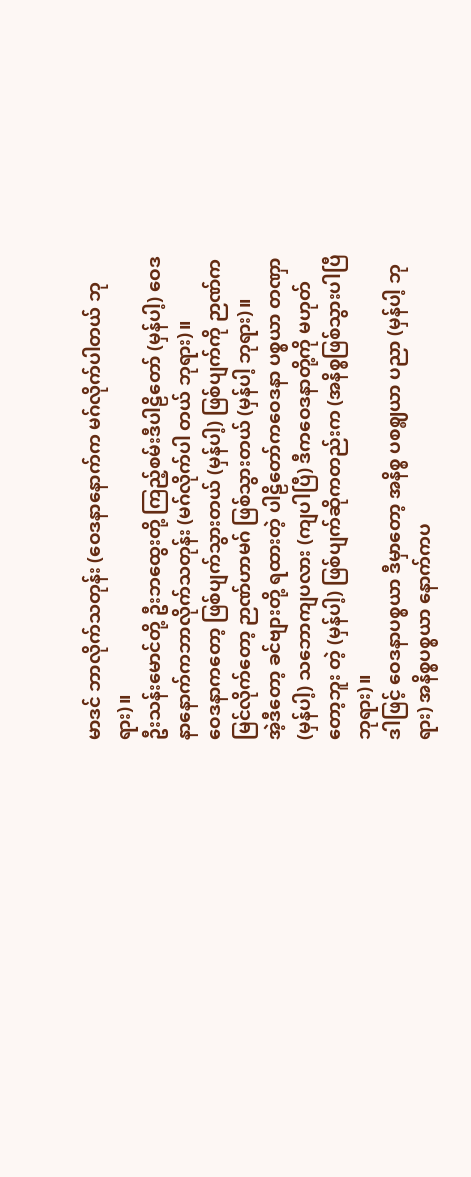မာဒင် ဘာလိုက်သတုန်း (ဝေဒနာနောက်က မဂ်လိုက်ပါတယ် ဘုရား)။
ဦးသန်းမောင်တို့ ဦးဘထွေးတို့ ကြည့်စမ်းဒီပါဠိတော် (မှန်ပါ့) ဝေဒနာနောက်ကဘာလိုက်သတုန်း (မဂ်လိုက်ပါ တယ် ဘုရား)။
ဝေဒနာကတော့ ဖြစ်ပျက်သွားတယ် (မှန်ပါ့) ဖြစ်ပျက်ကို ဉာဏ်ကမြင်လိုက်တော့ ဉာဏ်ဟာမဂ် ဖြစ်သွားတယ် (မှန်ပါ့ ဘုရား)။
အဲ့ဒီတော့ ခင်ဗျားတို့ ရထားတဲ့ ပါဠိတော်ကဝေဒနာ ပစ္စယာ တဏှာ (မှန်ပါ့) သဘောကျပလား (ကျပါပြီ) ဒီကဝေဒနာတို့ကို မဟုတ်တော့ဘူး တဲ့ (မှန်ပါ့) ဖြစ်ပျက်ဆိုကတည်းက (အနိစ္စဖြစ်သွားပါပြီ ဘုရား)။
ဒါဖြင့် ဝေဒနာပစ္စယာ ဒီမှာတော့ အနိစ္စ ပစဈ္စယာ ပညာ (မှန်ပါ့ ဘုရား) အနိစ္စပစ္စယာ နောက်ကပ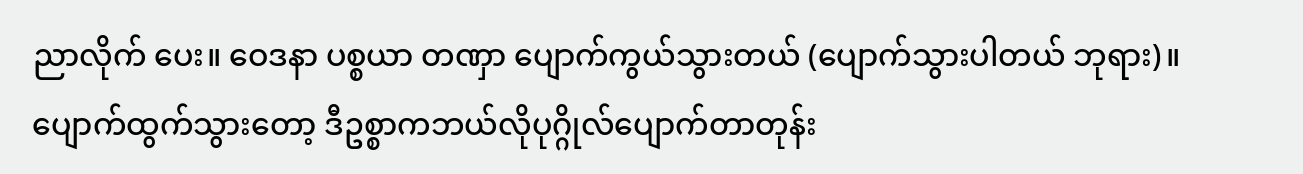ညာလိုက် ပေး။ ဝေဒနာ ပစ္စယာ တဏှာ ပျောက်ကွယ်သွားတယ် (ပျောက်သွားပါတယ် ဘုရား)။
ပျောက်ထွက်သွားတော့ ဒီဥစ္စာကဘယ်လိုပုဂ္ဂိုလ်ပျောက်တာတုန်း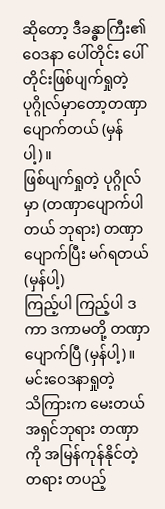ဆိုတော့ ဒီခန္ဓာကြီး၏ဝေဒနာ ပေါ်တိုင်း ပေါ်တိုင်းဖြစ်ပျက်ရှုတဲ့ ပုဂ္ဂိုလ်မှာတော့တဏှာပျောက်တယ် (မှန်ပါ့)။
ဖြစ်ပျက်ရှုတဲ့ ပုဂ္ဂိုလ်မှာ (တဏှာပျောက်ပါတယ် ဘုရား) တဏှာပျောက်ပြီး မဂ်ရတယ် (မှန်ပါ့)
ကြည့်ပါ ကြည့်ပါ ဒကာ ဒကာမတို့ တဏှာပျောက်ပြီ (မှန်ပါ့)။
မင်းဝေဒနာရှုတဲ့
သိကြားက မေးတယ် အရှင်ဘုရား တဏှာကို အမြန်ကုန်နိုင်တဲ့ တရား တပည့်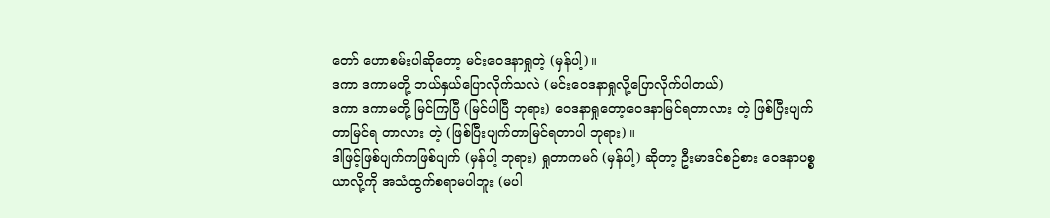တော် ဟောစမ်းပါဆိုတော့ မင်းဝေဒနာရှုတဲ့ (မှန်ပါ့)။
ဒကာ ဒကာမတို့ ဘယ်နှယ်ပြောလိုက်သလဲ (မင်းဝေဒနာရှုလို့ပြောလိုက်ပါတယ်)
ဒကာ ဒကာမတို့ မြင်ကြပြီ (မြင်ပါပြီ ဘုရား) ဝေဒနာရှုတော့ဝေဒနာမြင်ရတာလား တဲ့ ဖြစ်ပြီးပျက်တာမြင်ရ တာလား တဲ့ (ဖြစ်ပြီးပျက်တာမြင်ရတာပါ ဘုရား)။
ဒါဖြင့်ဖြစ်ပျက်ကဖြစ်ပျက် (မှန်ပါ့ ဘုရား) ရှုတာကမဂ် (မှန်ပါ့) ဆိုတာ့ ဦးမာဒင်စဉ်စား ဝေဒနာပစ္စယာလို့ကို အသံထွက်စရာမပါဘူး (မပါ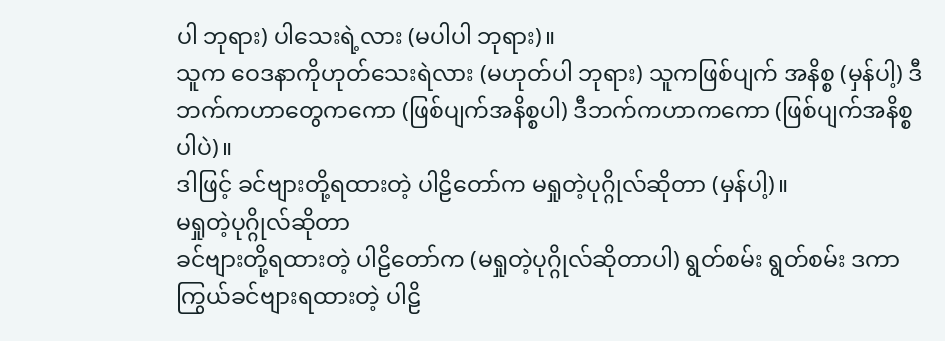ပါ ဘုရား) ပါသေးရဲ့လား (မပါပါ ဘုရား)။
သူက ဝေဒနာကိုဟုတ်သေးရဲလား (မဟုတ်ပါ ဘုရား) သူကဖြစ်ပျက် အနိစ္စ (မှန်ပါ့) ဒီဘက်ကဟာတွေကကော (ဖြစ်ပျက်အနိစ္စပါ) ဒီဘက်ကဟာကကော (ဖြစ်ပျက်အနိစ္စပါပဲ)။
ဒါဖြင့် ခင်ဗျားတို့ရထားတဲ့ ပါဠိတော်က မရှုတဲ့ပုဂ္ဂိုလ်ဆိုတာ (မှန်ပါ့)။
မရှုတဲ့ပုဂ္ဂိုလ်ဆိုတာ
ခင်ဗျားတို့ရထားတဲ့ ပါဠိတော်က (မရှုတဲ့ပုဂ္ဂိုလ်ဆိုတာပါ) ရွတ်စမ်း ရွတ်စမ်း ဒကာကြွယ်ခင်ဗျားရထားတဲ့ ပါဠိ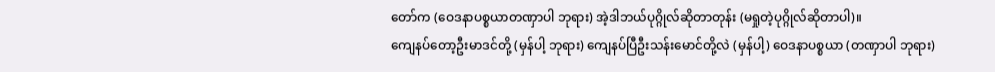တော်က (ဝေဒနာပစ္စယာတဏှာပါ ဘုရား) အဲ့ဒါဘယ်ပုဂ္ဂိုလ်ဆိုတာတုန်း (မရှုတဲ့ပုဂ္ဂိုလ်ဆိုတာပါ)။
ကျေနပ်တော့ဦးမာဒင်တို့ (မှန်ပါ့ ဘုရား) ကျေနပ်ပြီဦးသန်းမောင်တို့လဲ (မှန်ပါ့) ဝေဒနာပစ္စယာ (တဏှာပါ ဘုရား)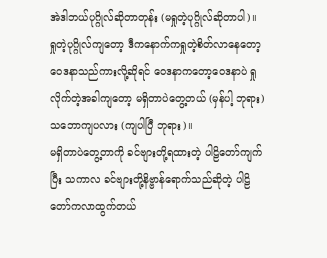အဲဒါဘယ်ပုဂ္ဂိုလ်ဆိုတာတုန်း (မရှုတဲ့ပုဂ္ဂိုလ်ဆိုတာပါ)။
ရှုတဲ့ပုဂ္ဂိုလ်ကျတော့ ဒီကနောက်ကရှုတဲ့စိတ်လာနေတော့ ဝေဒနာသည်ကားလို့ဆိုရင် ဝေဒနာကတော့ဝေဒနာပဲ ရှုလိုက်တဲ့အခါကျတော့ မရှိတာပဲတွေ့တယ် (မှန်ပါ့ ဘုရား) သဘောကျပလား (ကျပါပြီ ဘုရား)။
မရှိတာပဲတွေ့တာကို ခင်ဗျားတို့ရထားတဲ့ ပါဠိတော်ကျက်ပြီး သကာလ ခင်ဗျားတို့နိဗ္ဗာန်ရောက်သည်ဆိုတဲ့ ပါဠိတော်ကလာထွက်တယ်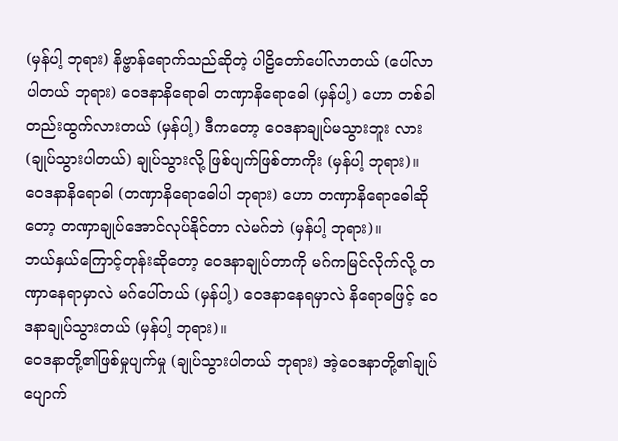(မှန်ပါ့ ဘုရား) နိဗ္ဗာန်ရောက်သည်ဆိုတဲ့ ပါဠိတော်ပေါ်လာတယ် (ပေါ်လာပါတယ် ဘုရား) ဝေဒနာနိရောဓါ တဏှာနိရောဓေါ (မှန်ပါ့) ဟော တစ်ခါတည်းထွက်လားတယ် (မှန်ပါ့) ဒီကတော့ ဝေဒနာချုပ်မသွားဘူး လား (ချုပ်သွားပါတယ်) ချုပ်သွားလို့ ဖြစ်ပျက်ဖြစ်တာကိုး (မှန်ပါ့ ဘုရား)။
ဝေဒနာနိရောဓါ (တဏှာနိရောဓေါပါ ဘုရား) ဟော တဏှာနိရောဓေါဆိုတော့ တဏှာချုပ်အောင်လုပ်နိုင်တာ လဲမဂ်ဘဲ (မှန်ပါ့ ဘုရား)။
ဘယ်နှယ်ကြောင့်တုန်းဆိုတော့ ဝေဒနာချုပ်တာကို မဂ်ကမြင်လိုက်လို့ တဏှာနေရာမှာလဲ မဂ်ပေါ်တယ် (မှန်ပါ့) ဝေဒနာနေရမှာလဲ နိရောဓဖြင့် ဝေဒနာချုပ်သွားတယ် (မှန်ပါ့ ဘုရား)။
ဝေဒနာတို့၏ဖြစ်မှုပျက်မှု (ချုပ်သွားပါတယ် ဘုရား) အဲ့ဝေဒနာတို့၏ချုပ်ပျောက်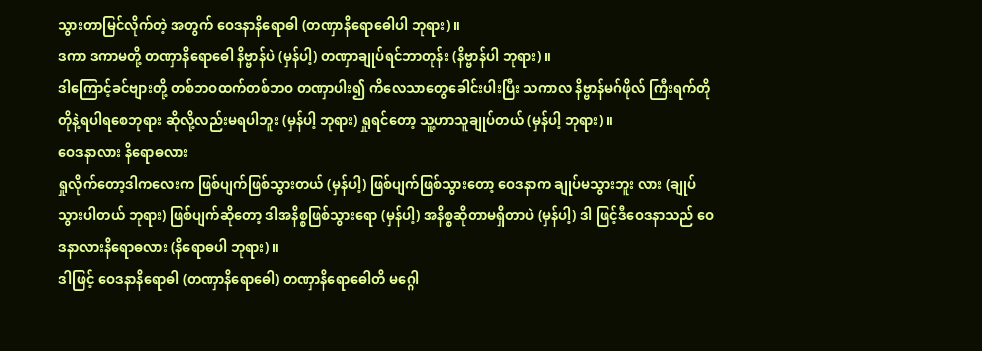သွားတာမြင်လိုက်တဲ့ အတွက် ဝေဒနာနိရောဓါ (တဏှာနိရောဓေါပါ ဘုရား)။
ဒကာ ဒကာမတို့ တဏှာနိရောဓေါ နိဗ္ဗာန်ပဲ (မှန်ပါ့) တဏှာချုပ်ရင်ဘာတုန်း (နိဗ္ဗာန်ပါ ဘုရား)။
ဒါကြောင့်ခင်ဗျားတို့ တစ်ဘဝထက်တစ်ဘဝ တဏှာပါး၍ ကိလေသာတွေခေါင်းပါးပြီး သကာလ နိဗ္ဗာန်မဂ်ဖိုလ် ကြီးရက်တိုတိုနဲ့ရပါရစေဘုရား ဆိုလို့လည်းမရပါဘူး (မှန်ပါ့ ဘုရား) ရှုရင်တော့ သူ့ဟာသူချုပ်တယ် (မှန်ပါ့ ဘုရား)။
ဝေဒနာလား နိရောဓလား
ရှုလိုက်တော့ဒါကလေးက ဖြစ်ပျက်ဖြစ်သွားတယ် (မှန်ပါ့) ဖြစ်ပျက်ဖြစ်သွားတော့ ဝေဒနာက ချုပ်မသွားဘူး လား (ချုပ်သွားပါတယ် ဘုရား) ဖြစ်ပျက်ဆိုတော့ ဒါအနိစ္စဖြစ်သွားရော (မှန်ပါ့) အနိစ္စဆိုတာမရှိတာပဲ (မှန်ပါ့) ဒါ ဖြင့်ဒီဝေဒနာသည် ဝေဒနာလားနိရောဓလား (နိရောဓပါ ဘုရား)။
ဒါဖြင့် ဝေဒနာနိရောဓါ (တဏှာနိရောဓေါ) တဏှာနိရောဓေါတိ မဂ္ဂေါ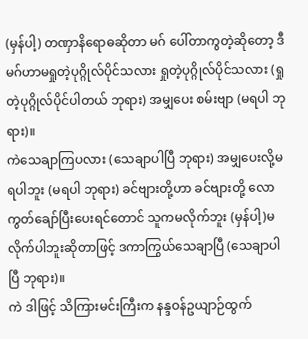(မှန်ပါ့) တဏှာနိရောဓဆိုတာ မဂ် ပေါ်တာကွတဲ့ဆိုတော့ ဒီမဂ်ဟာမရှုတဲ့ပုဂ္ဂိုလ်ပိုင်သလား ရှုတဲ့ပုဂ္ဂိုလ်ပိုင်သလား (ရှုတဲ့ပုဂ္ဂိုလ်ပိုင်ပါတယ် ဘုရား) အမျှပေး စမ်းဗျာ (မရပါ ဘုရား)။
ကဲသေချာကြပလား (သေချာပါပြီ ဘုရား) အမျှပေးလို့မရပါဘူး (မရပါ ဘုရား) ခင်ဗျားတို့ဟာ ခင်ဗျားတို့ လောကွတ်ချော်ပြီးပေးရင်တောင် သူကမလိုက်ဘူး (မှန်ပါ့)မလိုက်ပါဘူးဆိုတာဖြင့် ဒကာကြွယ်သေချာပြီ (သေချာပါပြီ ဘုရား)။
ကဲ ဒါဖြင့် သိကြားမင်းကြီးက နန္ဒဝန်ဥယျာဉ်ထွက်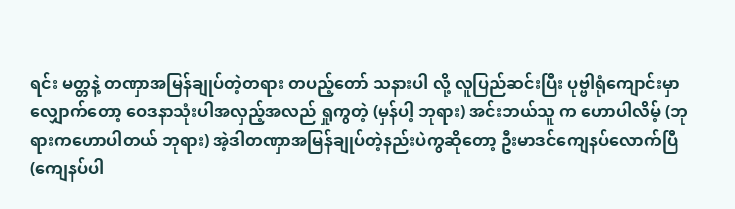ရင်း မတ္တနဲ့ တဏှာအမြန်ချုပ်တဲ့တရား တပည့်တော် သနားပါ လို့ လူပြည်ဆင်းပြီး ပုဗ္ဗါရုံကျောင်းမှာ လျှောက်တော့ ဝေဒနာသုံးပါအလှည့်အလည် ရှုကွတဲ့ (မှန်ပါ့ ဘုရား) အင်းဘယ်သူ က ဟောပါလိမ့် (ဘုရားကဟောပါတယ် ဘုရား) အဲ့ဒါတဏှာအမြန်ချုပ်တဲ့နည်းပဲကွဆိုတော့ ဦးမာဒင်ကျေနပ်လောက်ပြီ (ကျေနပ်ပါ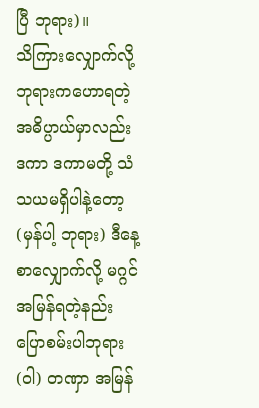ပြီ ဘုရား)။
သိကြားလျှောက်လို့ ဘုရားကဟောရတဲ့ အဓိပ္ပာယ်မှာလည်း ဒကာ ဒကာမတို့ သံသယမရှိပါနဲ့တော့ (မှန်ပါ့ ဘုရား) ဒီနေ့စာလျှောက်လို့ မဂ္ဂင်အမြန်ရတဲ့နည်း ပြောစမ်းပါဘုရား (ဝါ) တဏှာ အမြန်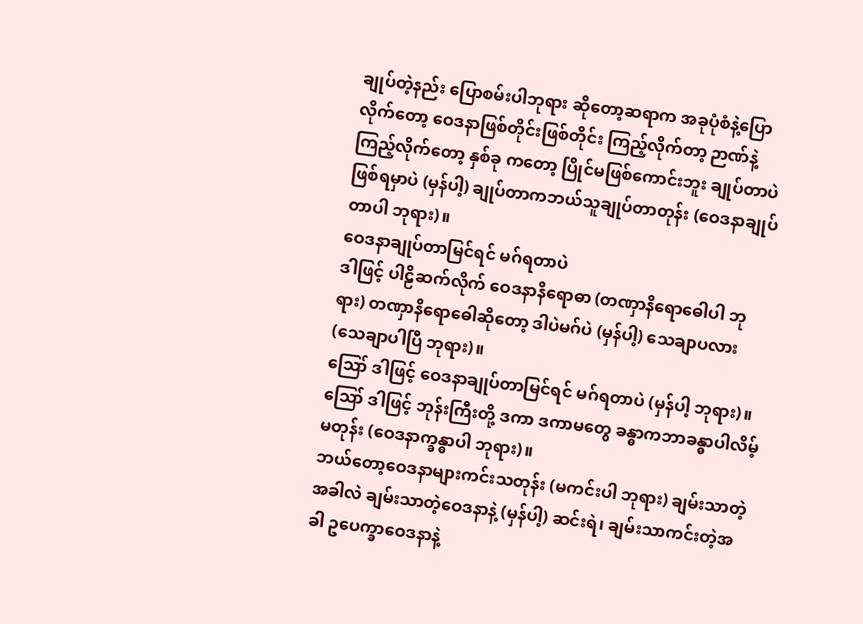ချုပ်တဲ့နည်း ပြောစမ်းပါဘုရား ဆိုတော့ဆရာက အခုပုံစံနဲ့ပြောလိုက်တော့ ဝေဒနာဖြစ်တိုင်းဖြစ်တိုင်း ကြည့်လိုက်တာ့ ဉာဏ်နဲ့ကြည့်လိုက်တော့ နှစ်ခု ကတော့ ပြိုင်မဖြစ်ကောင်းဘူး ချုပ်တာပဲဖြစ်ရမှာပဲ (မှန်ပါ့) ချုပ်တာကဘယ်သူချုပ်တာတုန်း (ဝေဒနာချုပ်တာပါ ဘုရား)။
ဝေဒနာချုပ်တာမြင်ရင် မဂ်ရတာပဲ
ဒါဖြင့် ပါဠိဆက်လိုက် ဝေဒနာနိရောဓာ (တဏှာနိရောဓေါပါ ဘုရား) တဏှာနိရောဓေါဆိုတော့ ဒါပဲမဂ်ပဲ (မှန်ပါ့) သေချာပလား (သေချာပါပြီ ဘုရား)။
ဪ ဒါဖြင့် ဝေဒနာချုပ်တာမြင်ရင် မဂ်ရတာပဲ (မှန်ပါ့ ဘုရား)။
ဪ ဒါဖြင့် ဘုန်းကြီးတို့ ဒကာ ဒကာမတွေ ခန္ဓာကဘာခန္ဓာပါလိမ့်မတုန်း (ဝေဒနာက္ခန္ဓာပါ ဘုရား)။
ဘယ်တော့ဝေဒနာများကင်းသတုန်း (မကင်းပါ ဘုရား) ချမ်းသာတဲ့အခါလဲ ချမ်းသာတဲ့ဝေဒနာနဲ့ (မှန်ပါ့) ဆင်းရဲ၊ ချမ်းသာကင်းတဲ့အခါ ဥပေက္ခာဝေဒနာနဲ့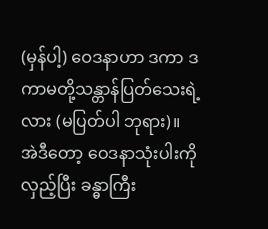(မှန်ပါ့) ဝေဒနာဟာ ဒကာ ဒကာမတို့သန္တာန်ပြတ်သေးရဲ့လား (မပြတ်ပါ ဘုရား)။
အဲဒီတော့ ဝေဒနာသုံးပါးကိုလှည့်ပြီး ခန္ဓာကြီး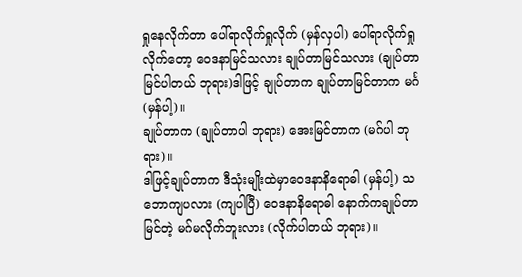ရှုနေလိုက်တာ ပေါ်ရာလိုက်ရှုလိုက် (မှန်လှပါ) ပေါ်ရာလိုက်ရှု လိုက်တော့ ဝေဒနာမြင်သလား ချုပ်တာမြင်သလား (ချုပ်တာမြင်ပါတယ် ဘုရား)ဒါဖြင့် ချုပ်တာက ချုပ်တာမြင်တာက မင်္ဂ (မှန်ပါ့)။
ချုပ်တာက (ချုပ်တာပါ ဘုရား) အေးမြင်တာက (မဂ်ပါ ဘုရား)။
ဒါဖြင့်ချုပ်တာက ဒီသုံးမျိုးထဲမှာဝေဒနာနိရောဓါ (မှန်ပါ့) သဘောကျပလား (ကျပါပြီ) ဝေဒနာနိရောဓါ နောက်ကချုပ်တာမြင်တဲ့ မဂ်မလိုက်ဘူးလား (လိုက်ပါတယ် ဘုရား)။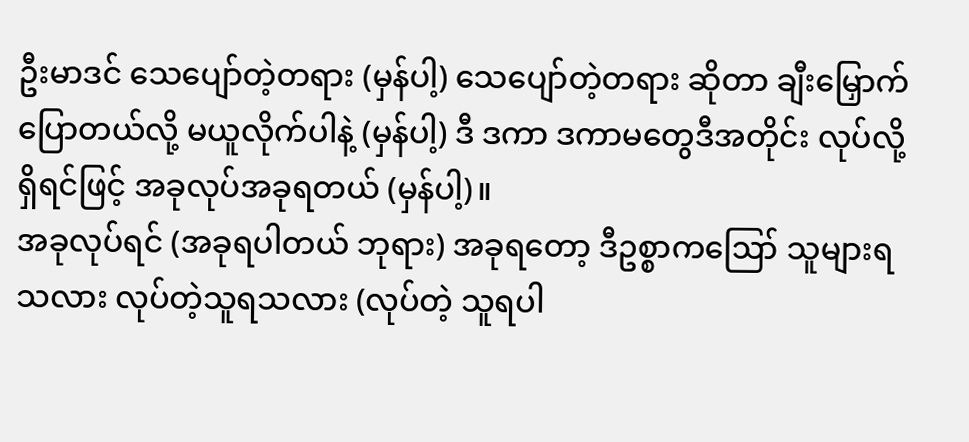ဦးမာဒင် သေပျော်တဲ့တရား (မှန်ပါ့) သေပျော်တဲ့တရား ဆိုတာ ချီးမြှောက်ပြောတယ်လို့ မယူလိုက်ပါနဲ့ (မှန်ပါ့) ဒီ ဒကာ ဒကာမတွေဒီအတိုင်း လုပ်လို့ရှိရင်ဖြင့် အခုလုပ်အခုရတယ် (မှန်ပါ့)။
အခုလုပ်ရင် (အခုရပါတယ် ဘုရား) အခုရတော့ ဒီဥစ္စာကဪ သူများရသလား လုပ်တဲ့သူရသလား (လုပ်တဲ့ သူရပါ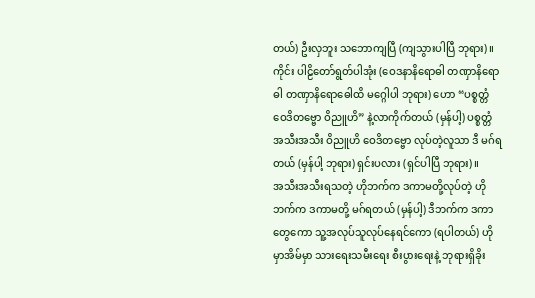တယ်) ဦးလှဘူး သဘောကျပြီ (ကျသွားပါပြီ ဘုရား)။
ကိုင်း ပါဠိတော်ရွတ်ပါအုံး (ဝေဒနာနိရောဓါ တဏှာနိရောဓါ တဏှာနိရောဓေါထိ မဂ္ဂေါပါ ဘုရား) ဟော “ပစ္စတ္တံ ဝေဒိတဗ္ဗော ဝိညူဟိ” နဲ့လာကိုက်တယ် (မှန်ပါ့) ပစ္စတ္တံ အသီးအသီး ဝိညူဟိ ဝေဒိတဗ္ဗော လုပ်တဲ့လူသာ ဒီ မဂ်ရတယ် (မှန်ပါ့ ဘုရား) ရှင်းပလား (ရှင်ပါပြီ ဘုရား)။
အသီးအသီးရသတဲ့ ဟိုဘက်က ဒကာမတို့လုပ်တဲ့ ဟိုဘက်က ဒကာမတို့ မဂ်ရတယ် (မှန်ပါ့) ဒီဘက်က ဒကာတွေကော သူ့အလုပ်သူလုပ်နေရင်ကော (ရပါတယ်) ဟိုမှာအိမ်မှာ သားရေးသမီးရေး စီးပွားရေးနဲ့ ဘုရားရှိခိုး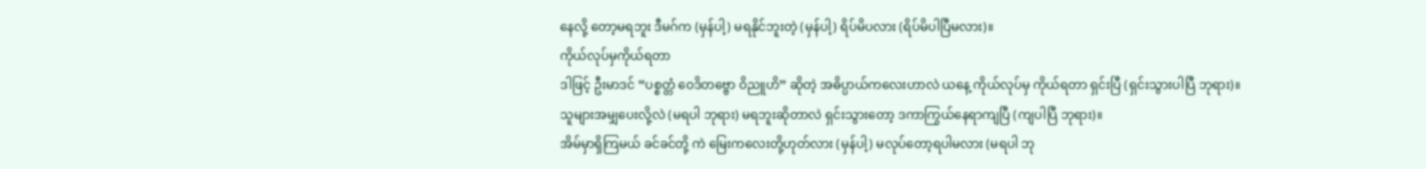နေလို့ တော့မရဘူး ဒီမဂ်က (မှန်ပါ့) မရနိုင်ဘူးတဲ့ (မှန်ပါ့) ရိပ်မိပလား (ရိပ်မိပါပြီမလား)။
ကိုယ်လုပ်မှကိုယ်ရတာ
ဒါဖြင့် ဦးမာဒင် “ပစ္စတ္တံ ဝေဒိတဗ္ဗော ဝိညူဟိ” ဆိုတဲ့ အဓိပ္ပာယ်ကလေးဟာလဲ ယနေ့ ကိုယ်လုပ်မှ ကိုယ်ရတာ ရှင်းပြီ (ရှင်းသွားပါပြီ ဘုရား)။
သူများအမျှပေးလို့လဲ (မရပါ ဘုရား) မရဘူးဆိုတာလဲ ရှင်းသွားတော့ ဒကာကြွယ်နေရာကျပြီ (ကျပါပြီ ဘုရား)။
အိမ်မှာရှိကြမယ် ခင်ခင်တို့ ကဲ မြေးကလေးတို့ဟုတ်လား (မှန်ပါ့) မလုပ်တော့ရပါမလား (မရပါ ဘု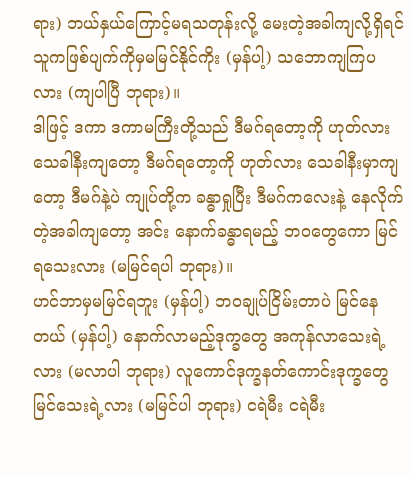ရား) ဘယ်နှယ်ကြောင့်မရသတုန်းလို့ မေးတဲ့အခါကျလို့ရှိရင် သူကဖြစ်ပျက်ကိုမှမမြင်နိုင်ကိုး (မှန်ပါ့) သဘောကျကြပလား (ကျပါပြီ ဘုရား)။
ဒါဖြင့် ဒကာ ဒကာမကြီးတို့သည် ဒီမဂ်ရတော့ကို ဟုတ်လား သေခါနီးကျတော့ ဒီမဂ်ရတော့ကို ဟုတ်လား သေခါနီးမှာကျတော့ ဒီမဂ်နဲ့ပဲ ကျုပ်တို့က ခန္ဓာရှုပြီး ဒီမဂ်ကလေးနဲ့ နေလိုက်တဲ့အခါကျတော့ အင်း နောက်ခန္ဓာရမည့် ဘဝတွေကော မြင်ရသေးလား (မမြင်ရပါ ဘုရား)။
ဟင်ဘာမှမမြင်ရဘူး (မှန်ပါ့) ဘဝချုပ်ငြိမ်းတာပဲ မြင်နေတယ် (မှန်ပါ့) နောက်လာမည့်ဒုက္ခတွေ အကုန်လာသေးရဲ့လား (မလာပါ ဘုရား) လူကောင်ဒုက္ခနတ်ကောင်းဒုက္ခတွေ မြင်သေးရဲ့လား (မမြင်ပါ ဘုရား) ငရဲမီး ငရဲမီး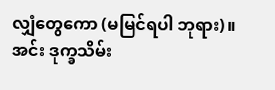လျှံတွေကော (မမြင်ရပါ ဘုရား)။
အင်း ဒုက္ခသိမ်း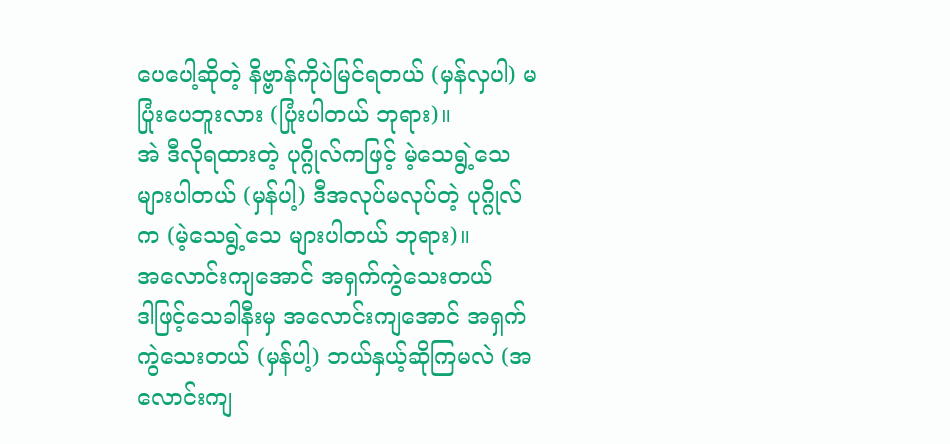ပေပေါ့ဆိုတဲ့ နိဗ္ဗာန်ကိုပဲမြင်ရတယ် (မှန်လှပါ) မပြုံးပေဘူးလား (ပြုံးပါတယ် ဘုရား)။
အဲ ဒီလိုရထားတဲ့ ပုဂ္ဂိုလ်ကဖြင့် မဲ့သေရွဲ့သေများပါတယ် (မှန်ပါ့) ဒီအလုပ်မလုပ်တဲ့ ပုဂ္ဂိုလ်က (မဲ့သေရွဲ့သေ များပါတယ် ဘုရား)။
အလောင်းကျအောင် အရှက်ကွဲသေးတယ်
ဒါဖြင့်သေခါနီးမှ အလောင်းကျအောင် အရှက်ကွဲသေးတယ် (မှန်ပါ့) ဘယ်နှယ့်ဆိုကြမလဲ (အလောင်းကျ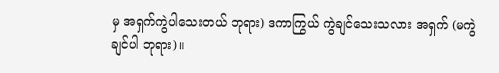မှ အရှက်ကွဲပါသေးတယ် ဘုရား) ဒကာကြွယ် ကွဲချင်သေးသလား အရှက် (မကွဲချင်ပါ ဘုရား)။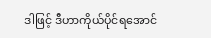ဒါဖြင့် ဒီဟာကိုယ်ပိုင်ရအောင်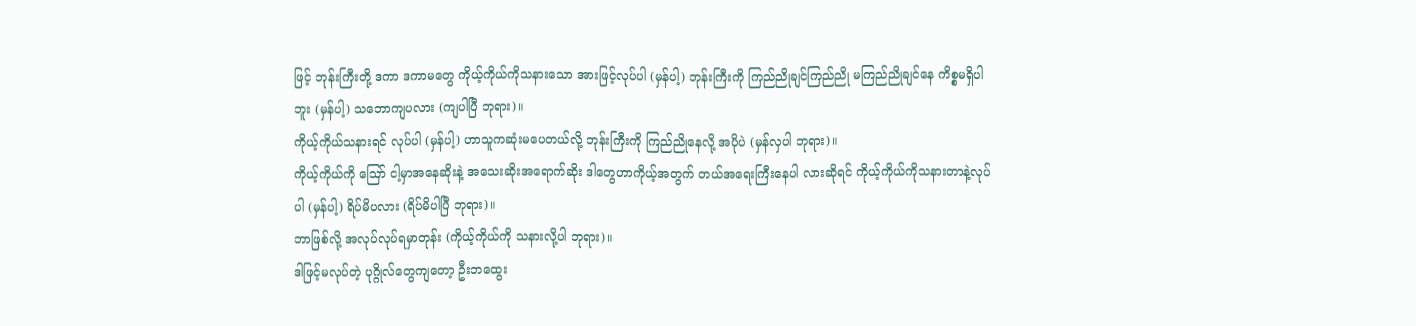ဖြင့် ဘုန်းကြီးတို့ ဒကာ ဒကာမတွေ ကိုယ့်ကိုယ်ကိုသနားသော အားဖြင့်လုပ်ပါ (မှန်ပါ့) ဘုန်းကြီးကို ကြည်ညိုချင်ကြည်ညို မကြည်ညိုချင်နေ ကိစ္စမရှိပါဘူး (မှန်ပါ့) သဘောကျပလား (ကျပါပြီ ဘုရား)။
ကိုယ့်ကိုယ်သနားရင် လုပ်ပါ (မှန်ပါ့) ဟာသူကဆုံးမပေတယ်လို့ ဘုန်းကြီးကို ကြည်ညိုနေလို့ အပိုပဲ (မှန်လှပါ ဘုရား)။
ကိုယ့်ကိုယ်ကို ဪ ငါ့မှာအနေဆိုးနဲ့ အသေးဆိုးအရောက်ဆိုး ဒါတွေဟာကိုယ့်အတွက် တယ်အရေးကြီးနေပါ လားဆိုရင် ကိုယ့်ကိုယ်ကိုသနားတာနဲ့လုပ်ပါ (မှန်ပါ့) ရိပ်မိပလား (ရိပ်မိပါပြီ ဘုရား)။
ဘာဖြစ်လို့ အလုပ်လုပ်ရမှာတုန်း (ကိုယ့်ကိုယ်ကို သနားလို့ပါ ဘုရား)။
ဒါဖြင့်မလုပ်တဲ့ ပုဂ္ဂိုလ်တွေကျတော့ ဦးဘထွေး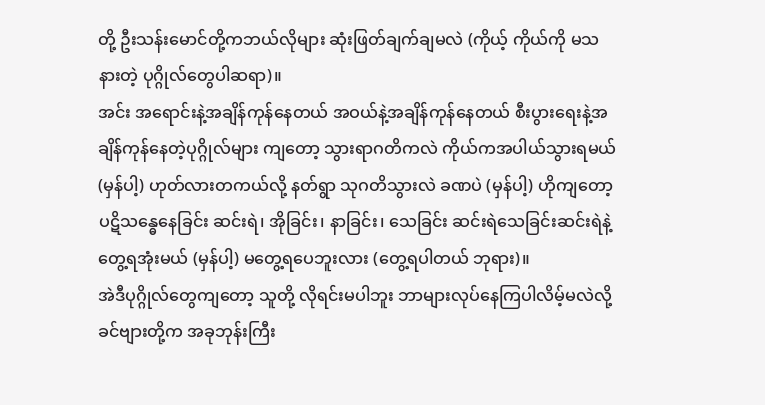တို့ ဦးသန်းမောင်တို့ကဘယ်လိုများ ဆုံးဖြတ်ချက်ချမလဲ (ကိုယ့် ကိုယ်ကို မသနားတဲ့ ပုဂ္ဂိုလ်တွေပါဆရာ)။
အင်း အရောင်းနဲ့အချိန်ကုန်နေတယ် အဝယ်နဲ့အချိန်ကုန်နေတယ် စီးပွားရေးနဲ့အချိန်ကုန်နေတဲ့ပုဂ္ဂိုလ်များ ကျတော့ သွားရာဂတိကလဲ ကိုယ်ကအပါယ်သွားရမယ် (မှန်ပါ့) ဟုတ်လားတကယ်လို့ နတ်ရွာ သုဂတိသွားလဲ ခဏပဲ (မှန်ပါ့) ဟိုကျတော့ ပဋိသန္ဓေနေခြင်း ဆင်းရဲ၊ အိုခြင်း၊ နာခြင်း၊ သေခြင်း ဆင်းရဲသေခြင်းဆင်းရဲနဲ့တွေ့ရအုံးမယ် (မှန်ပါ့) မတွေ့ရပေဘူးလား (တွေ့ရပါတယ် ဘုရား)။
အဲဒီပုဂ္ဂိုလ်တွေကျတော့ သူတို့ လိုရင်းမပါဘူး ဘာများလုပ်နေကြပါလိမ့်မလဲလို့ ခင်ဗျားတို့က အခုဘုန်းကြီး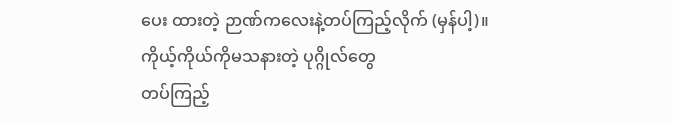ပေး ထားတဲ့ ဉာဏ်ကလေးနဲ့တပ်ကြည့်လိုက် (မှန်ပါ့)။
ကိုယ့်ကိုယ်ကိုမသနားတဲ့ ပုဂ္ဂိုလ်တွေ
တပ်ကြည့်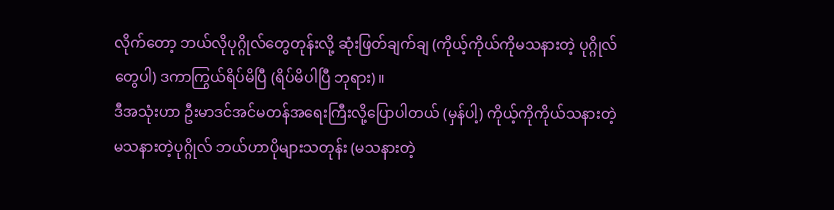လိုက်တော့ ဘယ်လိုပုဂ္ဂိုလ်တွေတုန်းလို့ ဆုံးဖြတ်ချက်ချ (ကိုယ့်ကိုယ်ကိုမသနားတဲ့ ပုဂ္ဂိုလ်တွေပါ) ဒကာကြွယ်ရိပ်မိပြီ (ရိပ်မိပါပြီ ဘုရား)။
ဒီအသုံးဟာ ဦးမာဒင်အင်မတန်အရေးကြီးလို့ပြောပါတယ် (မှန်ပါ့) ကိုယ့်ကိုကိုယ်သနားတဲ့ မသနားတဲ့ပုဂ္ဂိုလ် ဘယ်ဟာပိုများသတုန်း (မသနားတဲ့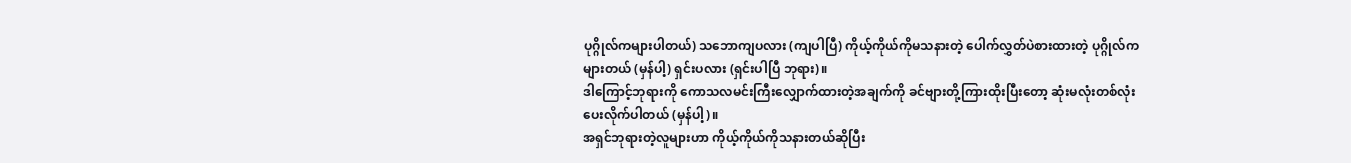ပုဂ္ဂိုလ်ကများပါတယ်) သဘောကျပလား (ကျပါပြီ) ကိုယ့်ကိုယ်ကိုမသနားတဲ့ ပေါက်လွှတ်ပဲစားထားတဲ့ ပုဂ္ဂိုလ်ကများတယ် (မှန်ပါ့) ရှင်းပလား (ရှင်းပါပြီ ဘုရား)။
ဒါကြောင့်ဘုရားကို ကောသလမင်းကြီးလျှောက်ထားတဲ့အချက်ကို ခင်ဗျားတို့ကြားထိုးပြီးတော့ ဆုံးမလုံးတစ်လုံး ပေးလိုက်ပါတယ် (မှန်ပါ့)။
အရှင်ဘုရားတဲ့လူများဟာ ကိုယ့်ကိုယ်ကိုသနားတယ်ဆိုပြီး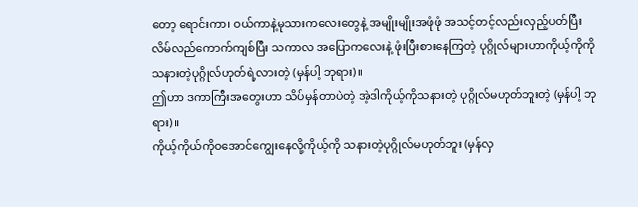တော့ ရောင်းကာ၊ ဝယ်ကာနဲ့မုသားကလေးတွေနဲ့ အမျိုးမျိုးအဖုံဖုံ အသင့်တင့်လည်းလှည့်ပတ်ပြီး လိမ်လည်ကောက်ကျစ်ပြီး သကာလ အပြောကလေးနဲ့ ဖုံးပြီးစားနေကြတဲ့ ပုဂ္ဂိုလ်များဟာကိုယ့်ကိုကို သနားတဲ့ပုဂ္ဂိုလ်ဟုတ်ရဲ့လားတဲ့ (မှန်ပါ့ ဘုရား)။
ဤဟာ ဒကာကြီးအတွေးဟာ သိပ်မှန်တာပဲတဲ့ အဲ့ဒါကိုယ့်ကိုသနားတဲ့ ပုဂ္ဂိုလ်မဟုတ်ဘူးတဲ့ (မှန်ပါ့ ဘုရား)။
ကိုယ့်ကိုယ်ကိုဝအောင်ကျွေးနေလို့ကိုယ့်ကို သနားတဲ့ပုဂ္ဂိုလ်မဟုတ်ဘူး (မှန်လှ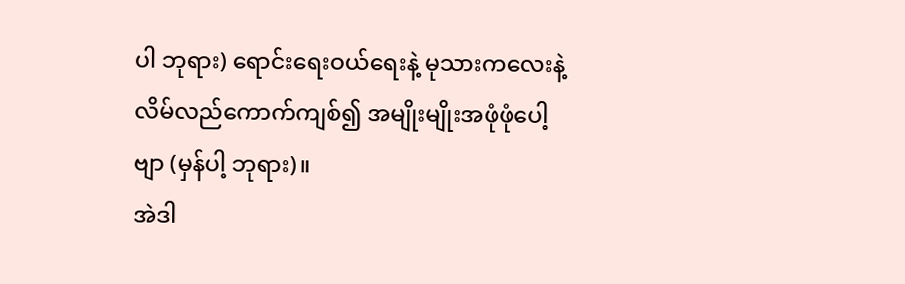ပါ ဘုရား) ရောင်းရေးဝယ်ရေးနဲ့ မုသားကလေးနဲ့ လိမ်လည်ကောက်ကျစ်၍ အမျိုးမျိုးအဖုံဖုံပေါ့ဗျာ (မှန်ပါ့ ဘုရား)။
အဲဒါ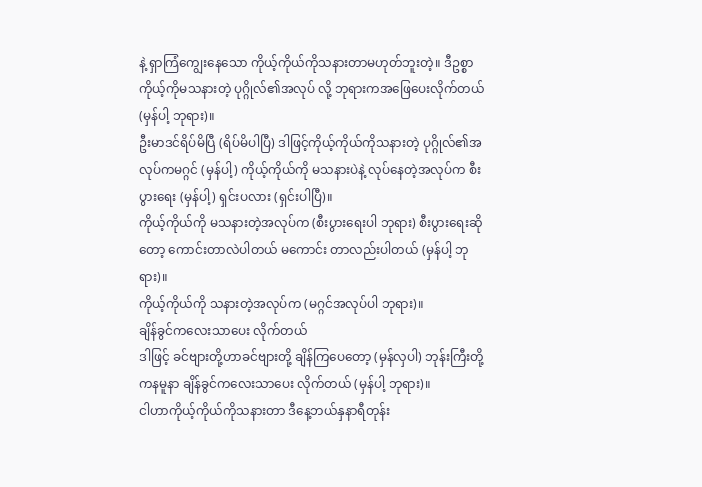နဲ့ ရှာကြံကျွေးနေသော ကိုယ့်ကိုယ်ကိုသနားတာမဟုတ်ဘူးတဲ့။ ဒီဥစ္စာကိုယ့်ကိုမသနားတဲ့ ပုဂ္ဂိုလ်၏အလုပ် လို့ ဘုရားကအဖြေပေးလိုက်တယ် (မှန်ပါ့ ဘုရား)။
ဦးမာဒင်ရိပ်မိပြီ (ရိပ်မိပါပြီ) ဒါဖြင့်ကိုယ့်ကိုယ်ကိုသနားတဲ့ ပုဂ္ဂိုလ်၏အလုပ်ကမဂ္ဂင် (မှန်ပါ့) ကိုယ့်ကိုယ်ကို မသနားပဲနဲ့ လုပ်နေတဲ့အလုပ်က စီးပွားရေး (မှန်ပါ့) ရှင်းပလား (ရှင်းပါပြီ)။
ကိုယ့်ကိုယ်ကို မသနားတဲ့အလုပ်က (စီးပွားရေးပါ ဘုရား) စီးပွားရေးဆိုတော့ ကောင်းတာလဲပါတယ် မကောင်း တာလည်းပါတယ် (မှန်ပါ့ ဘုရား)။
ကိုယ့်ကိုယ်ကို သနားတဲ့အလုပ်က (မဂ္ဂင်အလုပ်ပါ ဘုရား)။
ချိန်ခွင်ကလေးသာပေး လိုက်တယ်
ဒါဖြင့် ခင်ဗျားတို့ဟာခင်ဗျားတို့ ချိန်ကြပေတော့ (မှန်လှပါ) ဘုန်းကြီးတို့ကနမူနာ ချိန်ခွင်ကလေးသာပေး လိုက်တယ် (မှန်ပါ့ ဘုရား)။
ငါဟာကိုယ့်ကိုယ်ကိုသနားတာ ဒီနေ့ဘယ်နှနာရီတုန်း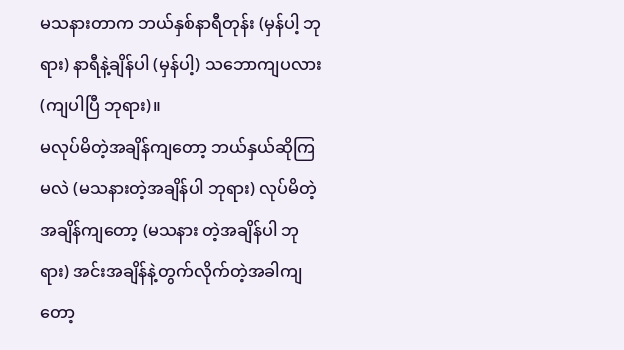မသနားတာက ဘယ်နှစ်နာရီတုန်း (မှန်ပါ့ ဘုရား) နာရီနဲ့ချိန်ပါ (မှန်ပါ့) သဘောကျပလား (ကျပါပြီ ဘုရား)။
မလုပ်မိတဲ့အချိန်ကျတော့ ဘယ်နှယ်ဆိုကြမလဲ (မသနားတဲ့အချိန်ပါ ဘုရား) လုပ်မိတဲ့အချိန်ကျတော့ (မသနား တဲ့အချိန်ပါ ဘုရား) အင်းအချိန်နဲ့တွက်လိုက်တဲ့အခါကျတော့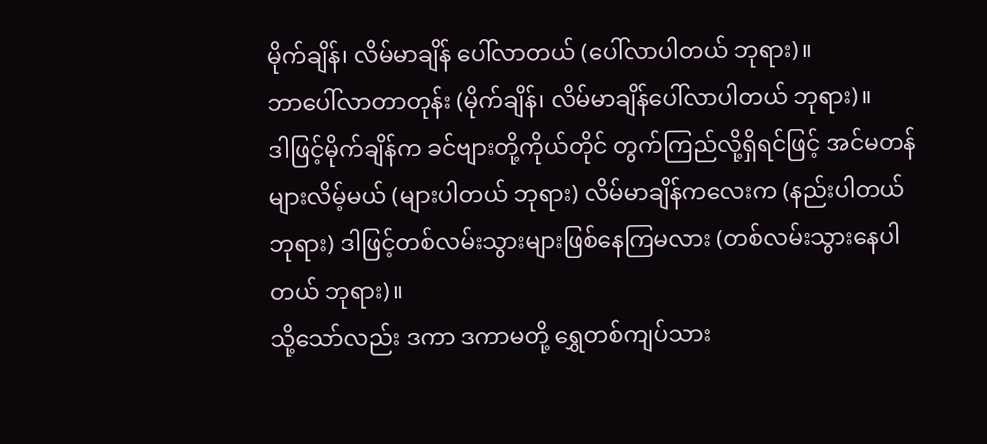မိုက်ချိန်၊ လိမ်မာချိန် ပေါ်လာတယ် (ပေါ်လာပါတယ် ဘုရား)။
ဘာပေါ်လာတာတုန်း (မိုက်ချိန်၊ လိမ်မာချိန်ပေါ်လာပါတယ် ဘုရား)။
ဒါဖြင့်မိုက်ချိန်က ခင်ဗျားတို့ကိုယ်တိုင် တွက်ကြည်လို့ရှိရင်ဖြင့် အင်မတန်များလိမ့်မယ် (များပါတယ် ဘုရား) လိမ်မာချိန်ကလေးက (နည်းပါတယ် ဘုရား) ဒါဖြင့်တစ်လမ်းသွားများဖြစ်နေကြမလား (တစ်လမ်းသွားနေပါတယ် ဘုရား)။
သို့သော်လည်း ဒကာ ဒကာမတို့ ရွှေတစ်ကျပ်သား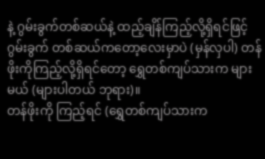နဲ့ ဂွမ်းခွက်တစ်ဆယ်နဲ့ ထည့်ချိန်ကြည့်လို့ရှိရင်ဖြင့် ဂွမ်းခွက် တစ်ဆယ်ကတော့လေးမှာပဲ (မှန်လှပါ) တန်ဖိုးကိုကြည့်လို့ရှိရင်တော့ ရွှေတစ်ကျပ်သားက များမယ် (များပါတယ် ဘုရား)။
တန်ဖိုးကို ကြည့်ရင် (ရွှေတစ်ကျပ်သားက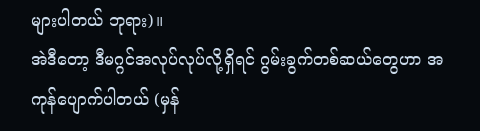များပါတယ် ဘုရား)။
အဲဒီတော့ ဒီမဂ္ဂင်အလုပ်လုပ်လို့ရှိရင် ဂွမ်းခွက်တစ်ဆယ်တွေဟာ အကုန်ပျောက်ပါတယ် (မှန်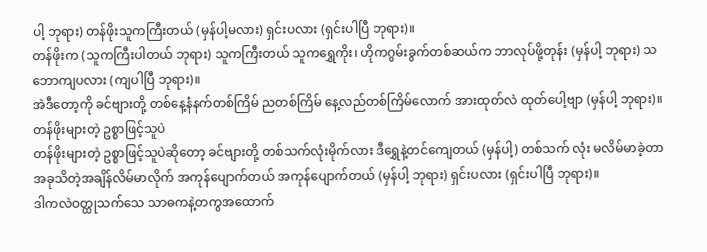ပါ့ ဘုရား) တန်ဖိုးသူကကြီးတယ် (မှန်ပါ့မလား) ရှင်းပလား (ရှင်းပါပြီ ဘုရား)။
တန်ဖိုးက (သူကကြီးပါတယ် ဘုရား) သူကကြီးတယ် သူကရွှေကိုး၊ ဟိုကဂွမ်းခွက်တစ်ဆယ်က ဘာလုပ်ဖို့တုန်း (မှန်ပါ့ ဘုရား) သဘောကျပလား (ကျပါပြီ ဘုရား)။
အဲဒီတော့ကို ခင်ဗျားတို့ တစ်နေ့နံနက်တစ်ကြိမ် ညတစ်ကြိမ် နေ့လည်တစ်ကြိမ်လောက် အားထုတ်လဲ ထုတ်ပေါ့ဗျာ (မှန်ပါ့ ဘုရား)။
တန်ဖိုးများတဲ့ ဥစ္စာဖြင့်သူပဲ
တန်ဖိုးများတဲ့ ဥစ္စာဖြင့်သူပဲဆိုတော့ ခင်ဗျားတို့ တစ်သက်လုံးမိုက်လား ဒီရွှေနဲ့တင်ကျေတယ် (မှန်ပါ့) တစ်သက် လုံး မလိမ်မာခဲ့တာ အခုသိတဲ့အချိန်လိမ်မာလိုက် အကုန်ပျောက်တယ် အကုန်ပျောက်တယ် (မှန်ပါ့ ဘုရား) ရှင်းပလား (ရှင်းပါပြီ ဘုရား)။
ဒါကလဲဝတ္ထုသက်သေ သာဓကနဲ့တကွအထောက်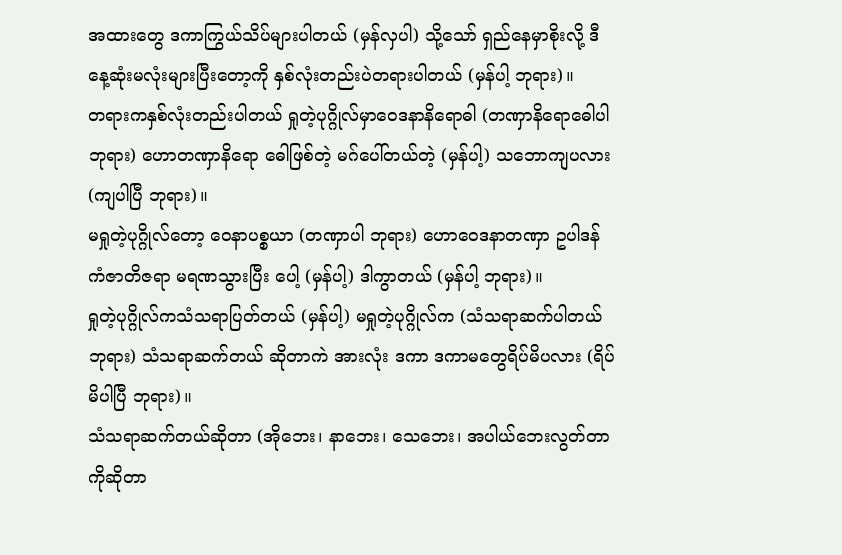အထားတွေ ဒကာကြွယ်သိပ်များပါတယ် (မှန်လှပါ) သို့သော် ရှည်နေမှာစိုးလို့ ဒီနေ့ဆုံးမလုံးများပြီးတော့ကို နှစ်လုံးတည်းပဲတရားပါတယ် (မှန်ပါ့ ဘုရား)။
တရားကနှစ်လုံးတည်းပါတယ် ရှုတဲ့ပုဂ္ဂိုလ်မှာဝေဒနာနိရောဓါ (တဏှာနိရောဓေါပါ ဘုရား) ဟောတဏှာနိရော ဓေါဖြစ်တဲ့ မဂ်ပေါ်တယ်တဲ့ (မှန်ပါ့) သဘောကျပလား (ကျပါပြီ ဘုရား)။
မရှုတဲ့ပုဂ္ဂိုလ်တော့ ဝေနာပစ္စယာ (တဏှာပါ ဘုရား) ဟောဝေဒနာတဏှာ ဥပါဒန်ကံဇာတိဇရာ မရဏသွားပြီး ပေါ့ (မှန်ပါ့) ဒါကွာတယ် (မှန်ပါ့ ဘုရား)။
ရှုတဲ့ပုဂ္ဂိုလ်ကသံသရာပြတ်တယ် (မှန်ပါ့) မရှုတဲ့ပုဂ္ဂိုလ်က (သံသရာဆက်ပါတယ် ဘုရား) သံသရာဆက်တယ် ဆိုတာကဲ အားလုံး ဒကာ ဒကာမတွေရိပ်မိပလား (ရိပ်မိပါပြီ ဘုရား)။
သံသရာဆက်တယ်ဆိုတာ (အိုဘေး၊ နာဘေး၊ သေဘေး၊ အပါယ်ဘေးလွတ်တာကိုဆိုတာ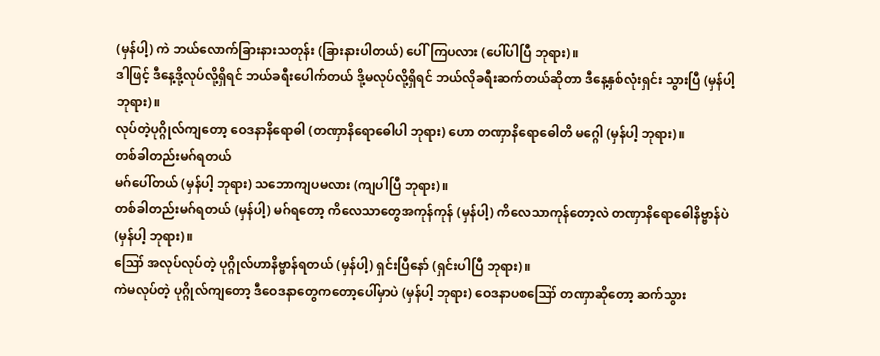(မှန်ပါ့) ကဲ ဘယ်လောက်ခြားနားသတုန်း (ခြားနားပါတယ်) ပေါ်ကြပလား (ပေါ်ပါပြီ ဘုရား)။
ဒါဖြင့် ဒီနေ့ဒို့လုပ်လို့ရှိရင် ဘယ်ခရီးပေါက်တယ် ဒို့မလုပ်လို့ရှိရင် ဘယ်လိုခရီးဆက်တယ်ဆိုတာ ဒီနေ့နှစ်လုံးရှင်း သွားပြီ (မှန်ပါ့ ဘုရား)။
လုပ်တဲ့ပုဂ္ဂိုလ်ကျတော့ ဝေဒနာနိရောဓါ (တဏှာနိရောဓေါပါ ဘုရား) ဟော တဏှာနိရောဓေါတိ မဂ္ဂေါ (မှန်ပါ့ ဘုရား)။
တစ်ခါတည်းမဂ်ရတယ်
မဂ်ပေါ်တယ် (မှန်ပါ့ ဘုရား) သဘောကျပမလား (ကျပါပြီ ဘုရား)။
တစ်ခါတည်းမဂ်ရတယ် (မှန်ပါ့) မဂ်ရတော့ ကိလေသာတွေအကုန်ကုန် (မှန်ပါ့) ကိလေသာကုန်တော့လဲ တဏှာနိရောဓေါနိဗ္ဗာန်ပဲ (မှန်ပါ့ ဘုရား)။
ဪ အလုပ်လုပ်တဲ့ ပုဂ္ဂိုလ်ဟာနိဗ္ဗာန်ရတယ် (မှန်ပါ့) ရှင်းပြီနော် (ရှင်းပါပြီ ဘုရား)။
ကဲမလုပ်တဲ့ ပုဂ္ဂိုလ်ကျတော့ ဒီဝေဒနာတွေကတော့ပေါ်မှာပဲ (မှန်ပါ့ ဘုရား) ဝေဒနာပစဪ တဏှာဆိုတော့ ဆက်သွား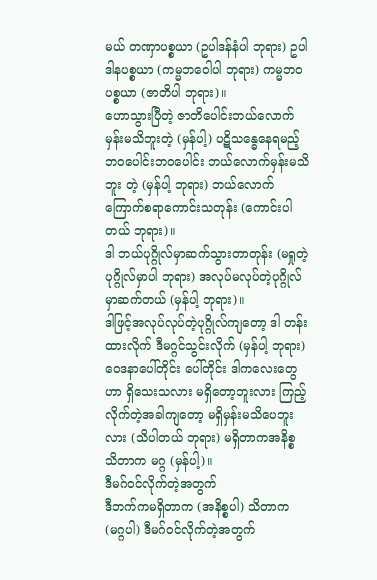မယ် တဏှာပစ္စယာ (ဥပါဒန်နံပါ ဘုရား) ဥပါဒါနပစ္စယာ (ကမ္မဘဝေါပါ ဘုရား) ကမ္မဘဝပစ္စယာ (ဇာတိပါ ဘုရား)။
ဟောသွားပြီတဲ့ ဇာတိပေါင်းဘယ်လောက်မှန်းမသိဘူးတဲ့ (မှန်ပါ့) ပဋိသန္ဓေနေရမည့်ဘဝပေါင်းဘဝပေါင်း ဘယ်လောက်မှန်းမသိဘူး တဲ့ (မှန်ပါ့ ဘုရား) ဘယ်လောက်ကြောက်စရာကောင်းသတုန်း (ကောင်းပါတယ် ဘုရား)။
ဒါ ဘယ်ပုဂ္ဂိုလ်မှာဆက်သွားတာတုန်း (မရှုတဲ့ပုဂ္ဂိုလ်မှာပါ ဘုရား) အလုပ်မလုပ်တဲ့ပုဂ္ဂိုလ်မှာဆက်တယ် (မှန်ပါ့ ဘုရား)။
ဒါဖြင့်အလုပ်လုပ်တဲ့ပုဂ္ဂိုလ်ကျတော့ ဒါ တန်းထားလိုက် ဒီမဂ္ဂင်သွင်းလိုက် (မှန်ပါ့ ဘုရား) ဝေဒနာပေါ်တိုင်း ပေါ်တိုင်း ဒါကလေးတွေဟာ ရှိသေးသလား မရှိတော့ဘူးလား ကြည့်လိုက်တဲ့အခါကျတော့ မရှိမှန်းမသိပေဘူးလား (သိပါတယ် ဘုရား) မရှိတာကအနိစ္စ သိတာက မဂ္ဂ (မှန်ပါ့)။
ဒီမဂ်ဝင်လိုက်တဲ့အတွက်
ဒီဘက်ကမရှိတာက (အနိစ္စပါ) သိတာက (မဂ္ဂပါ) ဒီမဂ်ဝင်လိုက်တဲ့အတွက်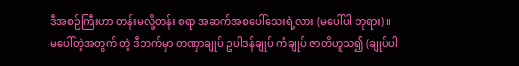ဒီအစဉ်ကြီးဟာ တန်းမလို့တန်း စရာ အဆက်အစပေါ်သေးရဲ့လား (မပေါ်ပါ ဘုရား)။
မပေါ်တဲ့အတွက် တဲ့ ဒီဘက်မှာ တဏှာချုပ် ဥပါဒန်ချုပ် ကံချုပ် ဇာတိဟူသ၍ (ချုပ်ပါ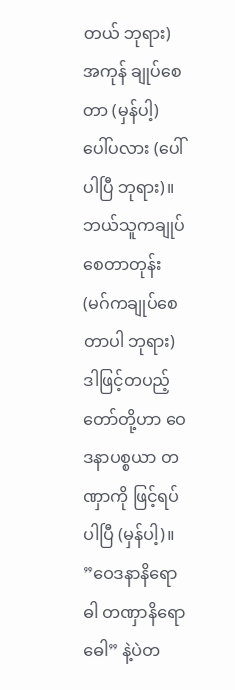တယ် ဘုရား) အကုန် ချုပ်စေတာ (မှန်ပါ့) ပေါ်ပလား (ပေါ်ပါပြီ ဘုရား)။
ဘယ်သူကချုပ်စေတာတုန်း (မဂ်ကချုပ်စေတာပါ ဘုရား) ဒါဖြင့်တပည့်တော်တို့ဟာ ဝေဒနာပစ္စယာ တဏှာကို ဖြင့်ရပ်ပါပြီ (မှန်ပါ့)။
”ဝေဒနာနိရောဓါ တဏှာနိရောဓေါ” နဲ့ပဲတ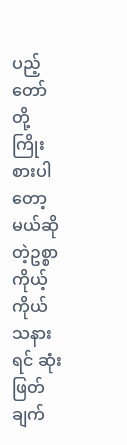ပည့်တော်တို့ ကြိုးစားပါတော့မယ်ဆိုတဲ့ဥစ္စာ ကိုယ့်ကိုယ်သနားရင် ဆုံးဖြတ်ချက်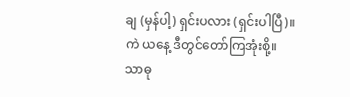ချ (မှန်ပါ့) ရှင်းပလား (ရှင်းပါပြီ)။
ကဲ ယနေ့ ဒီတွင်တော်ကြအုံးစို့။
သာဓု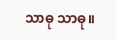သာဓု သာဓု။